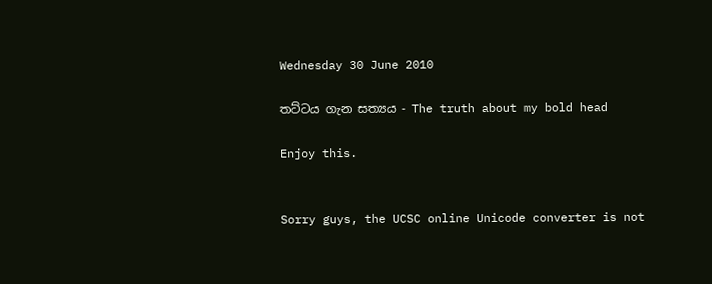Wednesday 30 June 2010

තට්ටය ගැන සත්‍යය - The truth about my bold head

Enjoy this.


Sorry guys, the UCSC online Unicode converter is not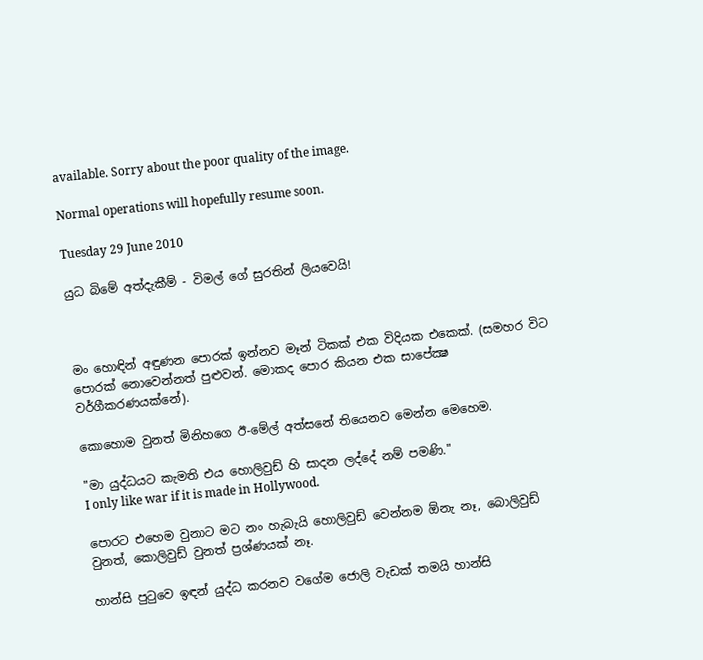available. Sorry about the poor quality of the image.

Normal operations will hopefully resume soon.

Tuesday 29 June 2010

යුධ බිමේ අත්දැකීම් - විමල් ගේ සුරතින් ලියවෙයි!



මං හොඳින් අඳුණන පොරක් ඉන්නව මෑන් ටිකක් එක විදියක එකෙක්. (සමහර විට පොරක් නොවෙන්නත් පුළුවන්. මොකද පොර කියන එක සාපේක්‍ෂ වර්ගීකරණයක්නේ).

කොහොම වුනත් මිනිහගෙ ඊ-මේල් අත්සනේ තියෙනව මෙන්න මෙහෙම.

"මා යුද්ධයට කැමති එය හොලිවුඩ් හි සාදන ලද්දේ නම් පමණි."
I only like war if it is made in Hollywood.

පොරට එහෙම වුනාට මට නං හැබැයි හොලිවුඩ් වෙන්නම ඕනැ නෑ, බොලිවුඩ් වුනත්, කොලිවුඩ් වුනත් ප්‍රශ්ණයක් නෑ.

හාන්සි පුටුවෙ ඉඳන් යුද්ධ කරනව වගේම ජොලි වැඩක් තමයි හාන්සි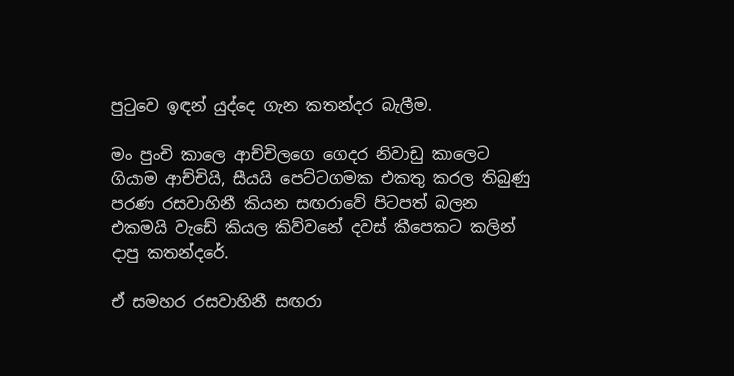පුටුවෙ ඉඳන් යුද්දෙ ගැන කතන්දර බැලීම.

මං පුංචි කාලෙ ආච්චිලගෙ ගෙදර නිවාඩු කාලෙට ගියාම ආච්චියි, සීයයි පෙට්ටගමක එකතු කරල තිබුණු පරණ රසවාහිනී කියන සඟරාවේ පිටපත් බලන එකමයි වැඩේ කියල කිව්වනේ දවස් කීපෙකට කලින් දාපු කතන්දරේ.

ඒ සමහර රසවාහිනී සඟරා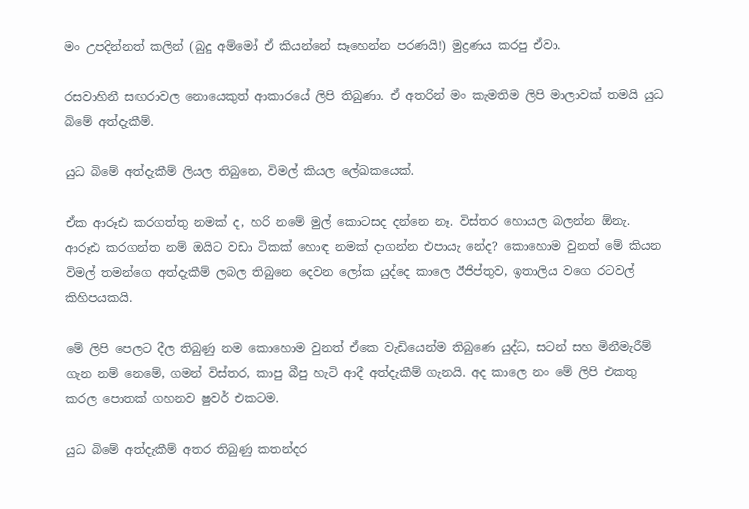මං උපදින්නත් කලින් (බුදු අම්මෝ ඒ කියන්නේ සෑහෙන්න පරණයි!) මුද්‍රණය කරපු ඒවා.

රසවාහිනී සඟරාවල නොයෙකුත් ආකාරයේ ලිපි තිබුණා. ඒ අතරින් මං කැමතිම ලිපි මාලාවක් තමයි යුධ බිමේ අත්දැකීම්.

යුධ බිමේ අත්දැකීම් ලියල තිබුනෙ, විමල් කියල ලේඛකයෙක්.

ඒක ආරූඪ කරගත්තු නමක් ද, හරි නමේ මුල් කොටසද දන්නෙ නෑ. විස්තර හොයල බලන්න ඕනැ. ආරූඪ කරගන්ත නම් ඔයිට වඩා ටිකක් හොඳ නමක් දාගන්න එපායැ නේද? කොහොම වුනත් මේ කියන විමල් තමන්ගෙ අත්දැකීම් ලබල තිබුනෙ දෙවන ලෝක යුද්දෙ කාලෙ ඊජිප්තුව, ඉතාලිය වගෙ රටවල් කිහිපයකයි.

මේ ලිපි පෙලට දීල තිබුණු නම කොහොම වුනත් ඒකෙ වැඩියෙන්ම තිබුණෙ යුද්ධ, සටන් සහ මිනීමැරීම් ගැන නම් නෙමේ, ගමන් විස්තර, කාපු බීපු හැටි ආදී අත්දැකීම් ගැනයි. අද කාලෙ නං මේ ලිපි එකතු කරල පොතක් ගහනව ෂුවර් එකටම.

යුධ බිමේ අත්දැකීම් අතර තිබුණු කතන්දර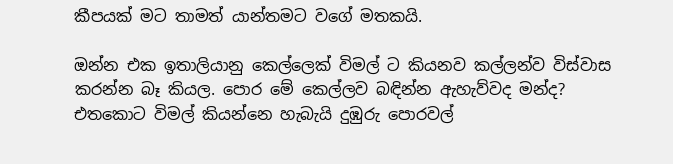කීපයක් මට තාමත් යාන්තමට වගේ මතකයි.

ඔන්න එක ඉතාලියානු කෙල්ලෙක් විමල් ට කියනව කල්ලන්ව විස්වාස කරන්න බෑ කියල. පොර මේ කෙල්ලව බඳින්න ඇහැව්වද මන්ද? එතකොට විමල් කියන්නෙ හැබැයි දුඹුරු පොරවල්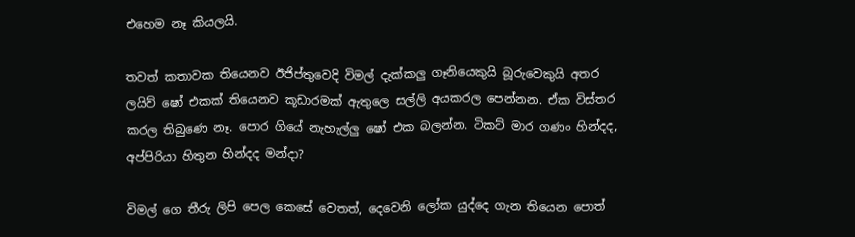එහෙම නෑ කියලයි.

තවත් කතාවක තියෙනව ඊජිප්තුවෙදි විමල් දැක්කලු ගෑනියෙකුයි බූරුවෙකුයි අතර ලයිව් ෂෝ එකක් තියෙනව කූඩාරමක් ඇතුලෙ සල්ලි අයකරල පෙන්නන. ඒක විස්තර කරල තිබුණෙ නෑ. පොර ගියේ නැහැල්ලු ෂෝ එක බලන්න. ටිකට් මාර ගණං හින්දද, අප්පිරියා හිතුන හින්දද මන්දා?

විමල් ගෙ තීරු ලිපි පෙල කෙසේ වෙතත්, දෙවෙනි ලෝක යුද්දෙ ගැන තියෙන පොත්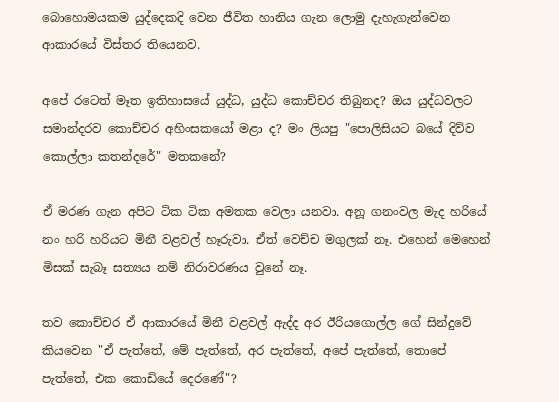බොහොමයකම යුද්දෙකදි වෙන ජීවිත හානිය ගැන ලොමු දැහැගැන්වෙන ආකාරයේ විස්තර තියෙනව.

අපේ රටෙත් මෑත ඉතිහාසයේ යුද්ධ, යුද්ධ කොච්චර තිබුනද? ඔය යුද්ධවලට සමාන්දරව කොච්චර අහිංසකයෝ මළා ද? මං ලියපු "පොලිසියට බයේ දිව්ව කොල්ලා කතන්දරේ" මතකනේ?

ඒ මරණ ගැන අපිට ටික ටික අමතක වෙලා යනවා. අනූ ගනංවල මැද හරියේ නං හරි හරියට මිනී වළවල් හෑරුවා. ඒත් වෙච්ච මගුලක් නෑ. එහෙන් මෙහෙන් මිසක් සැබෑ සත්‍යය නම් නිරාවරණය වුනේ නෑ.

තව කොච්චර ඒ ආකාරයේ මිනී වළවල් ඇද්ද අර ඊරියගොල්ල ගේ සින්දුවේ කියවෙන "ඒ පැත්තේ, මේ පැත්තේ, අර පැත්තේ, අපේ පැත්තේ, තොපේ පැත්තේ, එක කොඩියේ දෙරණේ"?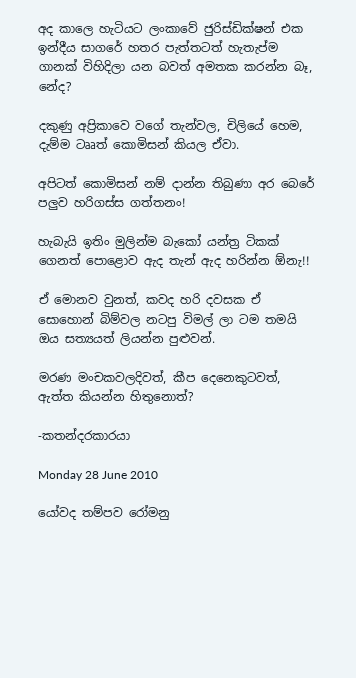අද කාලෙ හැටියට ලංකාවේ ජුරිස්ඩික්ෂන් එක ඉන්දීය සාගරේ හතර පැත්තටත් හැතැප්ම ගානක් විහිදිලා යන බවත් අමතක කරන්න බෑ, නේද?

දකුණු අප්‍රිකාවෙ වගේ තැන්වල, චිලියේ හෙම, දැම්ම ටෲත් කොමිසන් කියල ඒවා.

අපිටත් කොමිසන් නම් දාන්න තිබුණා අර බෙරේ පලුව හරිගස්ස ගත්තනං!

හැබැයි ඉතිං මුලින්ම බැකෝ යන්ත්‍ර ටිකක් ගෙනත් පොළොව ඇද තැන් ඇද හරින්න ඕනැ!!

ඒ මොනව වුනත්, කවද හරි දවසක ඒ සොහොන් බිම්වල නටපු විමල් ලා ටම තමයි ඔය සත්‍යයත් ලියන්න පුළුවන්.

මරණ මංචකවලදිවත්, කීප දෙනෙකුටවත්, ඇත්ත කියන්න හිතුනොත්?

-කතන්දරකාරයා

Monday 28 June 2010

යෝවද තම්පව රෝමනු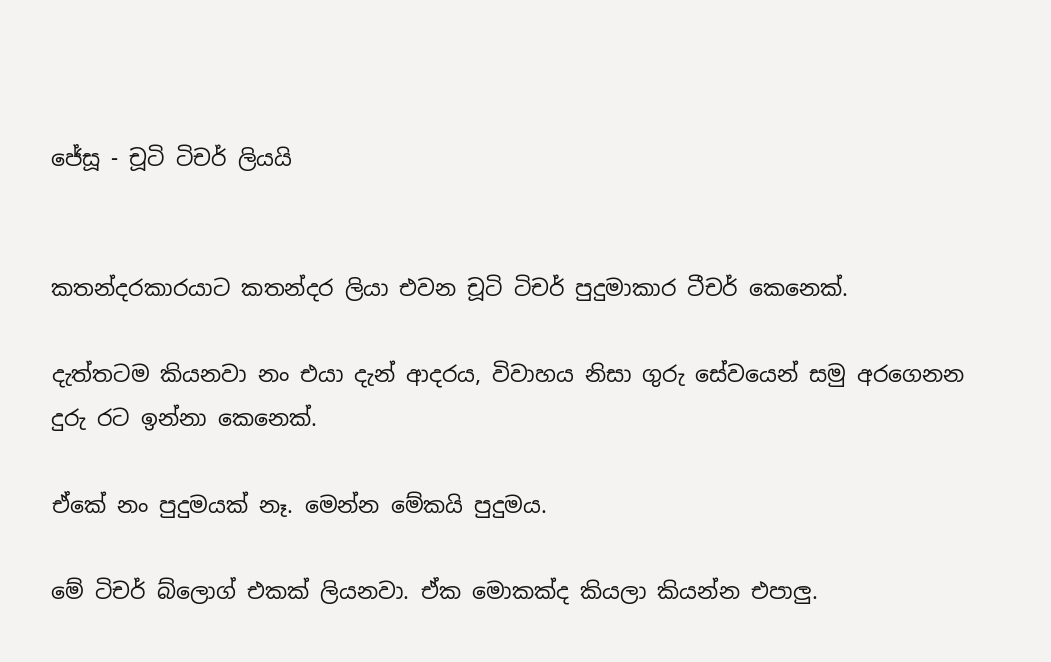ජේසූ - චූටි ටිචර් ලියයි


කතන්දරකාරයාට කතන්දර ලියා එවන චූටි ටිචර් පුදුමාකාර ටීචර් කෙනෙක්.

දැත්තටම කියනවා නං එයා දැන් ආදරය, විවාහය නිසා ගුරු සේවයෙන් සමු අරගෙනන දුරු රට ඉන්නා කෙනෙක්.

ඒකේ නං පුදුමයක් නෑ. මෙන්න මේකයි පුදුමය.

මේ ටිචර් බ්ලොග් එකක් ලියනවා. ඒක මොකක්ද කියලා කියන්න එපාලු.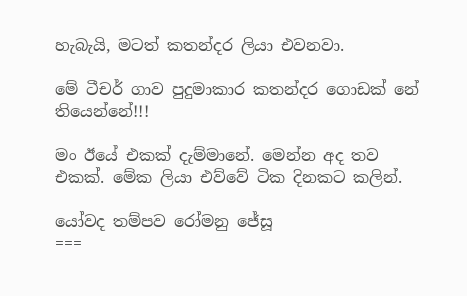හැබැයි, මටත් කතන්දර ලියා එවනවා.

මේ ටීචර් ගාව පුදුමාකාර කතන්දර ගොඩක් නේ තියෙන්නේ!!!

මං ඊයේ එකක් දැම්මානේ. මෙන්න අද තව එකක්. මේක ලියා එව්වේ ටික දිනකට කලින්.

යෝවද තම්පව රෝමනු ජේසූ
===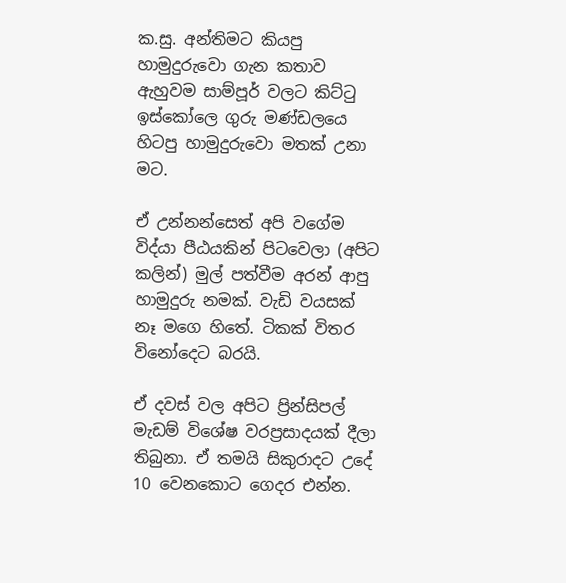ක.සු. අන්තිමට කියපු හාමුදුරුවො ගැන කතාව ඇහුවම සාම්පූර් වලට කිට්ටු ඉස්කෝලෙ ගුරු මණ්ඩලයෙ හිටපු හාමුදුරුවො මතක් උනා මට.

ඒ උන්නන්සෙත් අපි වගේම විද්යා පීඨයකින් පිටවෙලා (අපිට කලින්) මුල් පත්වීම අරන් ආපු හාමුදුරු නමක්. වැඩි වයසක් නෑ මගෙ හිතේ. ටිකක් විතර විනෝදෙට බරයි.

ඒ දවස් වල අපිට ප්‍රින්සිපල් මැඩම් විශේෂ වරප්‍රසාදයක් දීලා තිබුනා. ඒ තමයි සිකුරාදට උදේ 10 වෙනකොට ගෙදර එන්න.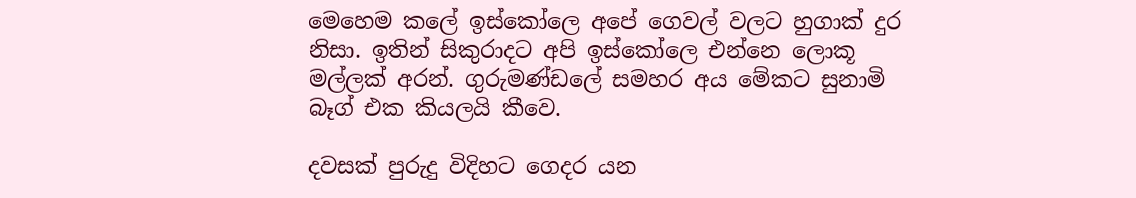මෙහෙම කලේ ඉස්කෝලෙ අපේ ගෙවල් වලට හුගාක් දුර නිසා. ඉතින් සිකුරාදට අපි ඉස්කෝලෙ එන්නෙ ලොකූ මල්ලක් අරන්. ගුරුමණ්ඩලේ සමහර අය මේකට සුනාමි බෑග් එක කියලයි කීවෙ.

දවසක් පුරුදු විදිහට ගෙදර යන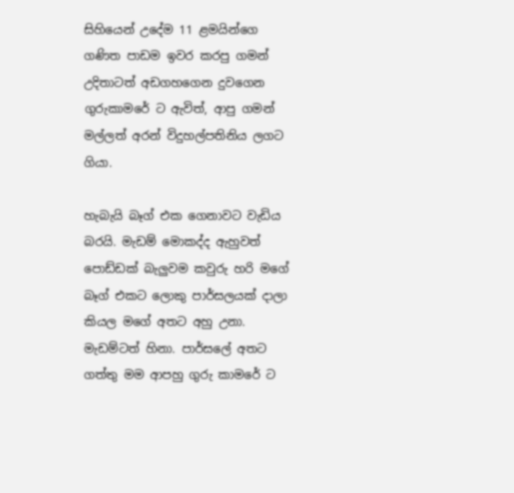සිහියෙන් උදේම 11 ළමයින්ගෙ ගණිත පාඩම ඉවර කරපු ගමන් උදිතාටත් අඩගහගෙන දුවගෙන ගුරුකාමරේ ට ඇවිත්, ආපු ගමන් මල්ලත් අරන් විදුහල්පතිනිය ලගට ගියා.

හැබැයි බෑග් එක ගෙනාවට වැඩිය බරයි. මැඩම් මොකද්ද ඇහුවත් පොඩ්ඩක් බැලුවම කවුරු හරි මගේ බෑග් එකට ලොකු පාර්සලයක් දාලා කියල මගේ අතට අහු උනා. මැඩම්ටත් හිනා. පාර්සලේ අතට ගත්තු මම ආපහු ගුරු කාමරේ ට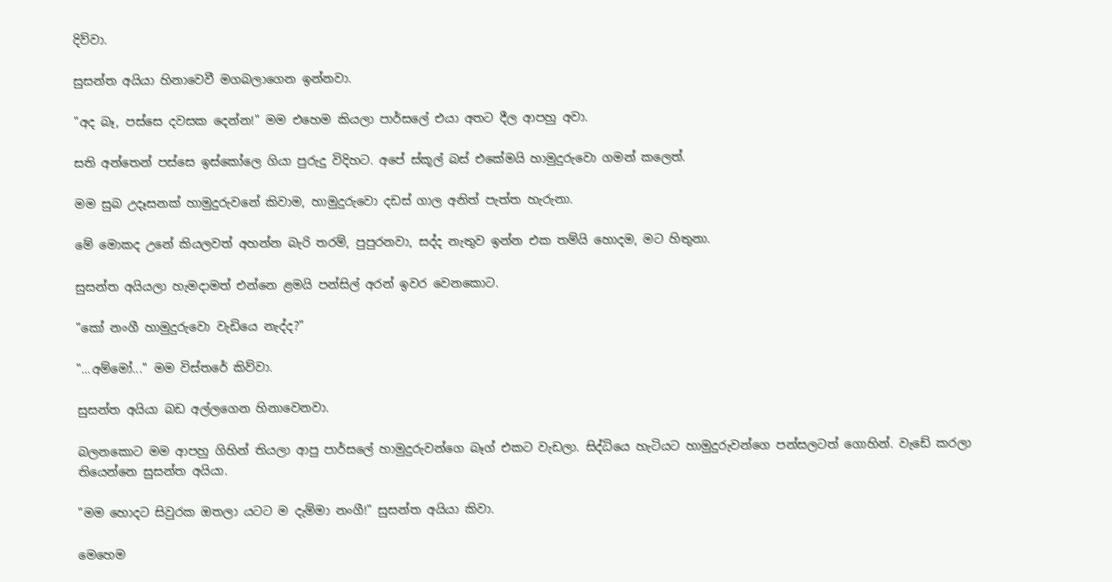දිව්වා.

සුසන්ත අයියා හිනාවෙවී මගබලාගෙන ඉන්නවා.

"අද බෑ, පස්සෙ දවසක දෙන්න!" මම එහෙම කියලා පාර්සලේ එයා අතට දීල ආපහු අවා.

සති අන්තෙන් පස්සෙ ඉස්කෝලෙ ගියා පුරුදු විදිහට. අපේ ස්කූල් බස් එකේමයි හාමුදුරුවො ගමන් කලෙත්.

මම සුබ උදෑසනක් හාමුදුරුවනේ කිවාම, හාමුදුරුවො දඩස් ගාල අනිත් පැත්ත හැරුනා.

මේ මොකද උනේ කියලවත් අහන්න බැරි තරම්, පුපුරනවා, සද්ද නැතුව ඉන්න එක තම්යි හොදම, මට හිතුනා.

සුසන්ත අයියලා හැමදාමත් එන්නෙ ළමයි පන්සිල් අරන් ඉවර වෙනකොට.

"කෝ නංගී හාමුදුරුවො වැඩියෙ නැද්ද?"

"...අම්මෝ..." මම විස්තරේ කිව්වා.

සුසන්ත අයියා බඩ අල්ලගෙන හිනාවෙනවා.

බලනකොට මම ආපහු ගිහින් තියලා ආපු පාර්සලේ හාමුදුරුවන්ගෙ බෑග් එකට වැඩලා. සිද්ධියෙ හැටියට හාමුදුරුවන්ගෙ පන්සලටත් ගොහින්. වැඩේ කරලා තියෙන්නෙ සුසන්ත අයියා.

"මම හොදට සිවුරක ඔතලා යටට ම දැම්මා නංගී!" සුසන්ත අයියා කිවා.

මෙහෙම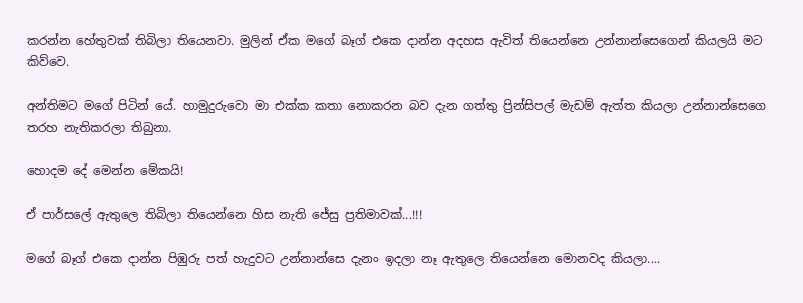කරන්න හේතුවක් තිබිලා තියෙනවා. මුලින් ඒක මගේ බෑග් එකෙ දාන්න අදහස ඇවිත් තියෙන්නෙ උන්නාන්සෙගෙන් කියලයි මට කිව්වෙ.

අන්තිමට මගේ පිටින් යේ. හාමුදුරුවො මා එක්ක කතා නොකරන බව දැන ගත්තු ප්‍රින්සිපල් මැඩම් ඇත්ත කියලා උන්නාන්සෙගෙ තරහ නැතිකරලා තිබුනා.

හොදම දේ මෙන්න මේකයි!

ඒ පාර්සලේ ඇතුලෙ තිබිලා තියෙන්නෙ හිස නැති ජේසු ප්‍රතිමාවක්...!!!

මගේ බෑග් එකෙ දාන්න පිඹුරු පත් හැදුවට උන්නාන්සෙ දැනං ඉදලා නෑ ඇතුලෙ තියෙන්නෙ මොනවද කියලා....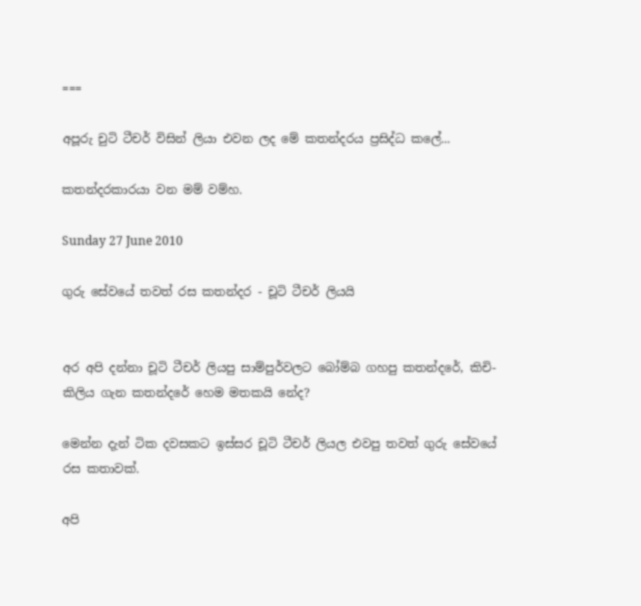===

අපූරු චුටි ටීචර් විසින් ලියා එවන ලද මේ කතන්දරය ප්‍රසිද්ධ කලේ...

කතන්දරකාරයා වන මම් වම්හ.

Sunday 27 June 2010

ගුරු සේවයේ තවත් රස කතන්දර - චූටි ටීචර් ලියයි


අර අපි දන්නා චූටි ටීචර් ලියපු සාම්පුර්වලට බෝම්බ ගහපු කතන්දරේ, කිචි-කිලිය ගැන කතන්දරේ හෙම මතකයි නේද?

මෙන්න දැන් ටික දවසකට ඉස්සර චූටි ටීචර් ලියල එවපු තවත් ගුරු සේවයේ රස කතාවක්.

අපි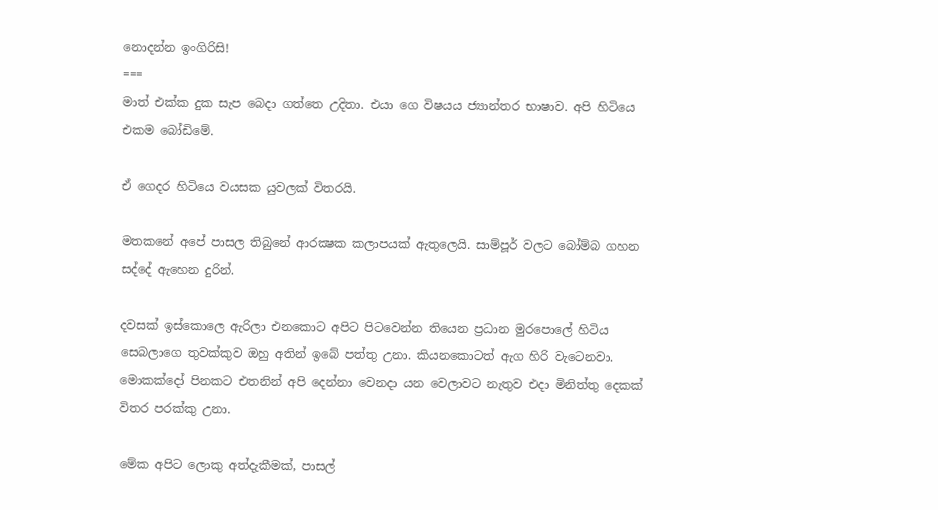නොදන්න ඉංගිරිසි!
===
මාත් එක්ක දුක සැප බෙදා ගත්තෙ උදිතා. එයා ගෙ විෂයය ජ්‍යාන්තර භාෂාව. අපි හිටියෙ එකම බෝඩිමේ.

ඒ ගෙදර හිටියෙ වයසක යුවලක් විතරයි.

මතකනේ අපේ පාසල තිබුනේ ආරක්‍ෂක කලාපයක් ඇතුලෙයි. සාම්පූර් වලට බෝම්බ ගහන සද්දේ ඇහෙන දුරින්.

දවසක් ඉස්කොලෙ ඇරිලා එනකොට අපිට පිටවෙන්න තියෙන ප්‍රධාන මුරපොලේ හිටිය සෙබලාගෙ තුවක්කුව ඔහු අතින් ඉබේ පත්තු උනා. කියනකොටත් ඇග හිරි වැටෙනවා. මොකක්දෝ පිනකට එතනින් අපි දෙන්නා වෙනදා යන වෙලාවට නැතුව එදා මිනිත්තු දෙකක් විතර පරක්කු උනා.

මේක අපිට ලොකු අත්දැකීමක්, පාසල්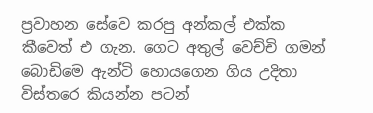ප්‍රවාහන සේවෙ කරපු අන්කල් එක්ක කීවෙත් එ ගැන. ගෙට අතුල් වෙච්චි ගමන් බොඩිමෙ ඇන්ටි හොයගෙන ගිය උදිතා විස්තරෙ කියන්න පටන්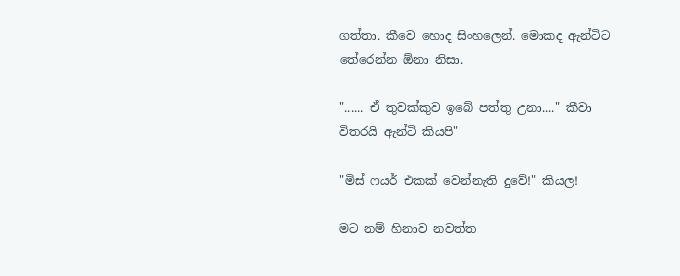ගත්තා. කීවෙ හොද සිංහලෙන්. මොකද ඇන්ටිට තේරෙන්න ඕනා නිසා.

"...... ඒ තුවක්කුව ඉබේ පත්තු උනා...." කීවා විතරයි ඇන්ටි කියපි"

"මිස් ෆයර් එකක් වෙන්නැති දුවේ!" කියල!

මට නම් හිනාව නවත්ත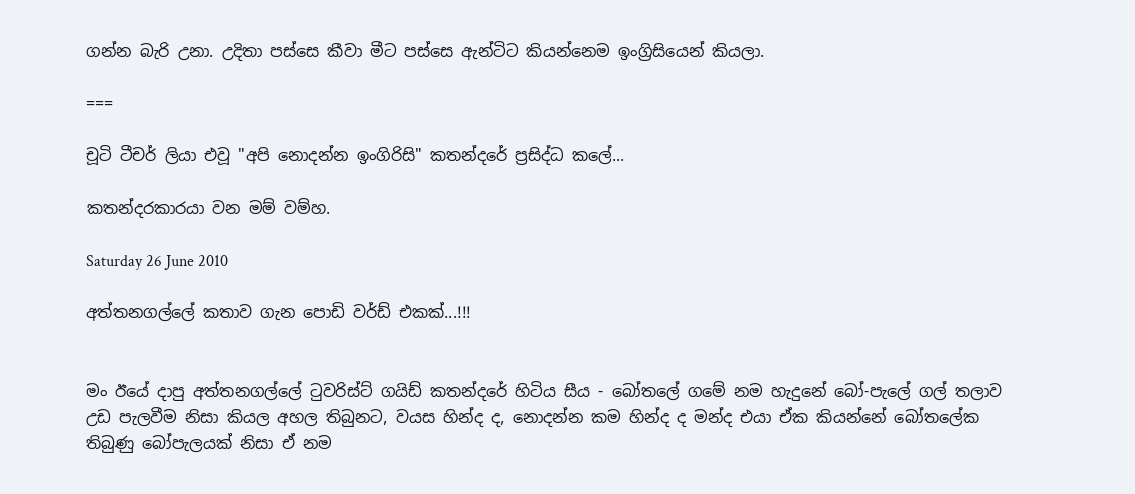ගන්න බැරි උනා. උදිතා පස්සෙ කීවා මීට පස්සෙ ඇන්ටිට කියන්නෙම ඉංග්‍රිසියෙන් කියලා.

===

චූටි ටීචර් ලියා එවූ "අපි නොදන්න ඉංගිරිසි" කතන්දරේ ප්‍රසිද්ධ කලේ...

කතන්දරකාරයා වන මම් වම්හ.

Saturday 26 June 2010

අත්තනගල්ලේ කතාව ගැන පොඩි වර්ඩ් එකක්...!!!


මං ඊයේ දාපු අත්තනගල්ලේ ටුවරිස්ට් ගයිඩ් කතන්දරේ හිටිය සීය - බෝතලේ ගමේ නම හැදුනේ බෝ-පැලේ ගල් තලාව උඩ පැලවීම නිසා කියල අහල තිබුනට, වයස හින්ද ද, නොදන්න කම හින්ද ද මන්ද එයා ඒක කියන්නේ බෝතලේක තිබුණු බෝපැලයක් නිසා ඒ නම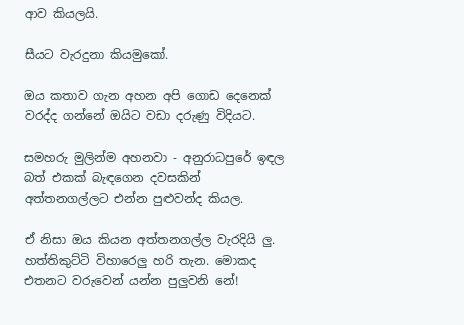ආව කියලයි.

සීයට වැරදුනා කියමුකෝ.

ඔය කතාව ගැන අහන අපි ගොඩ දෙනෙක් වරද්ද ගන්නේ ඔයිට වඩා දරුණු විදියට.

සමහරු මුලින්ම අහනවා - අනුරාධපුරේ ඉඳල බත් එකක් බැඳගෙන දවසකින් අත්තනගල්ලට එන්න පුළුවන්ද කියල.

ඒ නිසා ඔය කියන අත්තනගල්ල වැරදියි ලු. හත්තිකුට්ටි විහාරෙලු හරි තැන. මොකද එතනට වරුවෙන් යන්න පුලුවනි නේ!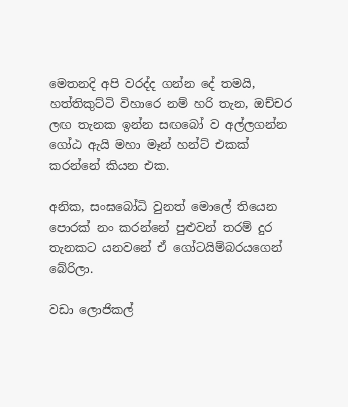මෙතනදි අපි වරද්ද ගන්න දේ තමයි, හත්තිකුට්ටි විහාරෙ නම් හරි තැන, ඔච්චර ලඟ තැනක ඉන්න සඟබෝ ව අල්ලගන්න ගෝඨ ඇයි මහා මෑන් හන්ට් එකක් කරන්නේ කියන එක.

අනික, සංඝබෝධි වුනත් මොලේ තියෙන පොරක් නං කරන්නේ පුළුවන් තරම් දුර තැනකට යනවනේ ඒ ගෝටයිම්බරයගෙන් බේරිලා.

වඩා ලොජිකල්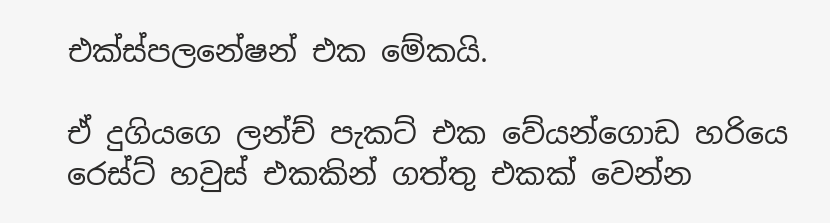එක්ස්පලනේෂන් එක මේකයි.

ඒ දුගියගෙ ලන්ච් පැකට් එක වේයන්ගොඩ හරියෙ රෙස්ට් හවුස් එකකින් ගත්තු එකක් වෙන්න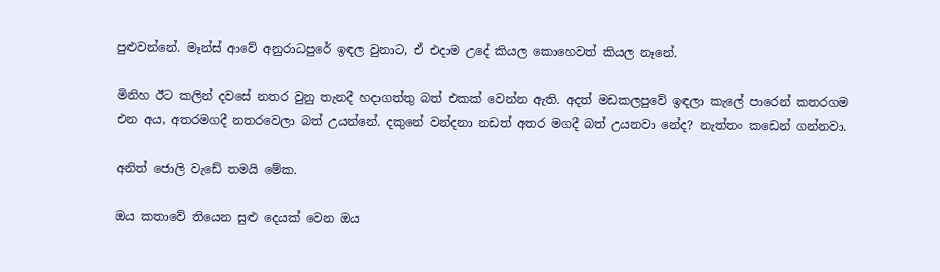පුළුවන්නේ. මෑන්ස් ආවේ අනුරාධපුරේ ඉඳල වුනාට, ඒ එදාම උදේ කියල කොහෙවත් කියල නෑනේ.

මිනිහ ඊට කලින් දවසේ නතර වුනු තැනදී හදාගත්තු බත් එකක් වෙන්න ඇති. අදත් මඩකලපුවේ ඉඳලා කැලේ පාරෙන් කතරගම එන අය, අතරමගදී නතරවෙලා බත් උයන්නේ. දකුනේ වන්දනා නඩත් අතර මගදී බත් උයනවා නේද? නැත්තං කඩෙන් ගන්නවා.

අනිත් ජොලි වැඩේ තමයි මේක.

ඔය කතාවේ තියෙන සුළු දෙයක් වෙන ඔය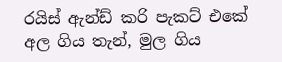රයිස් ඇන්ඩ් කරි පැකට් එකේ අල ගිය තැන්, මුල ගිය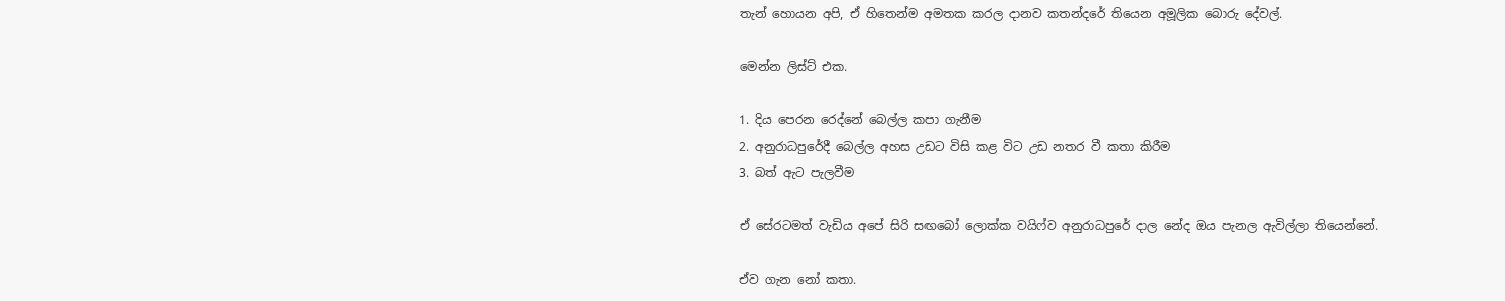තැන් හොයන අපි, ඒ හිතෙන්ම අමතක කරල දානව කතන්දරේ තියෙන අමූලික බොරු දේවල්.

මෙන්න ලිස්ට් එක.

1. දිය පෙරන රෙද්නේ බෙල්ල කපා ගැනීම
2. අනුරාධපුරේදී බෙල්ල අහස උඩට විසි කළ විට උඩ නතර වී කතා කිරීම
3. බත් ඇට පැලවීම

ඒ සේරටමත් වැඩිය අපේ සිරි සඟබෝ ලොක්ක වයිෆ්ව අනුරාධපුරේ දාල නේද ඔය පැනල ඇවිල්ලා තියෙන්නේ.

ඒව ගැන නෝ කතා.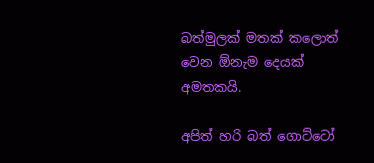බත්මුලක් මතක් කලොත් වෙන ඕනැම දෙයක් අමතකයි.

අපිත් හරි බත් ගොට්ටෝ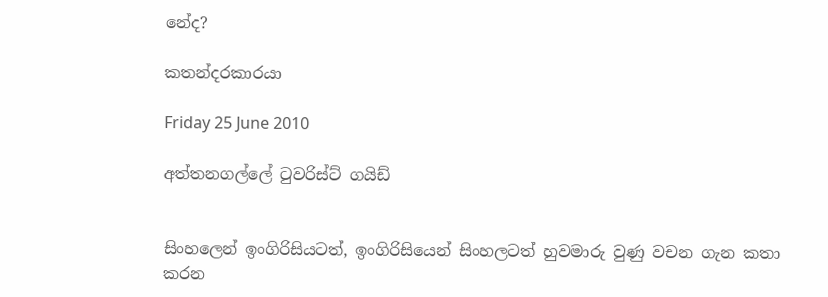නේද?

කතන්දරකාරයා

Friday 25 June 2010

අත්තනගල්ලේ ටුවරිස්ට් ගයිඩ්


සිංහලෙන් ඉංගිරිසියටත්, ඉංගිරිසියෙන් සිංහලටත් හුවමාරු වුණු වචන ගැන කතා කරන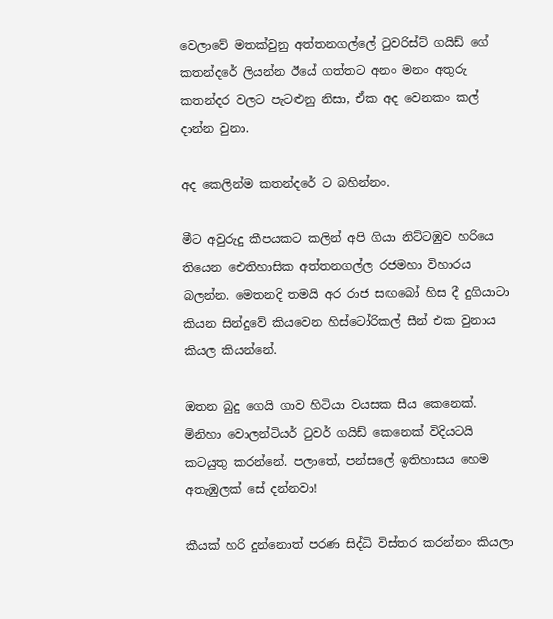වෙලාවේ මතක්වුනු අත්තනගල්ලේ ටුවරිස්ට් ගයිඩ් ගේ කතන්දරේ ලියන්න ඊයේ ගත්තට අනං මනං අතුරු කතන්දර වලට පැටළුනු නිසා, ඒක අද වෙනකං කල් දාන්න වුනා.

අද කෙලින්ම කතන්දරේ ට බහින්නං.

මීට අවුරුදු කීපයකට කලින් අපි ගියා නිට්ටඹුව හරියෙ තියෙන ඓතිහාසික අත්තනගල්ල රජමහා විහාරය බලන්න. මෙතනදි තමයි අර රාජ සඟබෝ හිස දී දුගියාටා කියන සින්දුවේ කියවෙන හිස්ටෝරිකල් සීන් එක වුනාය කියල කියන්නේ.

ඔතන බුදු ගෙයි ගාව හිටියා වයසක සීය කෙනෙක්. මිනිහා වොලන්ටියර් ටුවර් ගයිඩ් කෙනෙක් විදියටයි කටයුතු කරන්නේ. පලාතේ, පන්සලේ ඉතිහාසය හෙම අතැඹුලක් සේ දන්නවා!

කීයක් හරි දුන්නොත් පරණ සිද්ධි විස්තර කරන්නං කියලා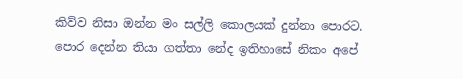කිව්ව නිසා ඔන්න මං සල්ලි කොලයක් දුන්නා පොරට. පොර දෙන්න තියා ගත්තා නේද ඉතිහාසේ නිකං අපේ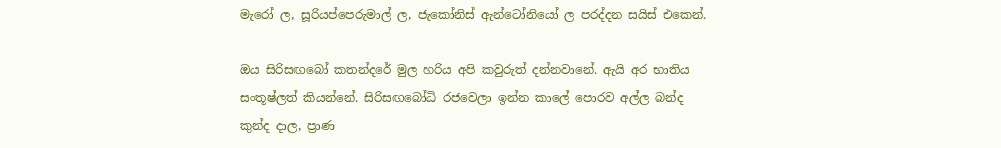මැරෝ ල, සූරියප්පෙරුමාල් ල, ජැකෝනිස් ඇන්ටෝනියෝ ල පරද්දන සයිස් එකෙන්.

ඔය සිරිසඟබෝ කතන්දරේ මුල හරිය අපි කවුරුත් දන්නවානේ. ඇයි අර භාතිය සංතූෂ්ලත් කියන්නේ. සිරිසඟබෝධි රජවෙලා ඉන්න කාලේ පොරව අල්ල බන්ද කුන්ද දාල, ප්‍රාණ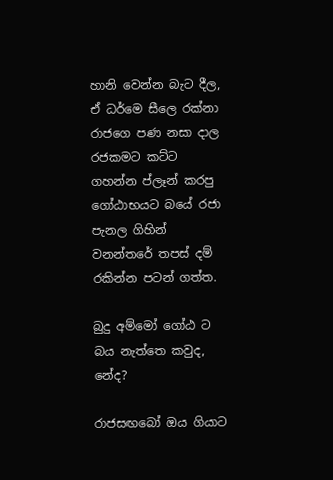හානි වෙන්න බැට දීල, ඒ ධර්මෙ සීලෙ රක්නා රාජගෙ පණ නසා දාල රජකමට කට්ට ගහන්න ප්ලෑන් කරපු ගෝඨාභයට බයේ රජා පැනල ගිහින් වනන්තරේ තපස් දම් රකින්න පටන් ගත්ත.

බුදු අම්මෝ ගෝඨ ට බය නැත්තෙ කවුද, නේද?

රාජසඟබෝ ඔය ගියාට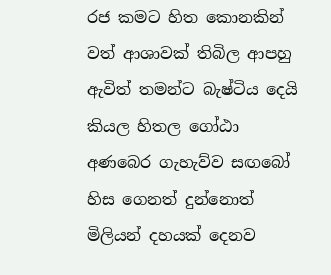රජ කමට හිත කොනකින් වත් ආශාවක් තිබිල ආපහු ඇවිත් තමන්ට බැෂ්ටිය දෙයි කියල හිතල ගෝඨා අණබෙර ගැහැව්ව සඟබෝ හිස ගෙනත් දුන්නොත් මිලියන් දහයක් දෙනව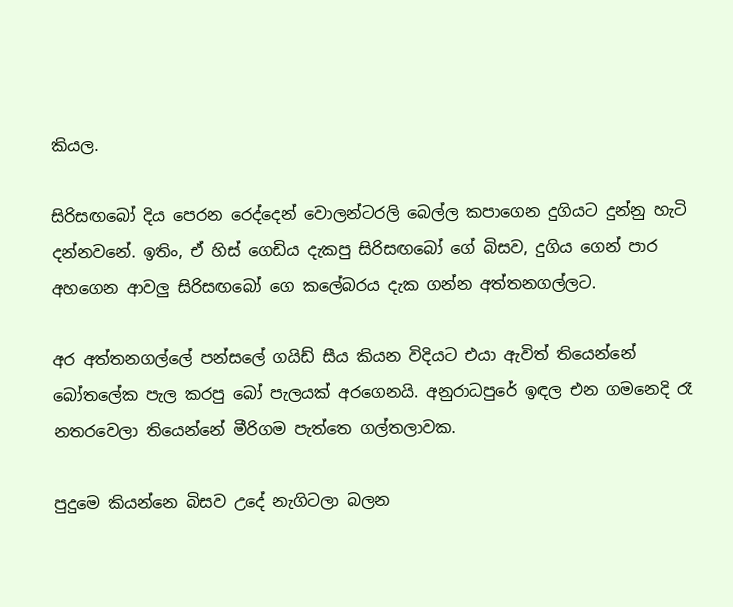කියල.

සිරිසඟබෝ දිය පෙරන රෙද්දෙන් වොලන්ටරලි බෙල්ල කපාගෙන දුගියට දුන්නු හැටි දන්නවනේ. ඉතිං, ඒ හිස් ගෙඩිය දැකපු සිරිසඟබෝ ගේ බිසව, දුගිය ගෙන් පාර අහගෙන ආවලු සිරිසඟබෝ ගෙ කලේබරය දැක ගන්න අත්තනගල්ලට.

අර අත්තනගල්ලේ පන්සලේ ගයිඩ් සීය කියන විදියට එයා ඇවිත් තියෙන්නේ බෝතලේක පැල කරපු බෝ පැලයක් අරගෙනයි. අනුරාධපුරේ ඉඳල එන ගමනෙදි රෑ නතරවෙලා තියෙන්නේ මීරිගම පැත්තෙ ගල්තලාවක.

පුදුමෙ කියන්නෙ බිසව උදේ නැගිටලා බලන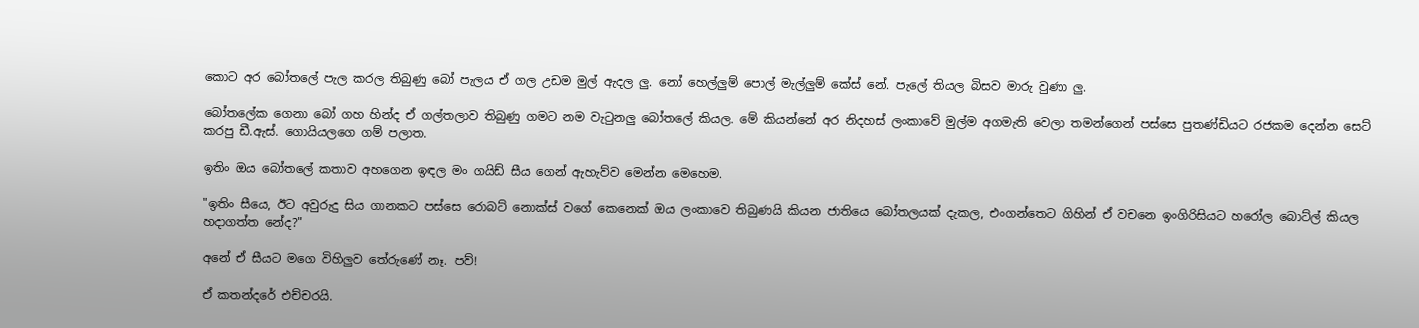කොට අර බෝතලේ පැල කරල තිබුණු බෝ පැලය ඒ ගල උඩම මුල් ඇදල ලු. නෝ හෙල්ලුම් පොල් මැල්ලුම් කේස් නේ. පැලේ තියල බිසව මාරු වුණා ලු.

බෝතලේක ගෙනා බෝ ගහ හින්ද ඒ ගල්තලාව තිබුණු ගමට නම වැටුනලු බෝතලේ කියල. මේ කියන්නේ අර නිදහස් ලංකාවේ මුල්ම අගමැති වෙලා තමන්ගෙන් පස්සෙ පුතණ්ඩියට රජකම දෙන්න සෙට් කරපු ඩී.ඇස්. ගොයියලගෙ ගම් පලාත.

ඉතිං ඔය බෝතලේ කතාව අහගෙන ඉඳල මං ගයිඩ් සීය ගෙන් ඇහැව්ව මෙන්න මෙහෙම.

"ඉතිං සීයෙ, ඊට අවුරුදු සිය ගානකට පස්සෙ රොබට් නොක්ස් වගේ කෙනෙක් ඔය ලංකාවෙ තිබුණයි කියන ජාතියෙ බෝතලයක් දැකල, එංගන්තෙට ගිහින් ඒ වචනෙ ඉංගිරිසියට හරෝල බොට්ල් කියල හදාගත්ත නේද?"

අනේ ඒ සීයට මගෙ විහිලුව තේරුණේ නෑ. පව්!

ඒ කතන්දරේ එච්චරයි.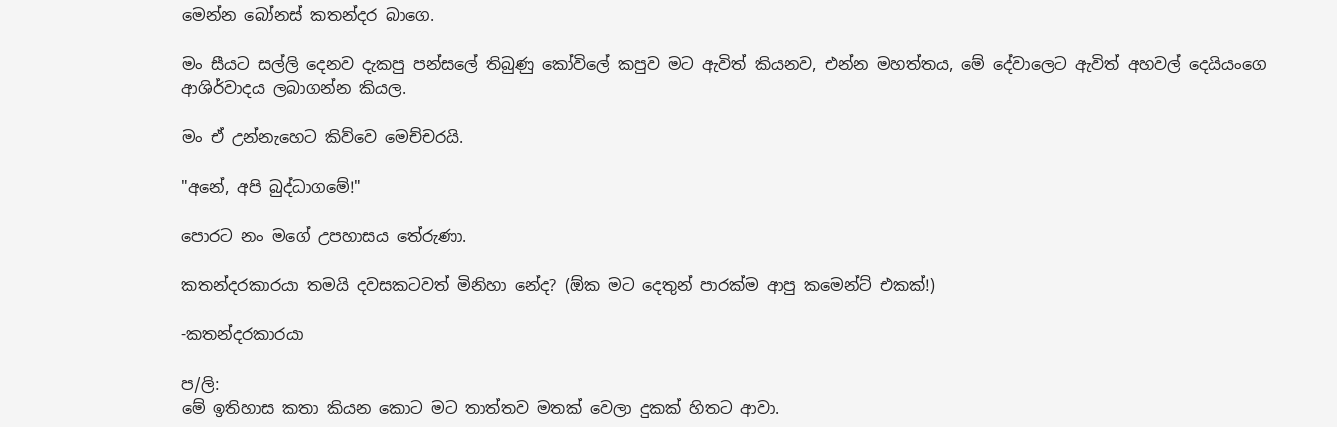මෙන්න බෝනස් කතන්දර බාගෙ.

මං සීයට සල්ලි දෙනව දැකපු පන්සලේ තිබුණු කෝවිලේ කපුව මට ඇවිත් කියනව, එන්න මහත්තය, මේ දේවාලෙට ඇවිත් අහවල් දෙයියංගෙ ආශිර්වාදය ලබාගන්න කියල.

මං ඒ උන්නැහෙට කිව්වෙ මෙච්චරයි.

"අනේ, අපි බුද්ධාගමේ!"

පොරට නං මගේ උපහාසය තේරුණා.

කතන්දරකාරයා තමයි දවසකටවත් මිනිහා නේද? (ඕක මට දෙතුන් පාරක්ම ආපු කමෙන්ට් එකක්!)

-කතන්දරකාරයා

ප/ලි:
මේ ඉතිහාස කතා කියන කොට මට තාත්තව මතක් වෙලා දුකක් හිතට ආවා.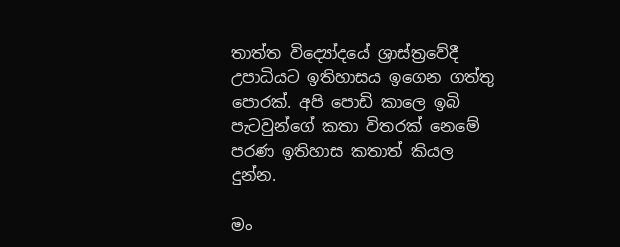තාත්ත විද්‍යෝදයේ ශ්‍රාස්ත්‍රවේදී උපාධියට ඉතිහාසය ඉගෙන ගත්තු පොරක්. අපි පොඩි කාලෙ ඉබි පැටවුන්ගේ කතා විතරක් නෙමේ පරණ ඉතිහාස කතාත් කියල දුන්න.

මං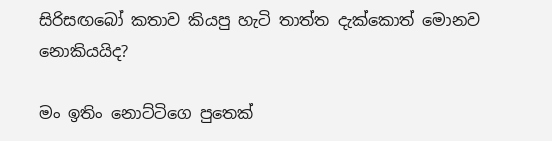සිරිසඟබෝ කතාව කියපු හැටි තාත්ත දැක්කොත් මොනව නොකියයිද?

මං ඉතිං නොට්ටිගෙ පුතෙක්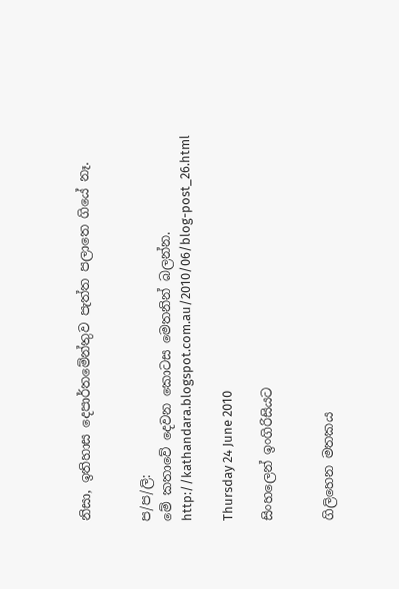නිසා, ඉතිහාස දෙපාර්තමේන්තුව පැත්ත පලාතෙ ගියේ නෑ.


ප/ප/ලි:
මේ කතාවේ දෙවන කොටස මෙතනින් බලන්න.
http://kathandara.blogspot.com.au/2010/06/blog-post_26.html

Thursday 24 June 2010

සිංහලෙන් ඉංගිරිසියට


ගිලිහෙන මතකය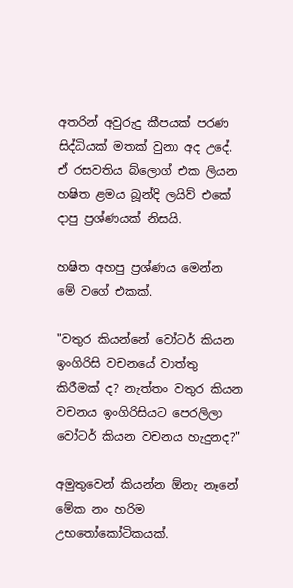අතරින් අවුරුදු කීපයක් පරණ සිද්ධියක් මතක් වුනා අද උදේ. ඒ රසවතිය බ්ලොග් එක ලියන හෂිත ළමය බූන්දි ලයිව් එකේ දාපු ප්‍රශ්ණයක් නිසයි.

හෂිත අහපු ප්‍රශ්ණය මෙන්න මේ වගේ එකක්.

"වතුර කියන්නේ වෝටර් කියන ඉංගිරිසි වචනයේ වාත්තු කිරීමක් ද? නැත්තං වතුර කියන වචනය ඉංගිරිසියට පෙරලිලා වෝටර් කියන වචනය හැදුනද?"

අමුතුවෙන් කියන්න ඕනැ නෑනේ මේක නං හරිම උභතෝකෝටිකයක්.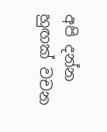අපි දන්න හුඟක් වචන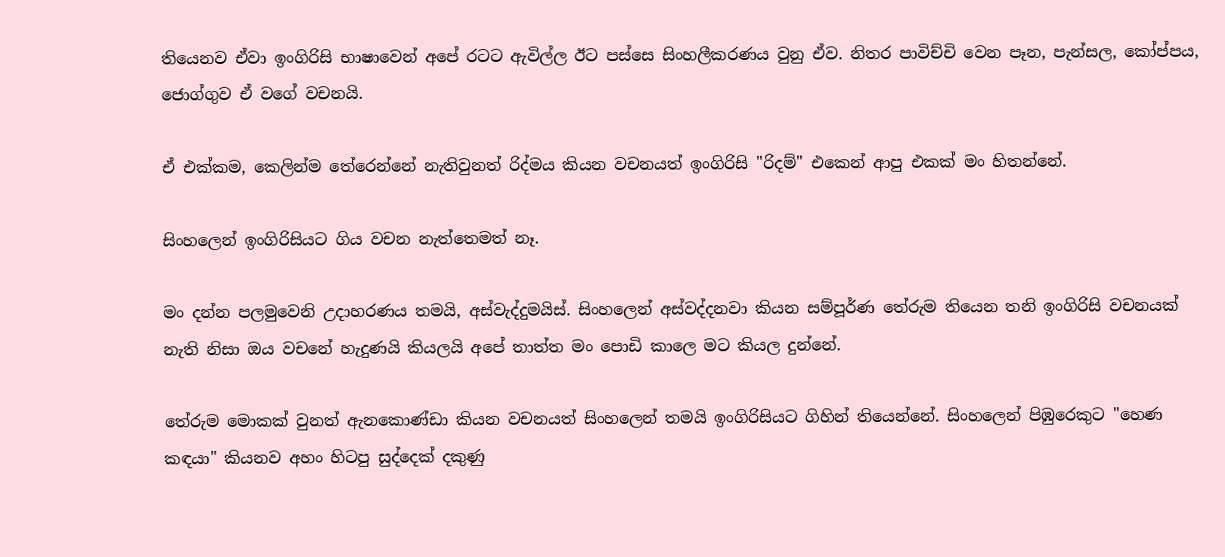තියෙනව ඒවා ඉංගිරිසි භාෂාවෙන් අපේ රටට ඇවිල්ල ඊට පස්සෙ සිංහලීකරණය වුනු ඒව. නිතර පාවිච්චි වෙන පෑන, පැන්සල, කෝප්පය, ජොග්ගුව ඒ වගේ වචනයි.

ඒ එක්කම, කෙලින්ම තේරෙන්නේ නැතිවුනත් රිද්මය කියන වචනයත් ඉංගිරිසි "රිදම්" එකෙන් ආපු එකක් මං හිතන්නේ.

සිංහලෙන් ඉංගිරිසියට ගිය වචන නැත්තෙමත් නෑ.

මං දන්න පලමුවෙනි උදාහරණය තමයි, අස්වැද්දුමයිස්. සිංහලෙන් අස්වද්දනවා කියන සම්පූර්ණ තේරුම තියෙන තනි ඉංගිරිසි වචනයක් නැති නිසා ඔය වචනේ හැදුණයි කියලයි අපේ තාත්ත මං පොඩි කාලෙ මට කියල දුන්නේ.

තේරුම මොකක් වුනත් ඇනකොණ්ඩා කියන වචනයත් සිංහලෙන් තමයි ඉංගිරිසියට ගිහින් තියෙන්නේ. සිංහලෙන් පිඹුරෙකුට "හෙණ කඳයා" කියනව අහං හිටපු සුද්දෙක් දකුණු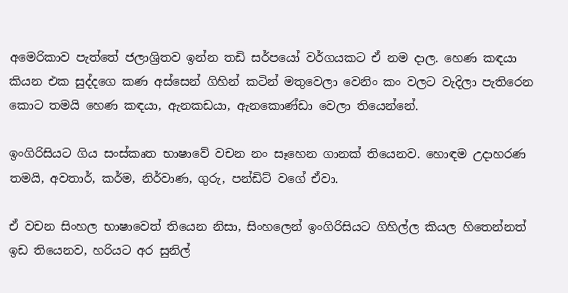අමෙරිකාව පැත්තේ ජලාශ්‍රිතව ඉන්න තඩි සර්පයෝ වර්ගයකට ඒ නම දාල. හෙණ කඳයා කියන එක සුද්දගෙ කණ අස්සෙන් ගිහින් කටින් මතුවෙලා වෙනිං කං වලට වැදිලා පැතිරෙන කොට තමයි හෙණ කඳයා, ඇනකඩයා, ඇනකොණ්ඩා වෙලා තියෙන්නේ.

ඉංගිරිසියට ගිය සංස්කෘත භාෂාවේ වචන නං සෑහෙන ගානක් තියෙනව. හොඳම උදාහරණ තමයි, අවතාර්, කර්ම, නිර්වාණ, ගුරු, පන්ඩිට් වගේ ඒවා.

ඒ වචන සිංහල භාෂාවෙත් තියෙන නිසා, සිංහලෙන් ඉංගිරිසියට ගිහිල්ල කියල හිතෙන්නත් ඉඩ තියෙනව, හරියට අර සුනිල්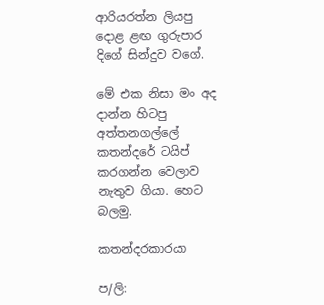ආරියරත්න ලියපු දොළ ළඟ ගුරුපාර දිගේ සින්දුව වගේ.

මේ එක නිසා මං අද දාන්න හිටපු අත්තනගල්ලේ කතන්දරේ ටයිප් කරගන්න වෙලාව නැතුව ගියා. හෙට බලමු.

කතන්දරකාරයා

ප/ලි: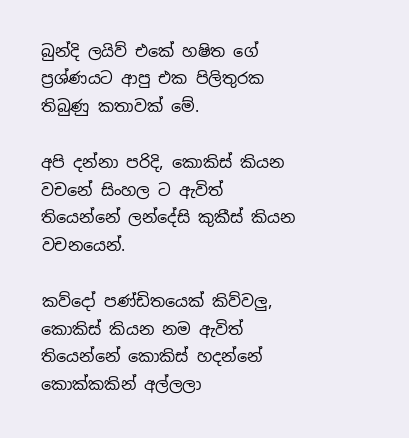බුන්දි ලයිව් එකේ හෂිත ගේ ප්‍රශ්ණයට ආපු එක පිලිතුරක තිබුණු කතාවක් මේ.

අපි දන්නා පරිදි, කොකිස් කියන වචනේ සිංහල ට ඇවිත් තියෙන්නේ ලන්දේසි කුකීස් කියන වචනයෙන්.

කව්දෝ පණ්ඩිතයෙක් කිව්වලු, කොකිස් කියන නම ඇවිත් තියෙන්නේ කොකිස් හදන්නේ කොක්කකින් අල්ලලා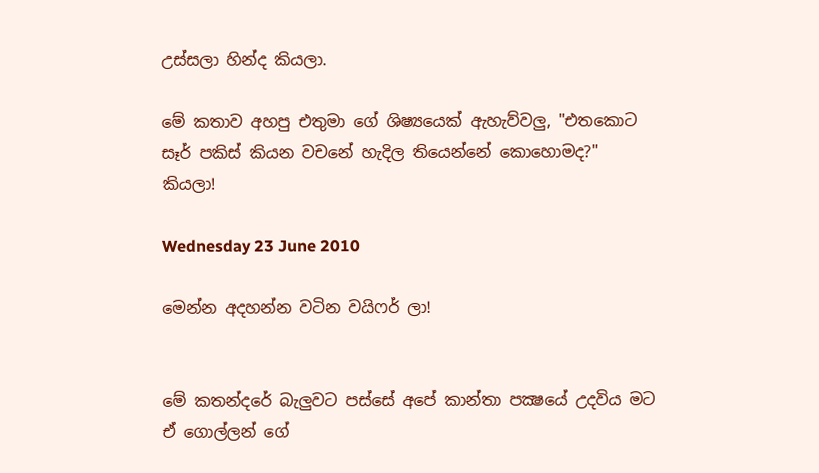උස්සලා හින්ද කියලා.

මේ කතාව අහපු එතුමා ගේ ශිෂ්‍යයෙක් ඇහැව්වලු, "එතකොට සෑර් පකිස් කියන වචනේ හැදිල තියෙන්නේ කොහොමද?" කියලා!

Wednesday 23 June 2010

මෙන්න අදහන්න වටින වයිෆර් ලා!


මේ කතන්දරේ බැලුවට පස්සේ අපේ කාන්තා පක්‍ෂයේ උදවිය මට ඒ ගොල්ලන් ගේ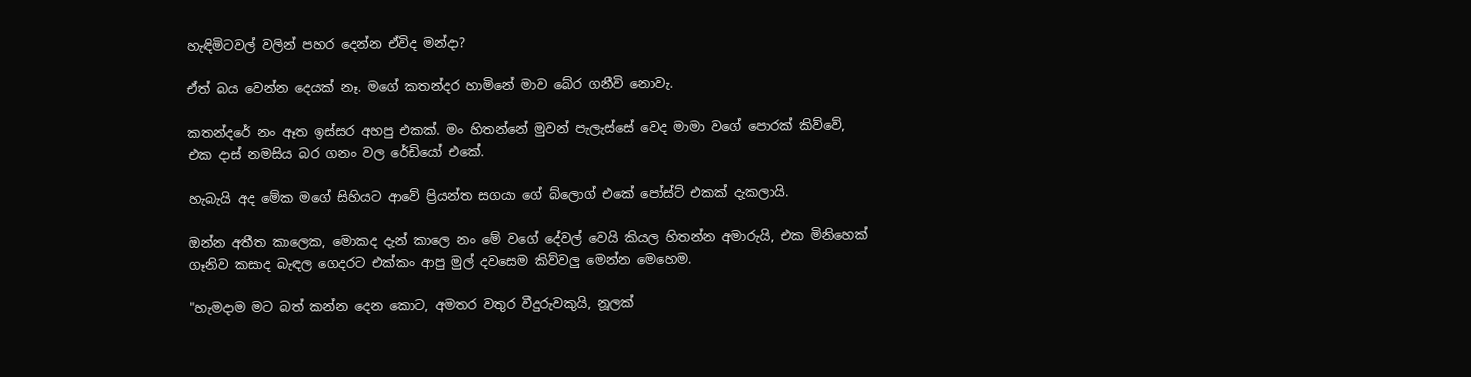හැඳිමිටවල් වලින් පහර දෙන්න ඒවිද මන්දා?

ඒත් බය වෙන්න දෙයක් නෑ. මගේ කතන්දර හාමිනේ මාව බේර ගනීවි නොවැ.

කතන්දරේ නං ඈත ඉස්සර අහපු එකක්. මං හිතන්නේ මුවන් පැලැස්සේ වෙද මාමා වගේ පොරක් කිව්වේ, එක දාස් නමසිය බර ගනං වල රේඩියෝ එකේ.

හැබැයි අද මේක මගේ සිහියට ආවේ ප්‍රියන්ත සගයා ගේ බ්ලොග් එකේ පෝස්ට් එකක් දැකලායි.

ඔන්න අතීත කාලෙක, මොකද දැන් කාලෙ නං මේ වගේ දේවල් වෙයි කියල හිතන්න අමාරුයි, එක මිනිහෙක් ගෑනිව කසාද බැඳල ගෙදරට එක්කං ආපු මුල් දවසෙම කිව්වලු මෙන්න මෙහෙම.

"හැමදාම මට බත් කන්න දෙන කොට, අමතර වතුර වීදුරුවකුයි, නූලක්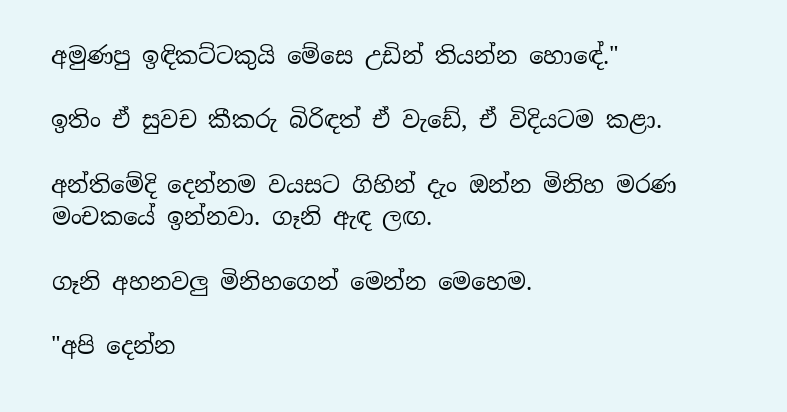අමුණපු ඉඳිකට්ටකුයි මේසෙ උඩින් තියන්න හොඳේ."

ඉතිං ඒ සුවච කීකරු බිරිඳත් ඒ වැඩේ, ඒ විදියටම කළා.

අන්තිමේදි දෙන්නම වයසට ගිහින් දැං ඔන්න මිනිහ මරණ මංචකයේ ඉන්නවා. ගෑනි ඇඳ ලඟ.

ගෑනි අහනවලු මිනිහගෙන් මෙන්න මෙහෙම.

"අපි දෙන්න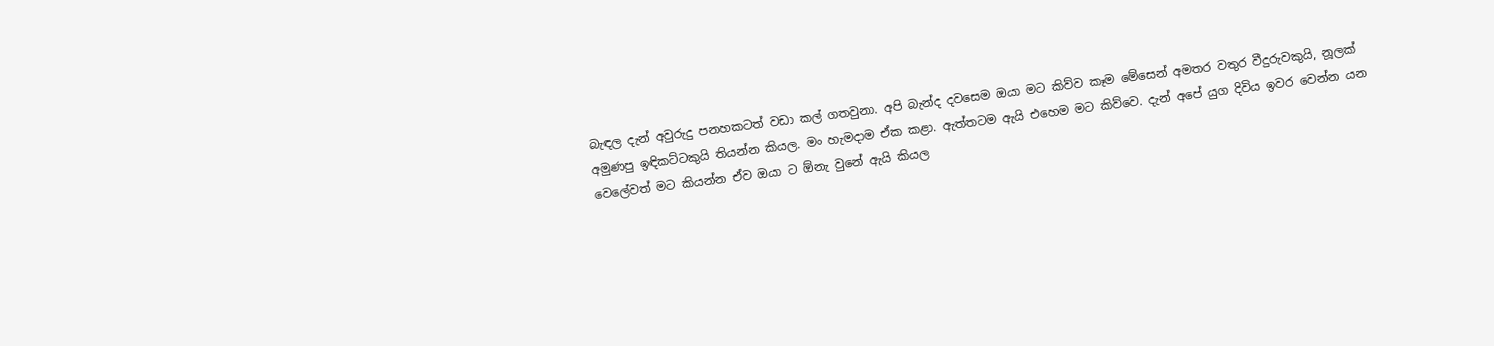බැඳල දැන් අවුරුදු පනහකටත් වඩා කල් ගතවුනා. අපි බැන්ද දවසෙම ඔයා මට කිව්ව කෑම මේසෙන් අමතර වතුර වීදුරුවකුයි, නූලක් අමුණපු ඉඳිකට්ටකුයි තියන්න කියල. මං හැමදාම ඒක කළා. ඇත්තටම ඇයි එහෙම මට කිව්වෙ. දැන් අපේ යුග දිවිය ඉවර වෙන්න යන වෙලේවත් මට කියන්න ඒව ඔයා ට ඕනැ වුනේ ඇයි කියල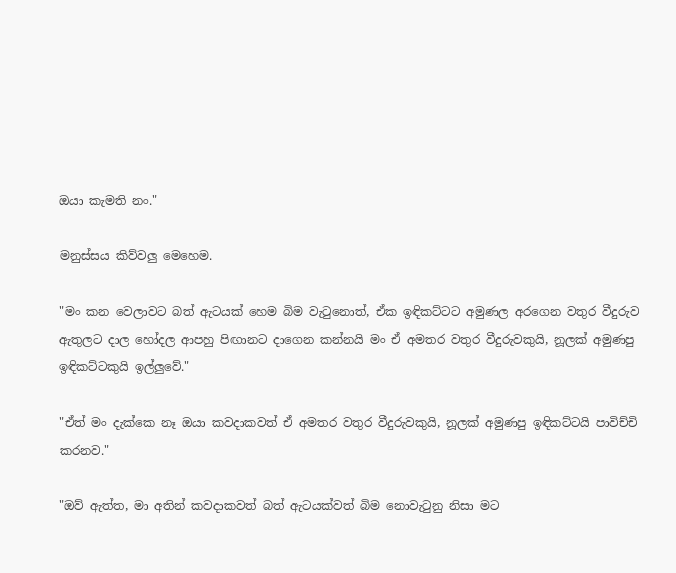ඔයා කැමති නං."

මනුස්සය කිව්වලු මෙහෙම.

"මං කන වෙලාවට බත් ඇටයක් හෙම බිම වැටුනොත්, ඒක ඉඳිකට්ටට අමුණල අරගෙන වතුර වීදුරුව ඇතුලට දාල හෝදල ආපහු පිඟානට දාගෙන කන්නයි මං ඒ අමතර වතුර වීදුරුවකුයි, නූලක් අමුණපු ඉඳිකට්ටකුයි ඉල්ලුවේ."

"ඒත් මං දැක්කෙ නෑ ඔයා කවදාකවත් ඒ අමතර වතුර වීදුරුවකුයි, නූලක් අමුණපු ඉඳිකට්ටයි පාවිච්චි කරනව."

"ඔව් ඇත්ත, මා අතින් කවදාකවත් බත් ඇටයක්වත් බිම නොවැටුනු නිසා මට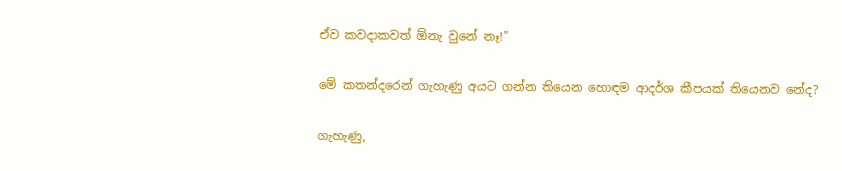ඒව කවදාකවත් ඕනැ වුනේ නෑ!"

මේ කතන්දරෙන් ගැහැණු අයට ගන්න තියෙන හොඳම ආදර්ශ කීපයක් තියෙනව නේද?

ගැහැණු,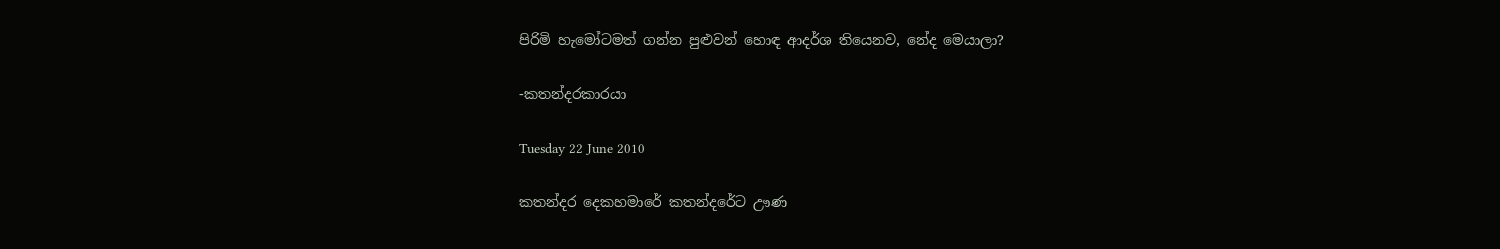පිරිමි හැමෝටමත් ගන්න පුළුවන් හොඳ ආදර්ශ තියෙනව, නේද මෙයාලා?

-කතන්දරකාරයා

Tuesday 22 June 2010

කතන්දර දෙකහමාරේ කතන්දරේට ඌණ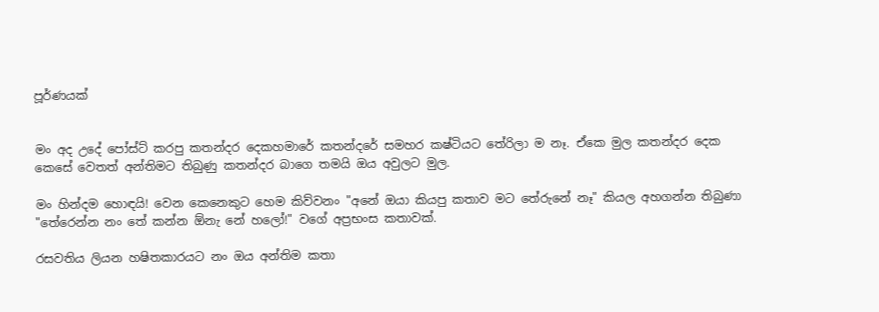පූර්ණයක්


මං අද උදේ පෝස්ට් කරපු කතන්දර දෙකහමාරේ කතන්දරේ සමහර කෂ්ටියට තේරිලා ම නෑ. ඒකෙ මුල කතන්දර දෙක කෙසේ වෙතත් අන්තිමට තිබුණු කතන්දර බාගෙ තමයි ඔය අවුලට මුල.

මං හින්දම හොඳයි! වෙන කෙනෙකුට හෙම කිව්වනං "අනේ ඔයා කියපු කතාව මට තේරුනේ නෑ" කියල අහගන්න තිබුණා "තේරෙන්න නං තේ කන්න ඕනැ නේ හලෝ!" වගේ අප්‍රභංස කතාවක්.

රසවතිය ලියන හෂිතකාරයට නං ඔය අන්තිම කතා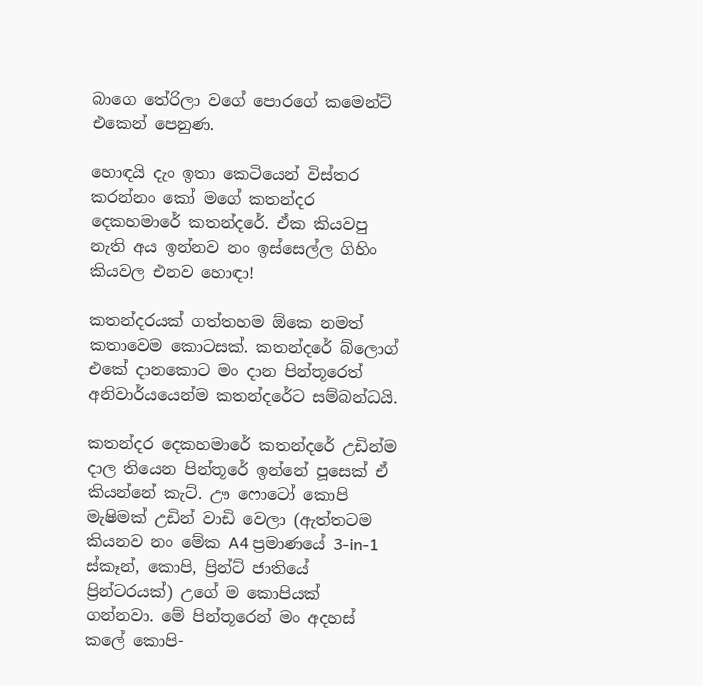බාගෙ තේරිලා වගේ පොරගේ කමෙන්ට් එකෙන් පෙනුණ.

හොඳයි දැං ඉතා කෙටියෙන් විස්තර කරන්නං කෝ මගේ කතන්දර දෙකහමාරේ කතන්දරේ. ඒක කියවපු නැති අය ඉන්නව නං ඉස්සෙල්ල ගිහිං කියවල එනව හොඳා!

කතන්දරයක් ගත්තහම ඕකෙ නමත් කතාවෙම කොටසක්. කතන්දරේ බ්ලොග් එකේ දානකොට මං දාන පින්තූරෙත් අනිවාර්යයෙන්ම කතන්දරේට සම්බන්ධයි.

කතන්දර දෙකහමාරේ කතන්දරේ උඩින්ම දාල තියෙන පින්තූරේ ඉන්නේ පූසෙක් ඒ කියන්නේ කැට්. ඌ ෆොටෝ කොපි මැෂිමක් උඩින් වාඩි වෙලා (ඇත්තටම කියනව නං මේක A4 ප්‍රමාණයේ 3-in-1 ස්කෑන්, කොපි, ප්‍රින්ට් ජාතියේ ප්‍රින්ටරයක්) උගේ ම කොපියක් ගන්නවා. මේ පින්තූරෙන් මං අදහස් කලේ කොපි-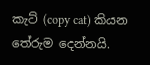කැට් (copy cat) කියන තේරුම දෙන්නයි.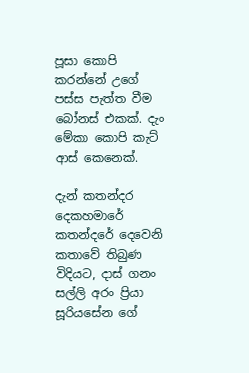පූසා කොපි කරන්නේ උගේ පස්ස පැත්ත වීම බෝනස් එකක්. දැං මේකා කොපි කැට් ආස් කෙනෙක්.

දැන් කතන්දර දෙකහමාරේ කතන්දරේ දෙවෙනි කතාවේ තිබුණ විදියට, දාස් ගනං සල්ලි අරං ප්‍රියා සූරියසේන ගේ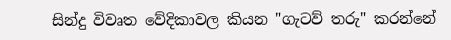සින්දු විවෘත වේදිකාවල කියන "ගැටව් තරු" කරන්නේ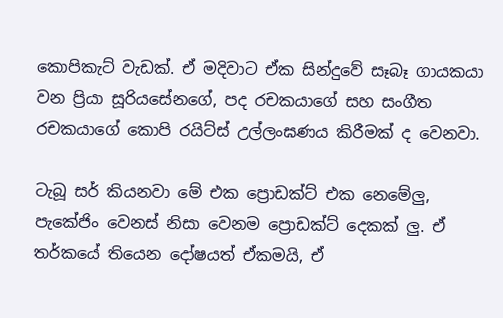කොපිකැට් වැඩක්. ඒ මදිවාට ඒක සින්දුවේ සෑබෑ ගායකයා වන ප්‍රියා සූරියසේනගේ, පද රචකයාගේ සහ සංගීත රචකයාගේ කොපි රයිට්ස් උල්ලංඝණය කිරීමක් ද වෙනවා.

ටැබූ සර් කියනවා මේ එක ප්‍රොඩක්ට් එක නෙමේලු, පැකේජිං වෙනස් නිසා වෙනම ප්‍රොඩක්ට් දෙකක් ලු. ඒ තර්කයේ තියෙන දෝෂයත් ඒකමයි, ඒ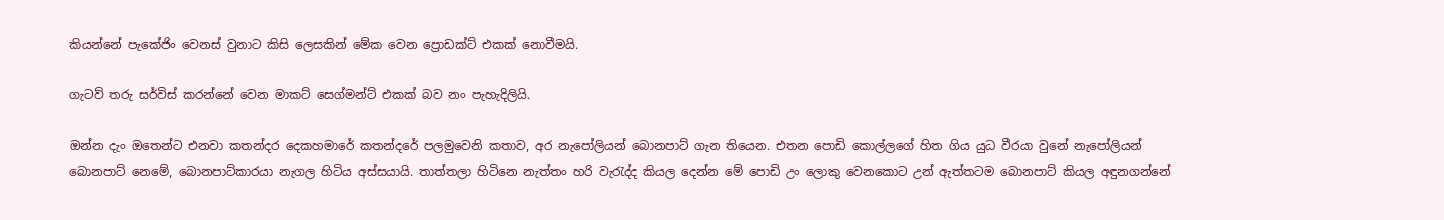කියන්නේ පැකේජිං වෙනස් වුනාට කිසි ලෙසකින් මේක වෙන ප්‍රොඩක්ට් එකක් නොවීමයි.

ගැටව් තරු සර්විස් කරන්නේ වෙන මාකට් සෙග්මන්ට් එකක් බව නං පැහැදිලියි.

ඔන්න දැං ඔතෙන්ට එනවා කතන්දර දෙකහමාරේ කතන්දරේ පලමුවෙනි කතාව, අර නැපෝලියන් බොනපාට් ගැන තියෙන. එතන පොඩි කොල්ලගේ හිත ගිය යුධ වීරයා වුනේ නැපෝලියන් බොනපාට් නෙමේ, බොනපාට්කාරයා නැගල හිටිය අස්සයායි. තාත්තලා හිටිනෙ නැත්තං හරි වැරැද්ද කියල දෙන්න මේ පොඩි උං ලොකු වෙනකොට උන් ඇත්තටම බොනපාට් කියල අඳුනගන්නේ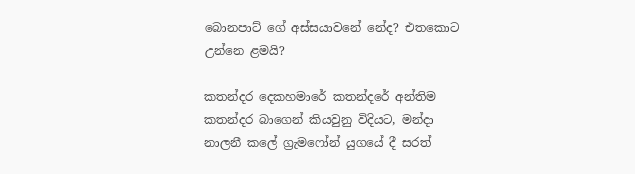බොනපාට් ගේ අස්සයාවනේ නේද? එතකොට උන්නෙ ළමයි?

කතන්දර දෙකහමාරේ කතන්දරේ අන්තිම කතන්දර බාගෙන් කියවුනු විදියට, මන්දා නාලනී කලේ ග්‍රැමෆෝන් යුගයේ දී සරත්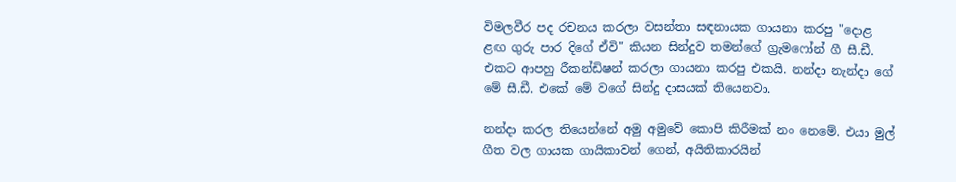විමලවීර පද රචනය කරලා වසන්තා සඳනායක ගායනා කරපු "දොළ ළඟ ගුරු පාර දිගේ ඒවි" කියන සින්දුව තමන්ගේ ග්‍රැමෆෝන් ගී සී.ඩී. එකට ආපහු රීකන්ඩිෂන් කරලා ගායනා කරපු එකයි. නන්දා නැන්දා ගේ මේ සී.ඩී. එකේ මේ වගේ සින්දු දාසයක් තියෙනවා.

නන්දා කරල තියෙන්නේ අමු අමුවේ කොපි කිරීමක් නං නෙමේ. එයා මුල් ගීත වල ගායක ගායිකාවන් ගෙන්, අයිතිකාරයින්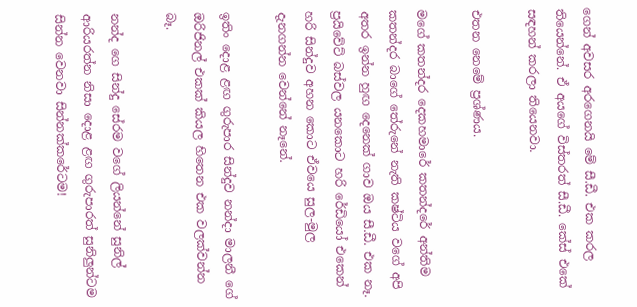ගෙන් අවසර අරගෙනයි මේ සී.ඩී. එක කරල තියෙන්නේ. ඒ අයගේ විස්තරත් සී.ඩී. කේස් එකේ සඳහන් කරලා තියෙනවා.

එතන නෙමේ ප්‍රශ්ණය.

මගේ කතන්දර දෙකහමාරේ කතන්දරේ අන්තිම කතන්දර බාගේ තේරුනේ නැති කෂ්ටිය වගේ අපි අතර ඉන්න හුඟ දෙනෙක් ගාව ඔය සී.ඩී. එක නෑ. ප්‍රයිවේට් බස්වල යනකොට හරි රේඩියෝ එකෙන් හරි සින්දුව අහන කොට ඒවයෙ සුල-මුල දැනගන්න වෙන්නේ නෑනේ.

ඉතිං දොළ ළඟ ගුරුපාර සින්දුව නන්දා මාලනී ගේ ඔරිජිනල් එකක් කියල හිතෙන එක වලක්වන්න බෑ.

නන්ද ගෙ සින්දු සේරම වගේ ලියන්නේ සුනිල් ආරියරත්න නිසා දොළ ළඟ ගුරුපාරත් සුනිලුන්ටම සින්න වෙනවා සින්නක්කරේටම!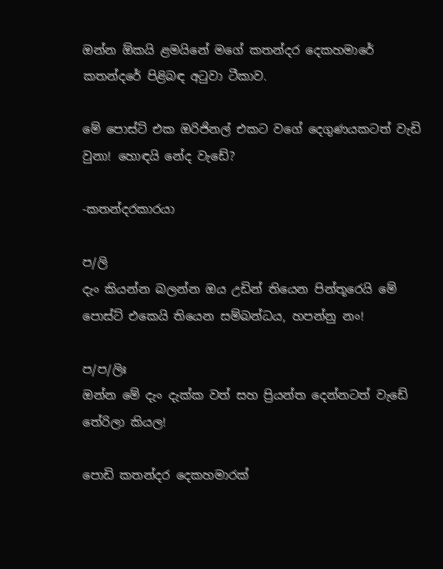ඔන්න ඕකයි ළමයිනේ මගේ කතන්දර දෙකහමාරේ කතන්දරේ පිළිබඳ අටුවා ටීකාව.

මේ පොස්ට් එක ඔරිජිනල් එකට වගේ දෙගුණයකටත් වැඩි වුනා! හොඳයි නේද වැඩේ?

-කතන්දරකාරයා

ප/ලි
දැං කියන්න බලන්න ඔය උඩින් තියෙන පින්තූරෙයි මේ පොස්ට් එකෙයි තියෙන සම්බන්ධය, හපන්නු නං!

ප/ප/ලිඃ
ඔන්න මේ දැං දැක්ක වත් සහ ප්‍රියන්ත දෙන්නටත් වැඩේ තේරිලා කියල!

පොඩි කතන්දර දෙකහමාරක්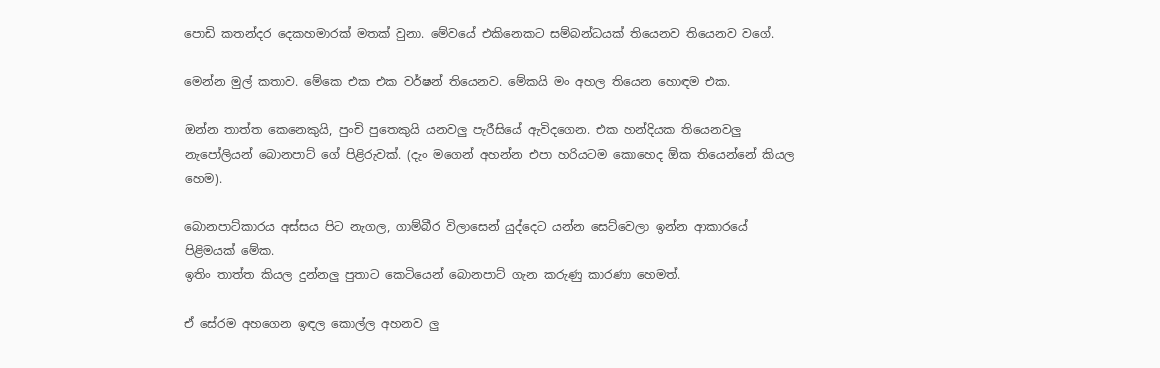පොඩි කතන්දර දෙකහමාරක් මතක් වුනා. මේවයේ එකිනෙකට සම්බන්ධයක් තියෙනව තියෙනව වගේ.

මෙන්න මුල් කතාව. මේකෙ එක එක වර්ෂන් තියෙනව. මේකයි මං අහල තියෙන හොඳම එක.

ඔන්න තාත්ත කෙනෙකුයි, පුංචි පුතෙකුයි යනවලු පැරීසියේ ඇවිදගෙන. එක හන්දියක තියෙනවලු නැපෝලියන් බොනපාට් ගේ පිළිරුවක්. (දැං මගෙන් අහන්න එපා හරියටම කොහෙද ඕක තියෙන්නේ කියල හෙම).

බොනපාට්කාරය අස්සය පිට නැගල, ගාම්බීර විලාසෙන් යුද්දෙට යන්න සෙට්වෙලා ඉන්න ආකාරයේ පිළිමයක් මේක.
ඉතිං තාත්ත කියල දුන්නලු පුතාට කෙටියෙන් බොනපාට් ගැන කරුණු කාරණා හෙමත්.

ඒ සේරම අහගෙන ඉඳල කොල්ල අහනව ලු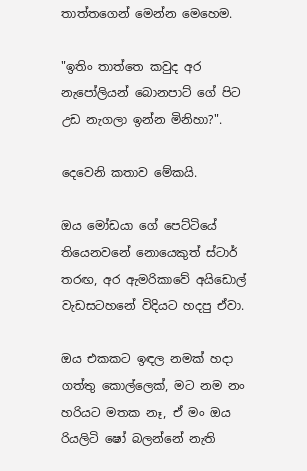තාත්තගෙන් මෙන්න මෙහෙම.

"ඉතිං තාත්තෙ කවුද අර නැපෝලියන් බොනපාට් ගේ පිට උඩ නැගලා ඉන්න මිනිහා?".

දෙවෙනි කතාව මේකයි.

ඔය මෝඩයා ගේ පෙට්ටියේ තියෙනවනේ නොයෙකුත් ස්ටාර් තරඟ, අර ඇමරිකාවේ අයිඩොල් වැඩසටහනේ විදියට හදපු ඒවා.

ඔය එකකට ඉඳල නමක් හදා ගත්තු කොල්ලෙක්, මට නම නං හරියට මතක නෑ, ඒ මං ඔය රියලිටි ෂෝ බලන්නේ නැති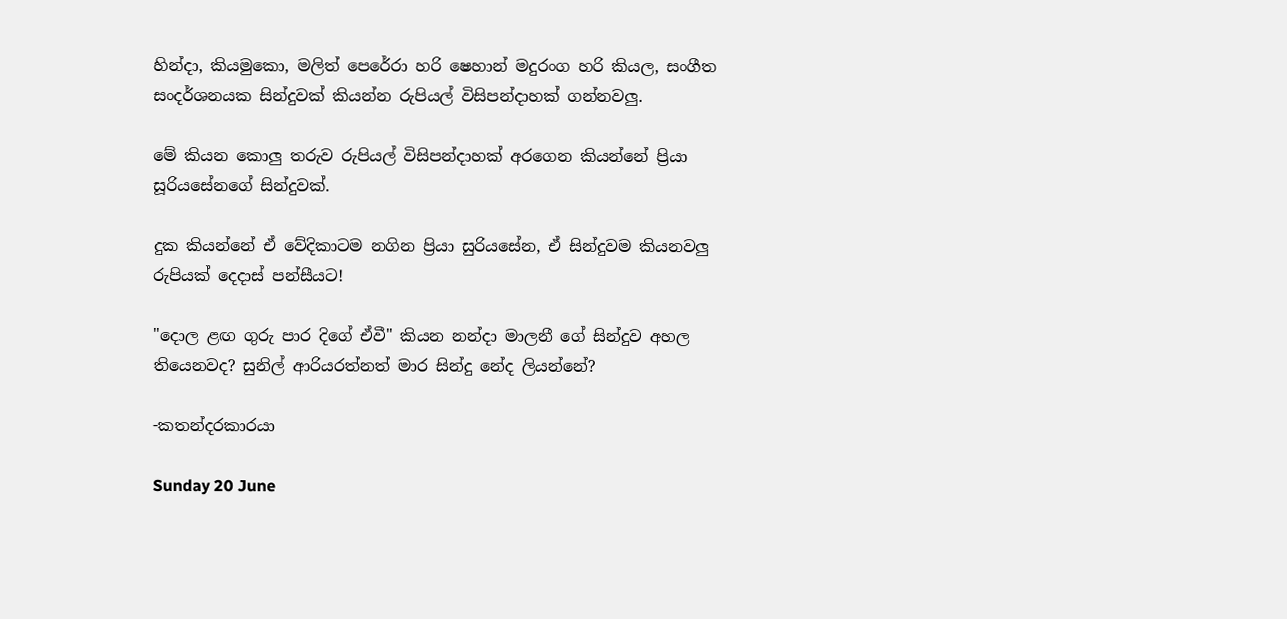හින්දා, කියමුකො, මලිත් පෙරේරා හරි ෂෙහාන් මදුරංග හරි කියල, සංගීත සංදර්ශනයක සින්දුවක් කියන්න රුපියල් විසිපන්දාහක් ගන්නවලු.

මේ කියන කොලු තරුව රුපියල් විසිපන්දාහක් අරගෙන කියන්නේ ප්‍රියා සූරියසේනගේ සින්දුවක්.

දුක කියන්නේ ඒ වේදිකාටම නගින ප්‍රියා සුරියසේන, ඒ සින්දුවම කියනවලු රුපියක් දෙදාස් පන්සීයට!

"දොල ළඟ ගුරු පාර දිගේ ඒවී" කියන නන්දා මාලනී ගේ සින්දුව අහල තියෙනවද? සුනිල් ආරියරත්නත් මාර සින්දු නේද ලියන්නේ?

-කතන්දරකාරයා

Sunday 20 June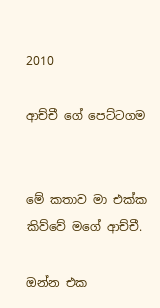2010

ආච්චී ගේ පෙට්ටගම


මේ කතාව මා එක්ක කිව්වේ මගේ ආච්චී.

ඔන්න එක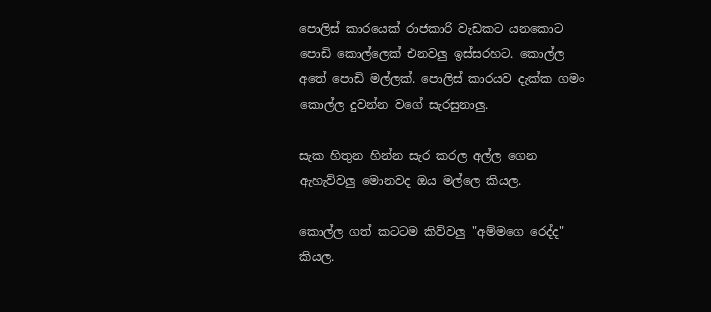පොලිස් කාරයෙක් රාජකාරි වැඩකට යනකොට පොඩි කොල්ලෙක් එනවලු ඉස්සරහට. කොල්ල අතේ පොඩි මල්ලක්. පොලිස් කාරයව දැක්ක ගමං කොල්ල දුවන්න වගේ සැරසුනාලු.

සැක හිතුන හින්න සැර කරල අල්ල ගෙන ඇහැව්වලු මොනවද ඔය මල්ලෙ කියල.

කොල්ල ගත් කටටම කිව්වලු "අම්මගෙ රෙද්ද" කියල.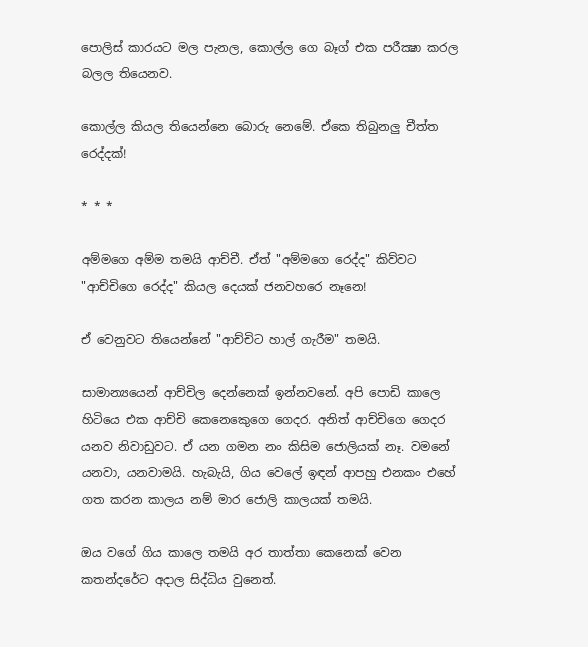පොලිස් කාරයට මල පැනල, කොල්ල ගෙ බෑග් එක පරීක්‍ෂා කරල බලල තියෙනව.

කොල්ල කියල තියෙන්නෙ බොරු නෙමේ. ඒකෙ තිබුනලු චීත්ත රෙද්දක්!

* * *

අම්මගෙ අම්ම තමයි ආච්චී. ඒත් "අම්මගෙ රෙද්ද" කිව්වට "ආච්චිගෙ රෙද්ද" කියල දෙයක් ජනවහරෙ නෑනෙ!

ඒ වෙනුවට තියෙන්නේ "ආච්චිට හාල් ගැරීම" තමයි.

සාමාන්‍යයෙන් ආච්චිල දෙන්නෙක් ඉන්නවනේ. අපි පොඩි කාලෙ හිටියෙ එක ආච්චි කෙනෙකෙුගෙ ගෙදර. අනිත් ආච්චිගෙ ගෙදර යනව නිවාඩුවට. ඒ යන ගමන නං කිසිම ජොලියක් නෑ. වමනේ යනවා, යනවාමයි. හැබැයි, ගිය වෙලේ ඉඳන් ආපහු එනකං එහේ ගත කරන කාලය නම් මාර ජොලි කාලයක් තමයි.

ඔය වගේ ගිය කාලෙ තමයි අර තාත්තා කෙනෙක් වෙන කතන්දරේට අදාල සිද්ධිය වුනෙත්.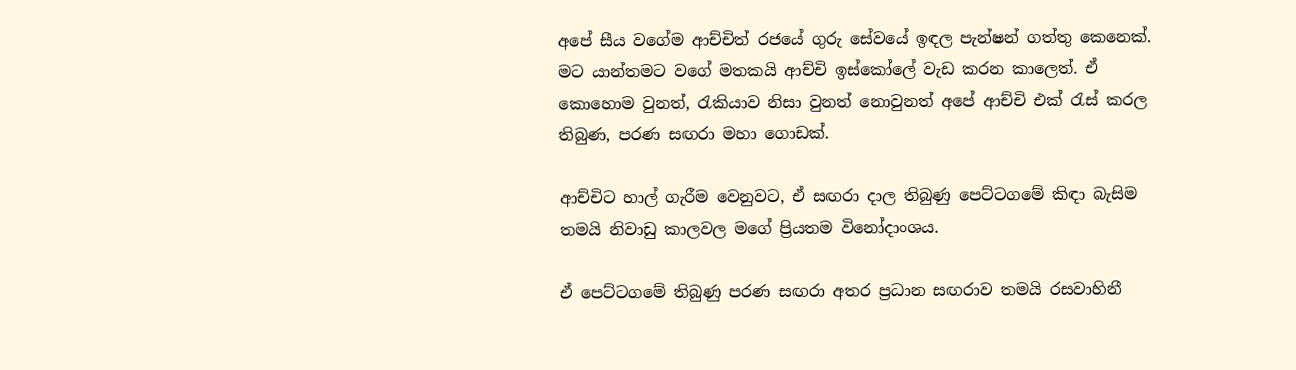අපේ සීය වගේම ආච්චිත් රජයේ ගුරු සේවයේ ඉඳල පැන්ෂන් ගත්තු කෙනෙක්. මට යාන්තමට වගේ මතකයි ආච්චි ඉස්කෝලේ වැඩ කරන කාලෙත්. ඒ කොහොම වුනත්, රැකියාව නිසා වුනත් නොවුනත් අපේ ආච්චි එක් රැස් කරල තිබුණ, පරණ සඟරා මහා ගොඩක්.

ආච්චිට හාල් ගැරීම වෙනුවට, ඒ සඟරා දාල තිබුණු පෙට්ටගමේ කිඳා බැසිම තමයි නිවාඩු කාලවල මගේ ප්‍රියතම විනෝදාංශය.

ඒ පෙට්ටගමේ තිබුණු පරණ සඟරා අතර ප්‍රධාන සඟරාව තමයි රසවාහිනී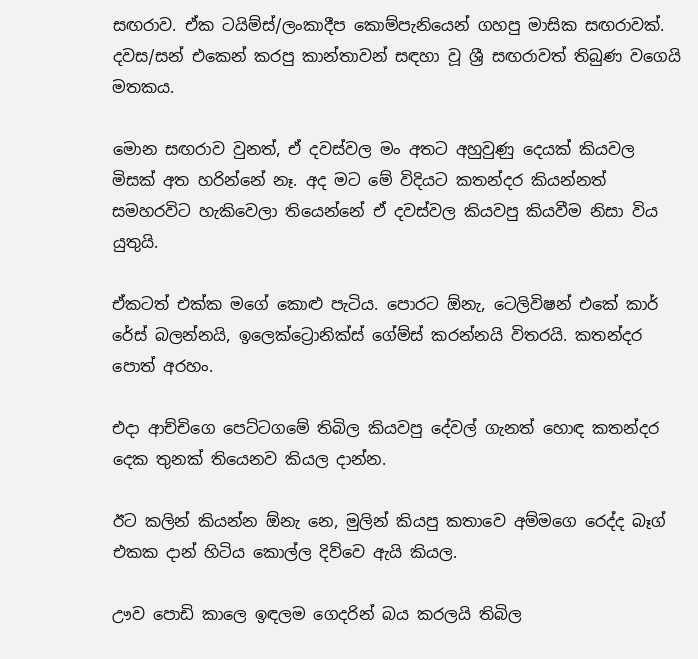සඟරාව. ඒක ටයිම්ස්/ලංකාදීප කොම්පැනියෙන් ගහපු මාසික සඟරාවක්. දවස/සන් එකෙන් කරපු කාන්තාවන් සඳහා වූ ශ්‍රී සඟරාවත් තිබුණ වගෙයි මතකය.

මොන සඟරාව වුනත්, ඒ දවස්වල මං අතට අහුවුණු දෙයක් කියවල මිසක් අත හරින්නේ නෑ. අද මට මේ විදියට කතන්දර කියන්නත් සමහරවිට හැකිවෙලා තියෙන්නේ ඒ දවස්වල කියවපු කියවීම නිසා විය යුතුයි.

ඒකටත් එක්ක මගේ කොළු පැටිය. පොරට ඕනැ, ටෙලිවිෂන් එකේ කාර් රේස් බලන්නයි, ඉලෙක්ට්‍රොනික්ස් ගේම්ස් කරන්නයි විතරයි. කතන්දර පොත් අරහං.

එදා ආච්චිගෙ පෙට්ටගමේ තිබිල කියවපු දේවල් ගැනත් හොඳ කතන්දර දෙක තුනක් තියෙනව කියල දාන්න.

ඊට කලින් කියන්න ඕනැ නෙ, මුලින් කියපු කතාවෙ අම්මගෙ රෙද්ද බෑග් එකක දාන් හිටිය කොල්ල දිව්වෙ ඇයි කියල.

ඌව පොඩි කාලෙ ඉඳලම ගෙදරින් බය කරලයි තිබිල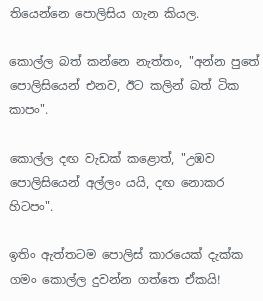තියෙන්නෙ පොලිසිය ගැන කියල.

කොල්ල බත් කන්නෙ නැත්තං, "අන්න පුතේ පොලිසියෙන් එනව, ඊට කලින් බත් ටික කාපං".

කොල්ල දඟ වැඩක් කළොත්, "උඹව පොලිසියෙන් අල්ලං යයි, දඟ නොකර හිටපං".

ඉතිං ඇත්තටම පොලිස් කාරයෙක් දැක්ක ගමං කොල්ල දුවන්න ගත්තෙ ඒකයි!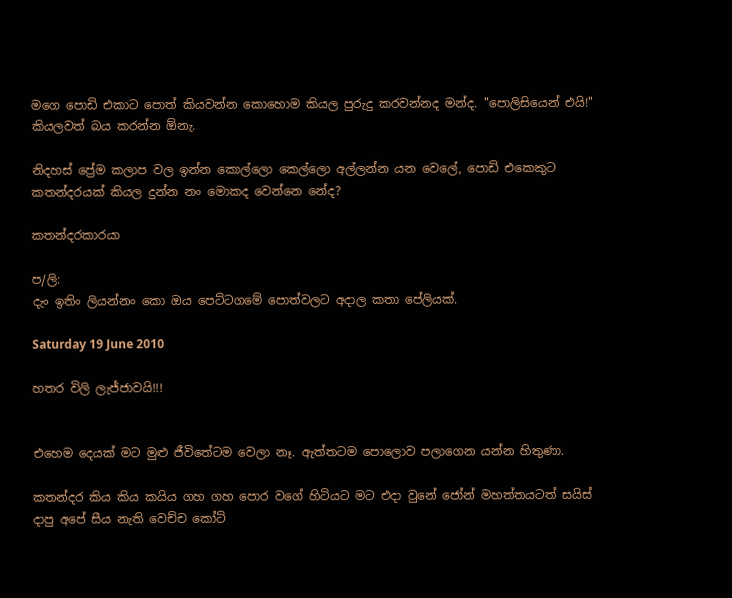මගෙ පොඩි එකාට පොත් කියවන්න කොහොම කියල පුරුදු කරවන්නද මන්ද. "පොලිසියෙන් එයි!" කියලවත් බය කරන්න ඕනැ.

නිදහස් ප්‍රේම කලාප වල ඉන්න කොල්ලො කෙල්ලො අල්ලන්න යන වෙලේ, පොඩි එකෙකුට කතන්දරයක් කියල දුන්න නං මොකද වෙන්නෙ නේද?

කතන්දරකාරයා

ප/ලි:
දැං ඉතිං ලියන්නං කො ඔය පෙට්ටගමේ පොත්වලට අදාල කතා පේලියක්.

Saturday 19 June 2010

හතර විලි ලැජ්ජාවයි!!!


එහෙම දෙයක් මට මුළු ජීවිතේටම වෙලා නෑ. ඇත්තටම පොලොව පලාගෙන යන්න හිතුණා.

කතන්දර කිය කිය කයිය ගහ ගහ පොර වගේ හිටියට මට එදා වුනේ ජෝන් මහත්තයටත් සයිස් දාපු අපේ සීය නැති වෙච්ච කෝට්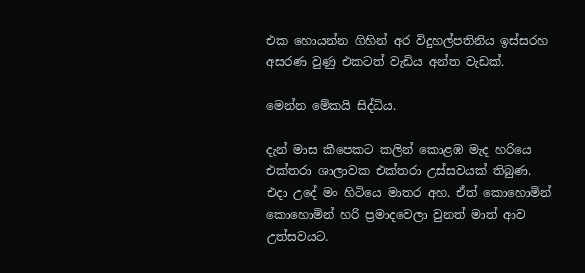එක හොයන්න ගිහින් අර විදුහල්පතිනිය ඉස්සරහ අසරණ වුණු එකටත් වැඩිය අන්ත වැඩක්.

මෙන්න මේකයි සිද්ධිය.

දැන් මාස කීපෙකට කලින් කොළඹ මැද හරියෙ එක්තරා ශාලාවක එක්තරා උස්සවයක් තිබුණ. එදා උදේ මං හිටියෙ මාතර අහ. ඒත් කොහොමින් කොහොමින් හරි ප්‍රමාදවෙලා වුනත් මාත් ආව උත්සවයට.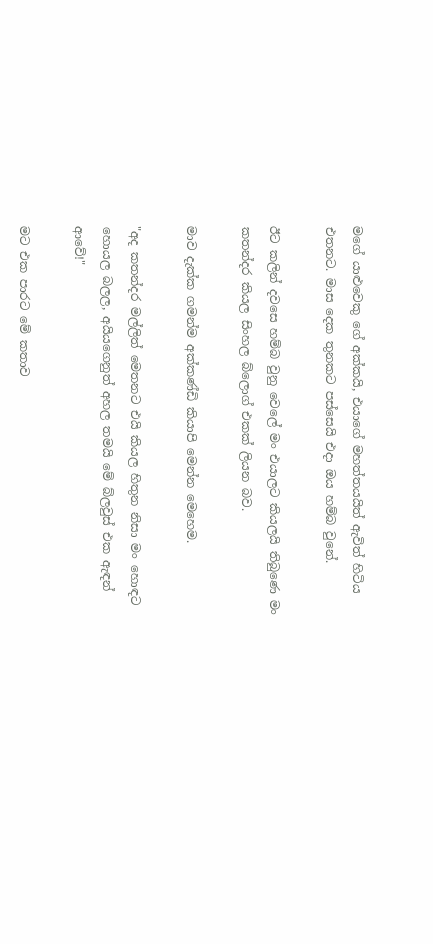මගේ යාළුවෙකු ගේ අක්කයි, එයාගේ මහත්තයයිත් ඇවිත් හිටිය එතනට. මාස දෙක තුනකට පස්සෙයි එදා ඔය හම්බ වුනේ.

ඊට කලින් දවසෙ හම්බ වුනු වෙලේ මං එයාලට කියලයි තිබුණෙ මං කතන්දර කියල සිංහල බ්ලොග් එකක් ලියන බව.

මාව දැක්ක ගමන්ම අක්කණ්ඩි කියාපි මෙන්න මෙහෙම.

"අද කතන්දර මල්ලිත් මෙතනට එයි කියල හිතුන නිසා මං හොඳට හොයල බලල, අයියගෙනුත් අහල තමයි මේ බ්ලවුස් එක ඇඳන් ආවේ!"

මට එක පාරට මේ කතාව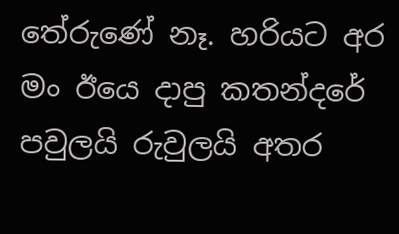තේරුණේ නෑ. හරියට අර මං ඊයෙ දාපු කතන්දරේ පවුලයි රුවුලයි අතර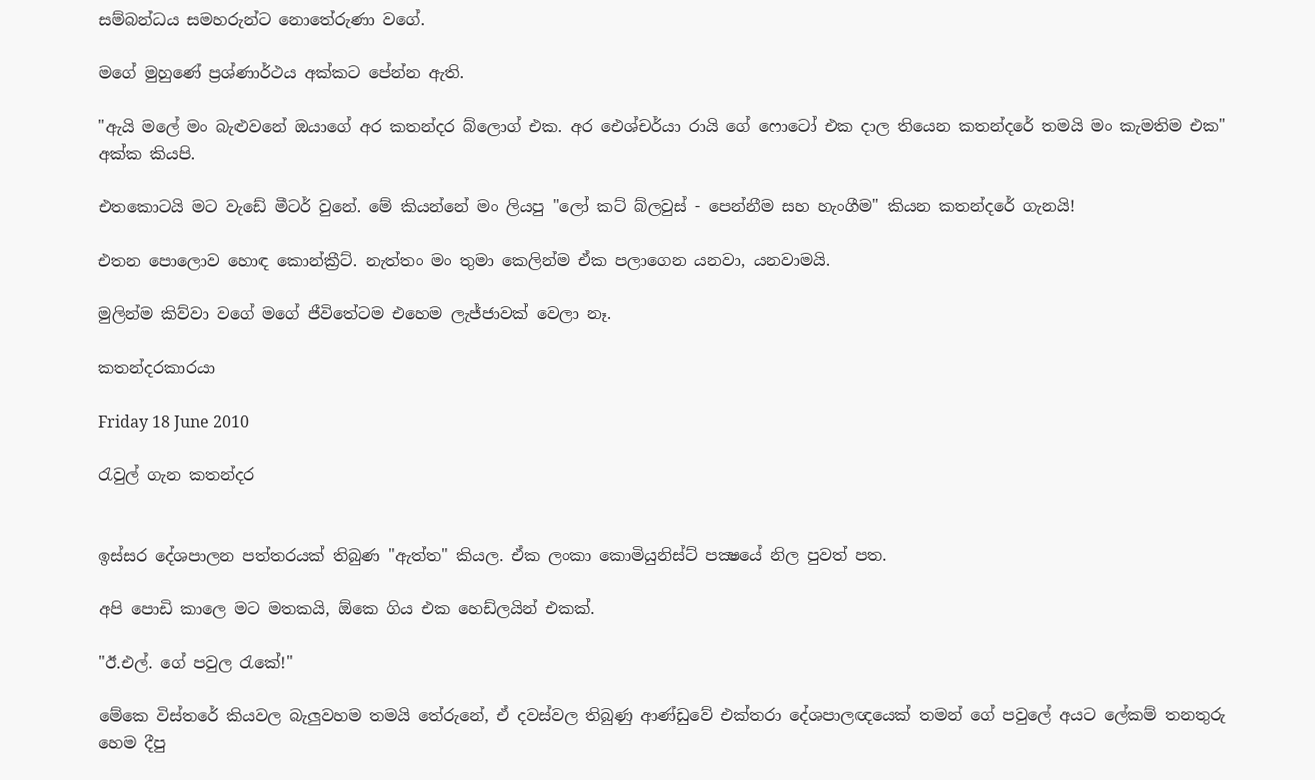සම්බන්ධය සමහරුන්ට නොතේරුණා වගේ.

මගේ මුහුණේ ප්‍රශ්ණාර්ථය අක්කට පේන්න ඇති.

"ඇයි මලේ මං බැළුවනේ ඔයාගේ අර කතන්දර බ්ලොග් එක. අර ඓශ්චර්යා රායි ගේ ෆොටෝ එක දාල තියෙන කතන්දරේ තමයි මං කැමතිම එක" අක්ක කියපි.

එතකොටයි මට වැඩේ මීටර් වුනේ. මේ කියන්නේ මං ලියපු "ලෝ කට් බ්ලවුස් - පෙන්නීම සහ හැංගීම" කියන කතන්දරේ ගැනයි!

එතන පොලොව හොඳ කොන්ක්‍රීට්. නැත්තං මං තුමා කෙලින්ම ඒක පලාගෙන යනවා, යනවාමයි.

මුලින්ම කිව්වා වගේ මගේ ජීවිතේටම එහෙම ලැජ්ජාවක් වෙලා නෑ.

කතන්දරකාරයා

Friday 18 June 2010

රැවුල් ගැන කතන්දර


ඉස්සර දේශපාලන පත්තරයක් තිබුණ "ඇත්ත" කියල. ඒක ලංකා කොමියුනිස්ට් පක්‍ෂයේ නිල පුවත් පත.

අපි පොඩි කාලෙ මට මතකයි, ඕකෙ ගිය එක හෙඩ්ලයින් එකක්.

"ඊ.එල්. ගේ පවුල රැකේ!"

මේකෙ විස්තරේ කියවල බැලුවහම තමයි තේරුනේ, ඒ දවස්වල තිබුණු ආණ්ඩුවේ එක්තරා දේශපාලඥයෙක් තමන් ගේ පවුලේ අයට ලේකම් තනතුරු හෙම දීපු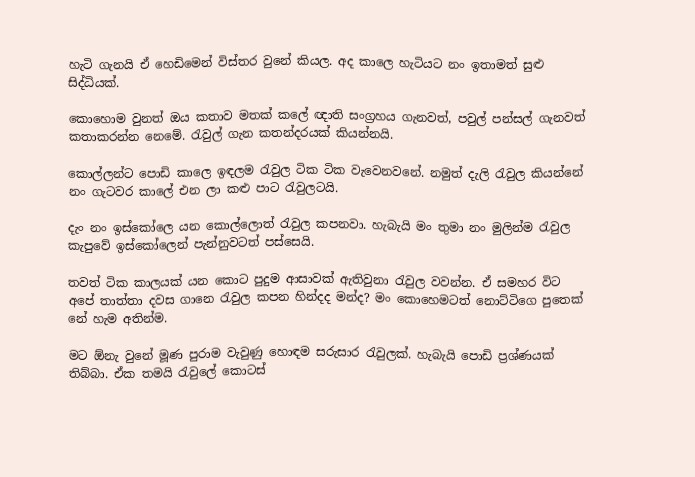හැටි ගැනයි ඒ හෙඩිමෙන් විස්තර වුනේ කියල. අද කාලෙ හැටියට නං ඉතාමත් සුළු සිද්ධියක්.

කොහොම වුනත් ඔය කතාව මතක් කලේ ඥාති සංග්‍රහය ගැනවත්, පවුල් පන්සල් ගැනවත් කතාකරන්න නෙමේ. රැවුල් ගැන කතන්දරයක් කියන්නයි.

කොල්ලන්ට පොඩි කාලෙ ඉඳලම රැවුල ටික ටික වැවෙනවනේ. නමුත් දැලි රැවුල කියන්නේ නං ගැටවර කාලේ එන ලා කළු පාට රැවුලටයි.

දැං නං ඉස්කෝලෙ යන කොල්ලොත් රැවුල කපනවා. හැබැයි මං තුමා නං මුලින්ම රැවුල කැපුවේ ඉස්කෝලෙන් පැන්නුවටත් පස්සෙයි.

තවත් ටික කාලයක් යන කොට පුදුම ආසාවක් ඇතිවුනා රැවුල වවන්න. ඒ සමහර විට අපේ තාත්තා දවස ගානෙ රැවුල කපන හින්දද මන්ද? මං කොහෙමටත් නොට්ටිගෙ පුතෙක් නේ හැම අතින්ම.

මට ඕනැ වුනේ මූණ පුරාම වැවුණු හොඳම සරුසාර රැවුලක්. හැබැයි පොඩි ප්‍රශ්ණයක් තිබ්බා. ඒක තමයි රැවුලේ කොටස්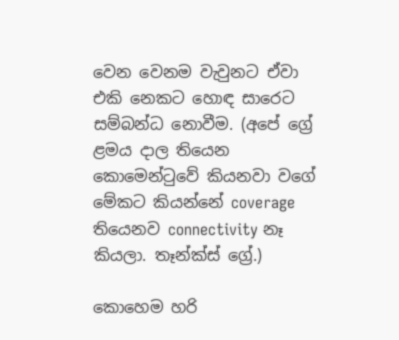වෙන වෙනම වැවුනට ඒවා එකි නෙකට හොඳ සාරෙට සම්බන්ධ නොවීම. (අපේ ග්‍රේ ළමය දාල තියෙන කොමෙන්ටුවේ කියනවා වගේ මේකට කියන්නේ coverage තියෙනව connectivity නෑ කියලා. තෑන්ක්ස් ග්‍රේ.)

කොහෙම හරි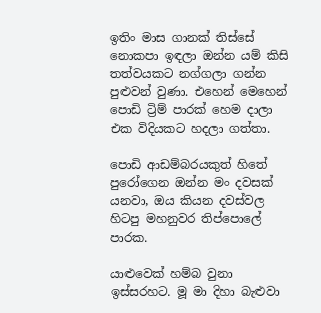ඉතිං මාස ගානක් තිස්සේ නොකපා ඉඳලා ඔන්න යම් කිසි තත්වයකට නග්ගලා ගන්න පුළුවන් වුණා. එහෙන් මෙහෙන් පොඩි ට්‍රිම් පාරක් හෙම දාලා එක විදියකට හදලා ගත්තා.

පොඩි ආඩම්බරයකුත් හිතේ පුරෝගෙන ඔන්න මං දවසක් යනවා, ඔය කියන දවස්වල හිටපු මහනුවර තිප්පොලේ පාරක.

යාළුවෙක් හම්බ වුනා ඉස්සරහට. මූ මා දිහා බැළුවා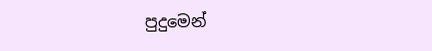පුදුමෙන්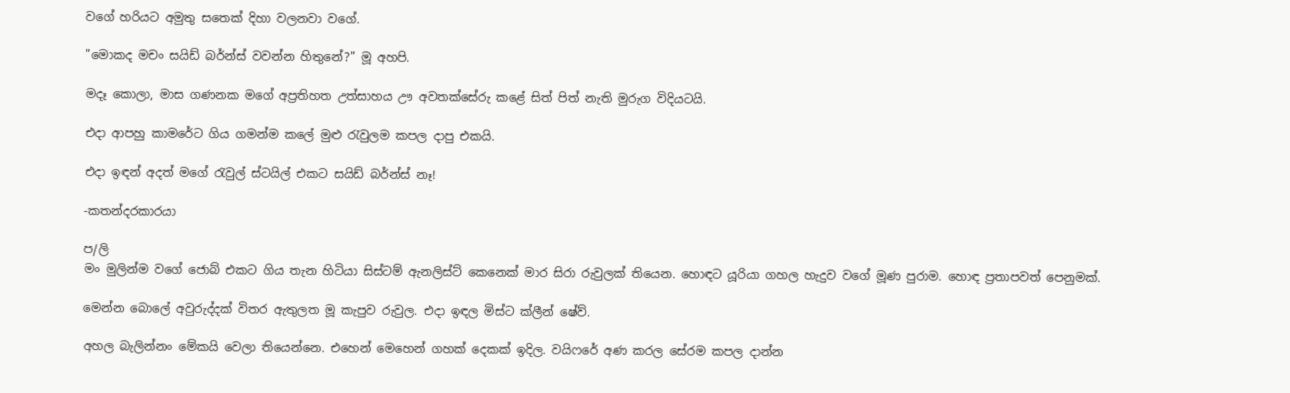වගේ හරියට අමුතු සතෙක් දිහා වලනවා වගේ.

"මොකද මචං සයිඩ් බර්න්ස් වවන්න හිතුනේ?" මූ අහපි.

මදෑ කොලා, මාස ගණනක මගේ අප්‍රතිහත උත්සාහය ඌ අවතක්සේරු කළේ සිත් පිත් නැති මුරුග විදියටයි.

එදා ආපහු කාමරේට ගිය ගමන්ම කලේ මුළු රැවුලම කපල දාපු එකයි.

එදා ඉඳන් අදත් මගේ රැවුල් ස්ටයිල් එකට සයිඩ් බර්න්ස් නෑ!

-කතන්දරකාරයා

ප/ලි
මං මුලින්ම වගේ ජොබ් එකට ගිය තැන හිටියා සිස්ටම් ඇනලිස්ට් කෙනෙක් මාර සිරා රුවුලක් තියෙන. හොඳට යූරියා ගහල හැදුව වගේ මූණ පුරාම. හොඳ ප්‍රතාපවත් පෙනුමක්.

මෙන්න බොලේ අවුරුද්දක් විතර ඇතුලත මූ කැපුව රුවුල. එදා ඉඳල මිස්ට ක්ලීන් ෂේව්.

අහල බැලින්නං මේකයි වෙලා තියෙන්නෙ. එහෙන් මෙහෙන් ගහක් දෙකක් ඉදිල. වයිෆරේ අණ කරල සේරම කපල දාන්න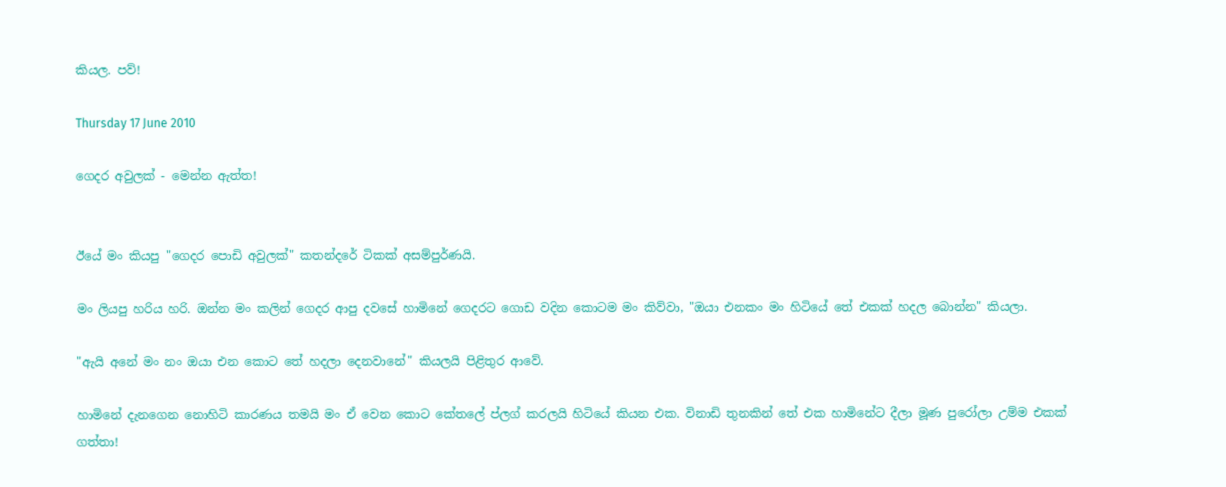කියල. පව්!

Thursday 17 June 2010

ගෙදර අවුලක් - මෙන්න ඇත්ත!


ඊයේ මං කියපු "ගෙදර පොඩි අවුලක්" කතන්දරේ ටිකක් අසම්පුර්ණයි.

මං ලියපු හරිය හරි. ඔන්න මං කලින් ගෙදර ආපු දවසේ හාමිනේ ගෙදරට ගොඩ වදින කොටම මං කිව්වා, "ඔයා එනකං මං හිටියේ තේ එකක් හදල බොන්න" කියලා.

"ඇයි අනේ මං නං ඔයා එන කොට තේ හදලා දෙනවානේ" කියලයි පිළිතුර ආවේ.

හාමිනේ දැනගෙන නොහිටි කාරණය තමයි මං ඒ වෙන කොට කේතලේ ප්ලග් කරලයි හිටියේ කියන එක. විනාඩි තුනකින් තේ එක හාමිනේට දීලා මූණ පුරෝලා උම්ම එකක් ගත්තා!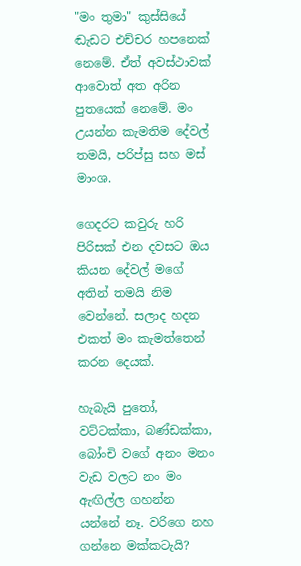"මං තුමා" කුස්සියේ ඬැඩට එච්චර හපනෙක් නෙමේ. ඒත් අවස්ථාවක් ආවොත් අත අරින පුතයෙක් නෙමේ. මං උයන්න කැමතිම දේවල් තමයි, පරිප්සු සහ මස් මාංශ.

ගෙදරට කවුරු හරි පිරිසක් එන දවසට ඔය කියන දේවල් මගේ අතින් තමයි නිම වෙන්නේ. සලාද හදන එකත් මං කැමත්තෙන් කරන දෙයක්.

හැබැයි පුතෝ, වට්ටක්කා, බණ්ඩක්කා, බෝංචි වගේ අනං මනං වැඩ වලට නං මං ඇඟිල්ල ගහන්න යන්නේ නෑ. වරිගෙ නහ ගන්නෙ මක්කටැයි?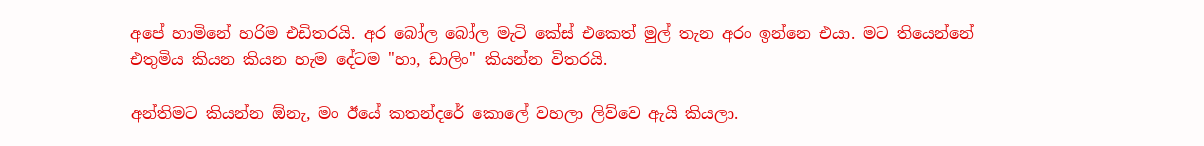අපේ හාමිනේ හරිම එඩිතරයි. අර බෝල බෝල මැටි කේස් එකෙත් මුල් තැන අරං ඉන්නෙ එයා. මට තියෙන්නේ එතුමිය කියන කියන හැම දේටම "හා, ඩාලිං" කියන්න විතරයි.

අන්තිමට කියන්න ඕනැ, මං ඊයේ කතන්දරේ කොලේ වහලා ලිව්වෙ ඇයි කියලා.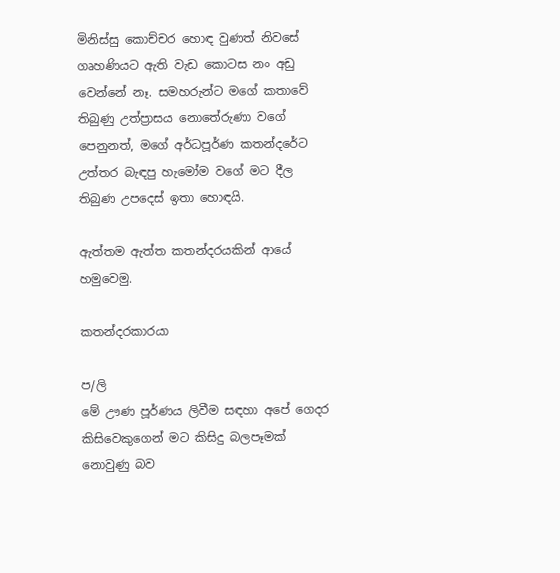මිනිස්සු කොච්චර හොඳ වුණත් නිවසේ ගෘහණියට ඇති වැඩ කොටස නං අඩු වෙන්නේ නෑ. සමහරුන්ට මගේ කතාවේ තිබුණු උත්ප්‍රාසය නොතේරුණා වගේ පෙනුනත්, මගේ අර්ධපූර්ණ කතන්දරේට උත්තර බැඳපු හැමෝම වගේ මට දීල තිබුණ උපදෙස් ඉතා හොඳයි.

ඇත්තම ඇත්ත කතන්දරයකින් ආයේ හමුවෙමු.

කතන්දරකාරයා

ප/ලි
මේ ඌණ පූර්ණය ලිවීම සඳහා අපේ ගෙදර කිසිවෙකුගෙන් මට කිසිදු බලපෑමක් නොවුණු බව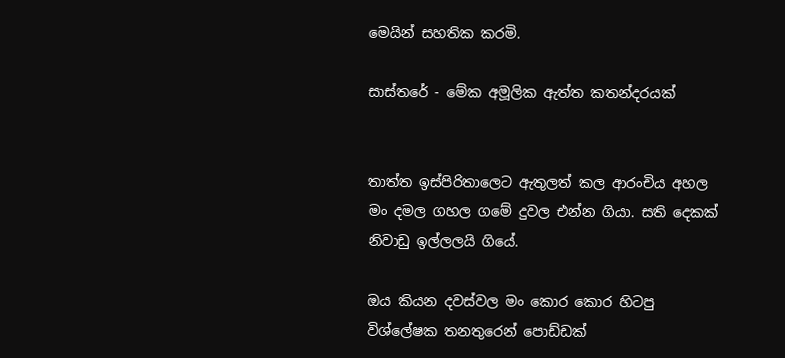මෙයින් සහතික කරමි.

සාස්තරේ - මේක අමූලික ඇත්ත කතන්දරයක්


තාත්ත ඉස්පිරිතාලෙට ඇතුලත් කල ආරංචිය අහල මං දමල ගහල ගමේ දුවල එන්න ගියා. සති දෙකක් නිවාඩු ඉල්ලලයි ගියේ.

ඔය කියන දවස්වල මං කොර කොර හිටපු විශ්ලේෂක තනතුරෙන් පොඩ්ඩක්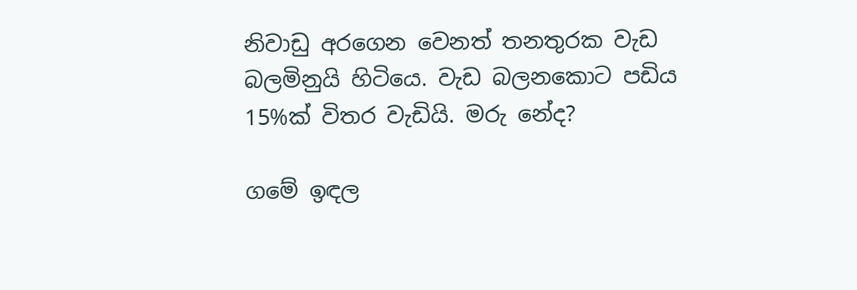නිවාඩු අරගෙන වෙනත් තනතුරක වැඩ බලමිනුයි හිටියෙ. වැඩ බලනකොට පඩිය 15%ක් විතර වැඩියි. මරු නේද?

ගමේ ඉඳල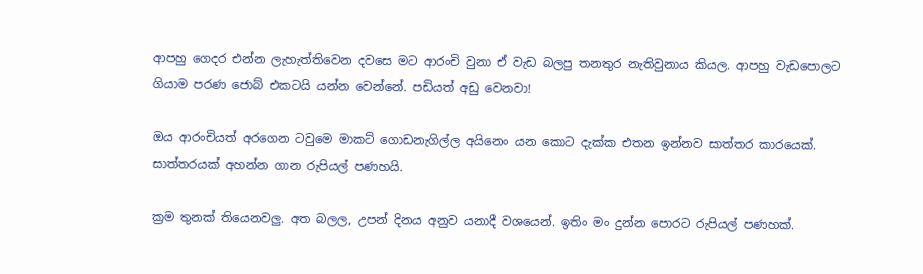ආපහු ගෙදර එන්න ලැහැත්තිවෙන දවසෙ මට ආරංචි වුනා ඒ වැඩ බලපු තනතුර නැතිවුනාය කියල. ආපහු වැඩපොලට ගියාම පරණ ජොබ් එකටයි යන්න වෙන්නේ. පඩියත් අඩු වෙනවා!

ඔය ආරංචියත් අරගෙන ටවුමෙ මාකට් ගොඩනැගිල්ල අයිනෙං යන කොට දැක්ක එතන ඉන්නව සාත්තර කාරයෙක්. සාත්තරයක් අහන්න ගාන රුපියල් පණහයි.

ක්‍රම තුනක් තියෙනවලු. අත බලල, උපන් දිනය අනුව යනාදී වශයෙන්. ඉතිං මං දුන්න පොරට රුපියල් පණහක්.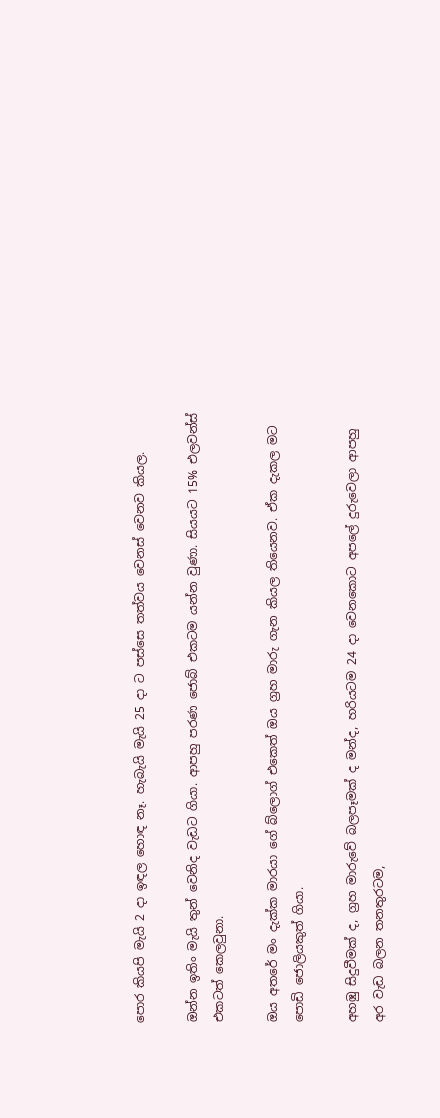පොර කියපි මැයි 2 දා ඉඳල හොඳ නෑ. හැබැයි මැයි 25 දා ට පස්සෙ තත්වය වෙනස් වෙනව කියල.

ඔන්න ඉතිං මැයි තුන් වෙනිද වැඩට ගියා. ආපහු පරණ ජොබ් එකටම යන්න වුණා. සියයට 15% එලවන්ස් එකටත් කෙලවුනා.

ඔය අතරේ මං දැක්ක මාරයා ගේ බ්ලොග් එකෙත් ඔය ග්‍රහ මාරු ගැන කියල තියෙනව. ඒක දැකල මට පොඩි ජොලියකුත් ගියා.

අහඹු සිදුවීමක් ද, ග්‍රහ මාරුවේ බලපෑමක් ද මන්ද, හරියටම 24 දා වෙනකොට අපලේ දුරුවෙලා ආපහු අර වැඩ බලන තනතුරටම,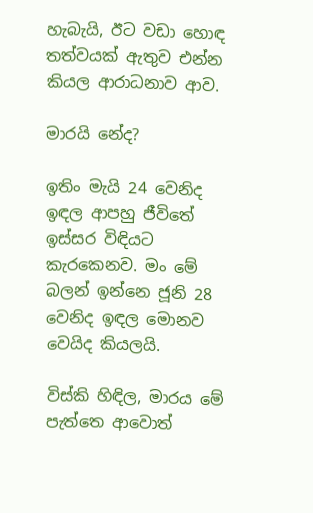හැබැයි, ඊට වඩා හොඳ තත්වයක් ඇතුව එන්න කියල ආරාධනාව ආව.

මාරයි නේද?

ඉතිං මැයි 24 වෙනිද ඉඳල ආපහු ජීවිතේ ඉස්සර විඳියට කැරකෙනව. මං මේ බලන් ඉන්නෙ ජූනි 28 වෙනිද ඉඳල මොනව වෙයිද කියලයි.

විස්කි හිඳිල, මාරය මේ පැත්තෙ ආවොත්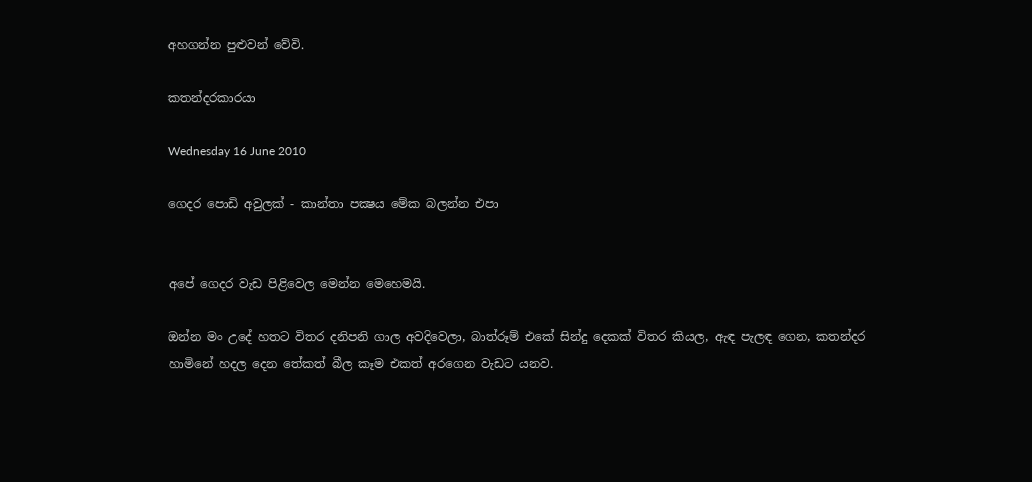අහගන්න පුළුවන් වේවි.

කතන්දරකාරයා

Wednesday 16 June 2010

ගෙදර පොඩි අවුලක් - කාන්තා පක්‍ෂය මේක බලන්න එපා


අපේ ගෙදර වැඩ පිළිවෙල මෙන්න මෙහෙමයි.

ඔන්න මං උදේ හතට විතර දනිපනි ගාල අවදිවෙලා, බාත්රූම් එකේ සින්දු දෙකක් විතර කියල, ඇඳ පැලඳ ගෙන, කතන්දර හාමිනේ හදල දෙන තේකත් බීල කෑම එකත් අරගෙන වැඩට යනව.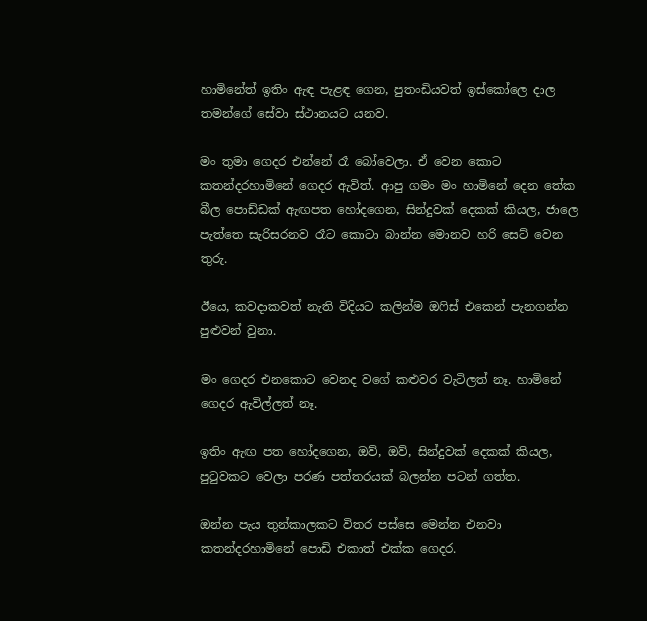හාමිනේත් ඉතිං ඇඳ පැළඳ ගෙන, පුතංඩියවත් ඉස්කෝලෙ දාල තමන්ගේ සේවා ස්ථානයට යනව.

මං තුමා ගෙදර එන්නේ රෑ බෝවෙලා. ඒ වෙන කොට කතන්දරහාමිනේ ගෙදර ඇවිත්. ආපු ගමං මං හාමිනේ දෙන තේක බීල පොඩ්ඩක් ඇඟපත හෝදගෙන, සින්දුවක් දෙකක් කියල, ජාලෙ පැත්තෙ සැරිසරනව රෑට කොටා බාන්න මොනව හරි සෙට් වෙන තුරු.

ඊයෙ, කවදාකවත් නැති විදියට කලින්ම ඔෆිස් එකෙන් පැනගන්න පුළුවන් වුනා.

මං ගෙදර එනකොට වෙනද වගේ කළුවර වැටිලත් නෑ. හාමිනේ ගෙදර ඇවිල්ලත් නෑ.

ඉතිං ඇඟ පත හෝදගෙන, ඔව්, ඔව්, සින්දුවක් දෙකක් කියල, පුටුවකට වෙලා පරණ පත්තරයක් බලන්න පටන් ගත්ත.

ඔන්න පැය තුන්කාලකට විතර පස්සෙ මෙන්න එනවා කතන්දරහාමිනේ පොඩි එකාත් එක්ක ගෙදර.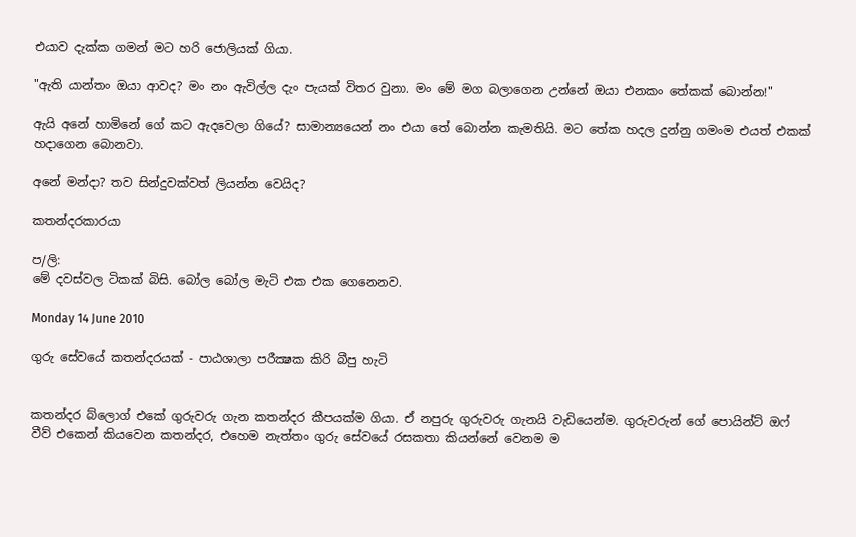එයාව දැක්ක ගමන් මට හරි ජොලියක් ගියා.

"ඇති යාන්තං ඔයා ආවද? මං නං ඇවිල්ල දැං පැයක් විතර වුනා. මං මේ මග බලාගෙන උන්නේ ඔයා එනකං තේකක් බොන්න!"

ඇයි අනේ හාමිනේ ගේ කට ඇදවෙලා ගියේ? සාමාන්‍යයෙන් නං එයා තේ බොන්න කැමතියි. මට තේක හදල දුන්නු ගමංම එයත් එකක් හදාගෙන බොනවා.

අනේ මන්දා? තව සින්දුවක්වත් ලියන්න වෙයිද?

කතන්දරකාරයා

ප/ලි:
මේ දවස්වල ටිකක් බිසි. බෝල බෝල මැටි එක එක ගෙනෙනව.

Monday 14 June 2010

ගුරු සේවයේ කතන්දරයක් - පාඨශාලා පරීක්‍ෂක කිරි බීපු හැටි


කතන්දර බ්ලොග් එකේ ගුරුවරු ගැන කතන්දර කීපයක්ම ගියා. ඒ නපුරු ගුරුවරු ගැනයි වැඩියෙන්ම. ගුරුවරුන් ගේ පොයින්ට් ඔෆ් වීව් එකෙන් කියවෙන කතන්දර, එහෙම නැත්තං ගුරු සේවයේ රසකතා කියන්නේ වෙනම ම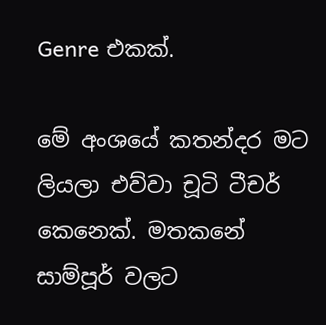Genre එකක්.

මේ අංශයේ කතන්දර මට ලියලා එව්වා චූටි ටීචර් කෙනෙක්. මතකනේ සාම්පූර් වලට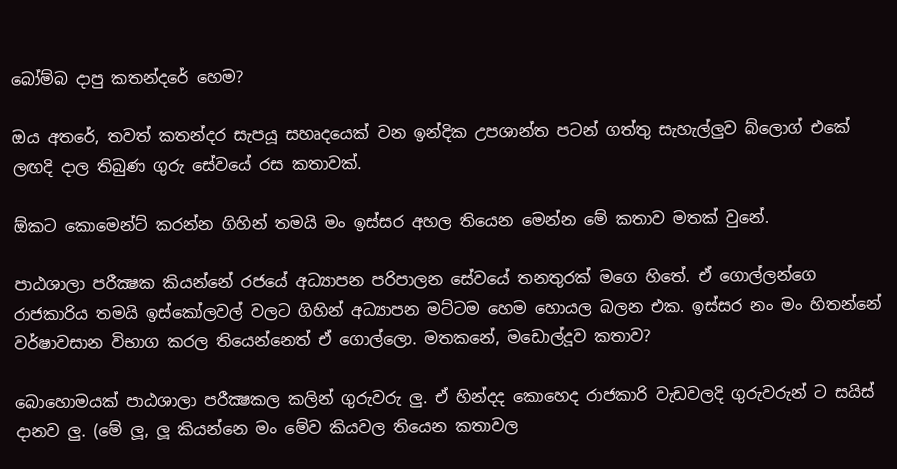බෝම්බ දාපු කතන්දරේ හෙම?

ඔය අතරේ, තවත් කතන්දර සැපයූ සහෘදයෙක් වන ඉන්දික උපශාන්ත පටන් ගත්තු සැහැල්ලුව බ්ලොග් එකේ ලඟදි දාල තිබුණ ගුරු සේවයේ රස කතාවක්.

ඕකට කොමෙන්ට් කරන්න ගිහින් තමයි මං ඉස්සර අහල තියෙන මෙන්න මේ කතාව මතක් වුනේ.

පාඨශාලා පරීක්‍ෂක කියන්නේ රජයේ අධ්‍යාපන පරිපාලන සේවයේ තනතුරක් මගෙ හිතේ. ඒ ගොල්ලන්ගෙ රාජකාරිය තමයි ඉස්කෝලවල් වලට ගිහින් අධ්‍යාපන මට්ටම හෙම හොයල බලන එක. ඉස්සර නං මං හිතන්නේ වර්ෂාවසාන විභාග කරල තියෙන්නෙත් ඒ ගොල්ලො. මතකනේ, මඩොල්දූව කතාව?

බොහොමයක් පාඨශාලා පරීක්‍ෂකල කලින් ගුරුවරු ලු. ඒ හින්දද කොහෙද රාජකාරි වැඩවලදි ගුරුවරුන් ට සයිස් දානව ලු. (මේ ලූ, ලූ කියන්නෙ මං මේව කියවල තියෙන කතාවල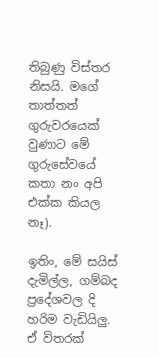තිබුණු විස්තර නිසයි. මගේ තාත්තත් ගුරුවරයෙක් වුණාට මේ ගුරුසේවයේ කතා නං අපි එක්ක කියල නෑ).

ඉතිං, මේ සයිස් දැමිල්ල, ගම්බද ප්‍රදේශවල දි හරිම වැඩියිලු. ඒ විතරක්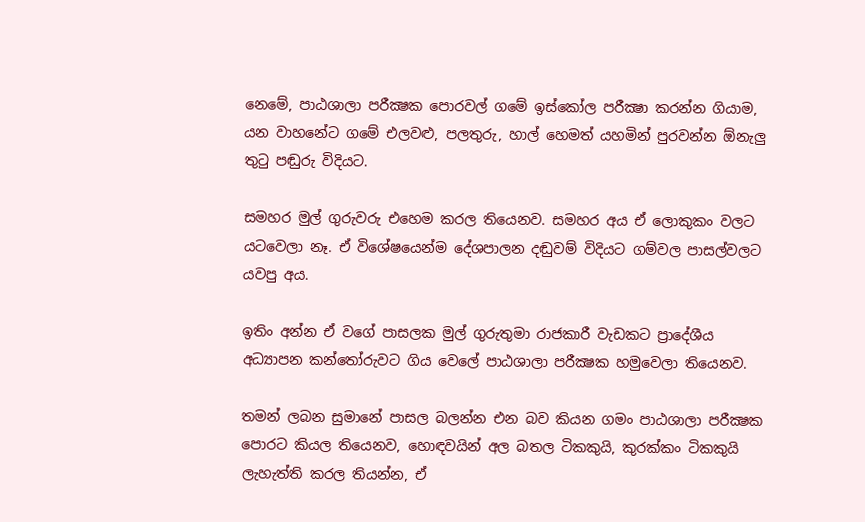නෙමේ, පාඨශාලා පරීක්‍ෂක පොරවල් ගමේ ඉස්කෝල පරීක්‍ෂා කරන්න ගියාම, යන වාහනේට ගමේ එලවළු, පලතුරු, හාල් හෙමත් යහමින් පුරවන්න ඕනැලු තුටු පඬුරු විදියට.

සමහර මුල් ගුරුවරු එහෙම කරල තියෙනව. සමහර අය ඒ ලොකුකං වලට යටවෙලා නෑ. ඒ විශේෂයෙන්ම දේශපාලන දඬුවම් විදියට ගම්වල පාසල්වලට යවපු අය.

ඉතිං අන්න ඒ වගේ පාසලක මුල් ගුරුතුමා රාජකාරී වැඩකට ප්‍රාදේශීය අධ්‍යාපන කන්තෝරුවට ගිය වෙලේ පාඨශාලා පරීක්‍ෂක හමුවෙලා තියෙනව.

තමන් ලබන සුමානේ පාසල බලන්න එන බව කියන ගමං පාඨශාලා පරීක්‍ෂක පොරට කියල තියෙනව, හොඳවයින් අල බතල ටිකකුයි, කුරක්කං ටිකකුයි ලැහැත්ති කරල තියන්න, ඒ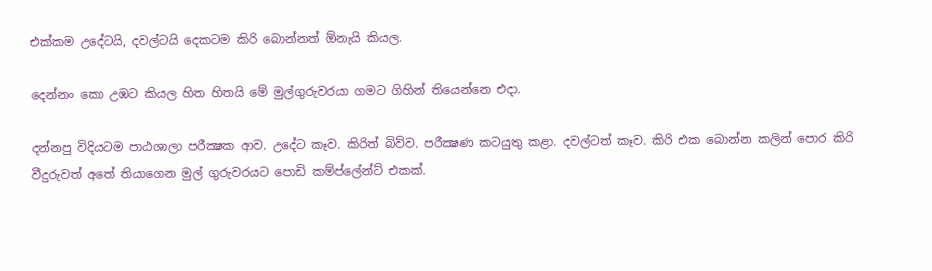එක්කම උදේටයි, දවල්ටයි දෙකටම කිරි බොන්නත් ඕනැයි කියල.

දෙන්නං කො උඹට කියල හිත හිතයි මේ මුල්ගුරුවරයා ගමට ගිහින් තියෙන්නෙ එදා.

දන්නපු විදියටම පාඨශාලා පරීක්‍ෂක ආව. උදේට කෑව. කිරිත් බිව්ව. පරීක්‍ෂණ කටයුතු කළා. දවල්ටත් කෑව. කිරි එක බොන්න කලින් පොර කිරි වීදුරුවත් අතේ තියාගෙන මුල් ගුරුවරයට පොඩි කම්ප්ලේන්ට් එකක්.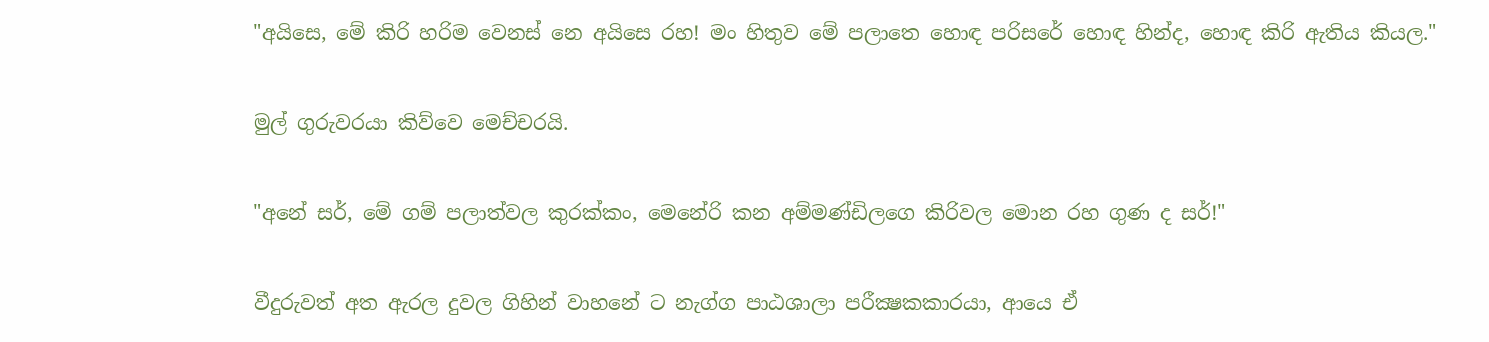"අයිසෙ, මේ කිරි හරිම වෙනස් නෙ අයිසෙ රහ! මං හිතුව මේ පලාතෙ හොඳ පරිසරේ හොඳ හින්ද, හොඳ කිරි ඇතිය කියල."

මුල් ගුරුවරයා කිව්වෙ මෙච්චරයි.

"අනේ සර්, මේ ගම් පලාත්වල කුරක්කං, මෙනේරි කන අම්මණ්ඩිලගෙ කිරිවල මොන රහ ගුණ ද සර්!"

වීදුරුවත් අත ඇරල දුවල ගිහින් වාහනේ ට නැග්ග පාඨශාලා පරීක්‍ෂකකාරයා, ආයෙ ඒ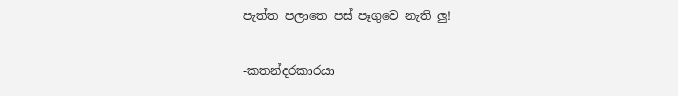පැත්ත පලාතෙ පස් පෑගුවෙ නැති ලු!

-කතන්දරකාරයා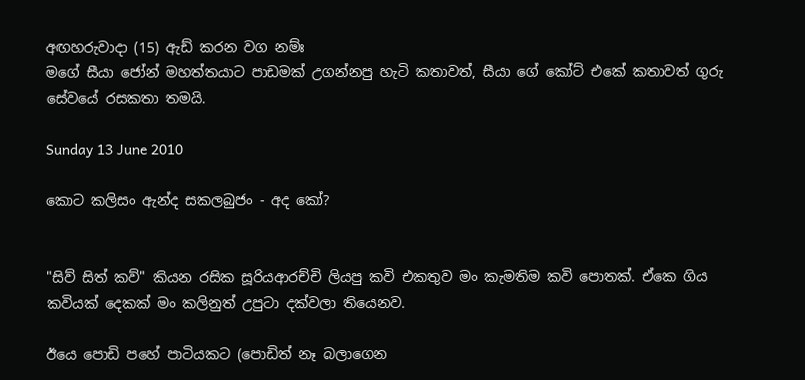අඟහරුවාදා (15) ඇඩ් කරන වග නම්ඃ
මගේ සීයා ජෝන් මහත්තයාට පාඩමක් උගන්නපු හැටි කතාවත්, සීයා ගේ කෝට් එකේ කතාවත් ගුරු සේවයේ රසකතා තමයි.

Sunday 13 June 2010

කොට කලිසං ඇන්ද සකලබුජං - අද කෝ?


"සිව් සිත් කව්" කියන රසික සූරියආරච්චි ලියපු කවි එකතුව මං කැමතිම කවි පොතක්. ඒකෙ ගිය කවියක් දෙකක් මං කලිනුත් උපුටා දක්වලා තියෙනව.

ඊයෙ පොඩි පහේ පාටියකට (පොඩිත් නෑ බලාගෙන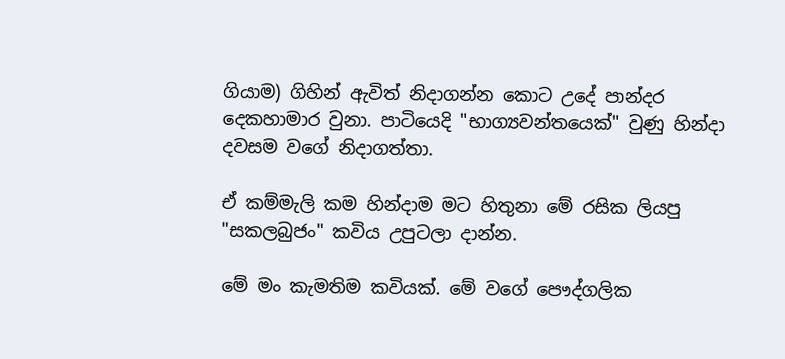ගියාම) ගිහින් ඇවිත් නිදාගන්න කොට උදේ පාන්දර දෙකහාමාර වුනා. පාටියෙදි "භාග්‍යවන්තයෙක්" වුණු හින්දා දවසම වගේ නිදාගත්තා.

ඒ කම්මැලි කම හින්දාම මට හිතුනා මේ රසික ලියපු "සකලබුජං" කවිය උපුටලා දාන්න.

මේ මං කැමතිම කවියක්. මේ වගේ පෞද්ගලික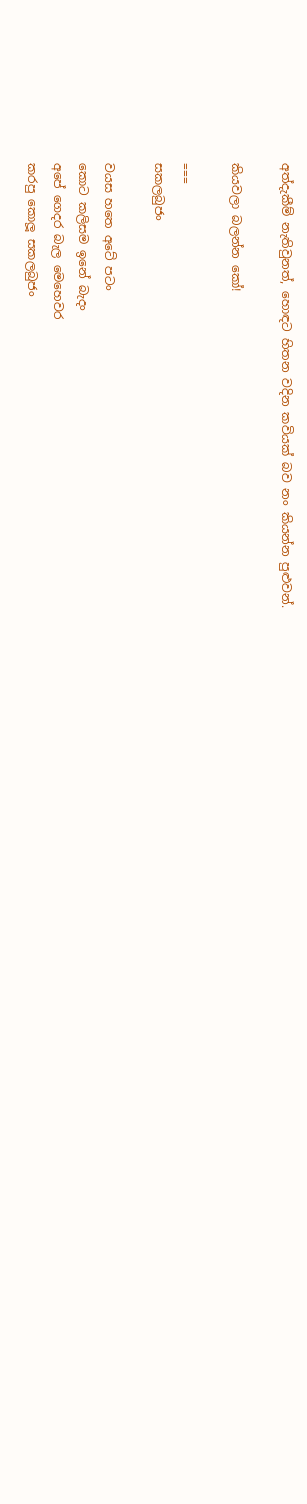අත්දැකීම් නැතිවුනත්, හොඳට හිතන වදින කවියක් බව නං කියන්න පුළුවන්.

කියවලා බලන්න කෝ!

===
සකලබුජං

වයස හතෙ අටේ පටං
කොට කලිසම ඉනේ බැදං
අපේ ගෙදර බැල මෙහෙවර
කරපු කොලූ සකලබුජං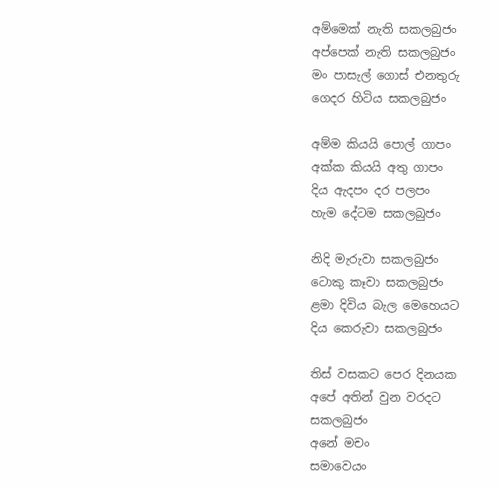අම්මෙක් නැති සකලබුජං
අප්පෙක් නැති සකලබුජං
මං පාසැල් ගොස් එනතුරු
ගෙදර හිටිය සකලබුජං

අම්ම කියයි පොල් ගාපං
අක්ක කියයි අතු ගාපං
දිය ඇදපං දර පලපං
හැම දේටම සකලබුජං

නිදි මැරුවා සකලබුජං
ටොකු කෑවා සකලබුජං
ළමා දිවිය බැල මෙහෙයට
දිය කෙරුවා සකලබුජං

තිස් වසකට පෙර දිනයක
අපේ අතින් වුන වරදට
සකලබුජං
අනේ මචං
සමාවෙයං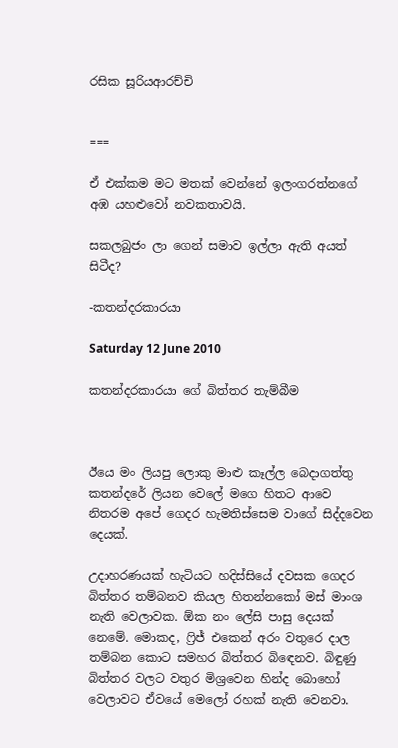රසික සූරියආරච්චි


===

ඒ එක්කම මට මතක් වෙන්නේ ඉලංගරත්නගේ අඹ යහළුවෝ නවකතාවයි.

සකලබුජං ලා ගෙන් සමාව ඉල්ලා ඇති අයත් සිටීද?

-කතන්දරකාරයා

Saturday 12 June 2010

කතන්දරකාරයා ගේ බිත්තර තැම්බීම



ඊයෙ මං ලියපු ලොකු මාළු කෑල්ල බෙදාගත්තු කතන්දරේ ලියන වෙලේ මගෙ හිතට ආවෙ නිතරම අපේ ගෙදර හැමතිස්සෙම වාගේ සිද්දවෙන දෙයක්.

උදාහරණයක් හැටියට හදිස්සියේ දවසක ගෙදර බිත්තර තම්බනව කියල හිතන්නකෝ මස් මාංශ නැති වෙලාවක. ඕක නං ලේසි පාසු දෙයක් නෙමේ. මොකද, ෆ්‍රිජ් එකෙන් අරං වතුරෙ දාල තම්බන කොට සමහර බිත්තර බිඳෙනව. බිඳුණු බිත්තර වලට වතුර මිශ්‍රවෙන හින්ද බොහෝ වෙලාවට ඒවයේ මෙලෝ රහක් නැති වෙනවා.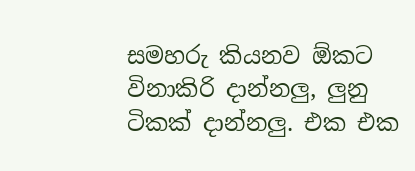සමහරු කියනව ඕකට විනාකිරි දාන්නලු, ලුනු ටිකක් දාන්නලු. එක එක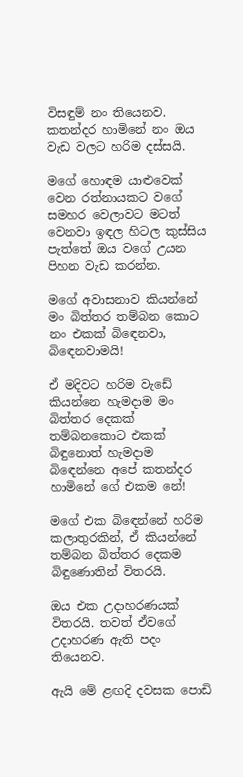විසඳුම් නං තියෙනව. කතන්දර හාමිනේ නං ඔය වැඩ වලට හරිම දස්සයි.

මගේ හොඳම යාළුවෙක් වෙන රත්නායකට වගේ සමහර වෙලාවට මටත් වෙනවා ඉඳල හිටල කුස්සිය පැත්තේ ඔය වගේ උයන පිහන වැඩ කරන්න.

මගේ අවාසනාව කියන්නේ මං බිත්තර තම්බන කොට නං එකක් බිඳෙනවා, බිඳෙනවාමයි!

ඒ මදිවට හරිම වැඩේ කියන්නෙ හැමදාම මං බිත්තර දෙකක් තම්බනකොට එකක් බිඳුනොත් හැමදාම බිඳෙන්නෙ අපේ කතන්දර හාමිනේ ගේ එකම නේ!

මගේ එක බිඳෙන්නේ හරිම කලාතුරකින්, ඒ කියන්නේ තම්බන බිත්තර දෙකම බිඳුණොතින් විතරයි.

ඔය එක උදාහරණයක් විතරයි. තවත් ඒවගේ උදාහරණ ඇති පදං තියෙනව.

ඇයි මේ ළඟදි දවසක පොඩි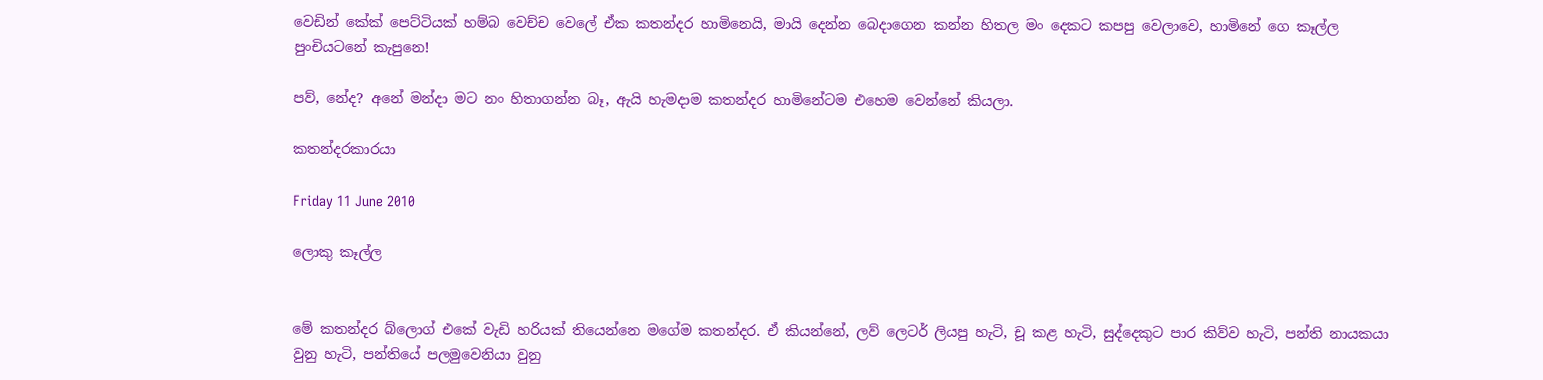වෙඩින් කේක් පෙට්ටියක් හම්බ වෙච්ච වෙලේ ඒක කතන්දර හාමිනෙයි, මායි දෙන්න බෙදාගෙන කන්න හිතල මං දෙකට කපපු වෙලාවෙ, හාමිනේ ගෙ කෑල්ල පුංචියටනේ කැපුනෙ!

පව්, නේද? අනේ මන්දා මට නං හිතාගන්න බෑ, ඇයි හැමදාම කතන්දර හාමිනේටම එහෙම වෙන්නේ කියලා.

කතන්දරකාරයා

Friday 11 June 2010

ලොකු කෑල්ල


මේ කතන්දර බ්ලොග් එකේ වැඩි හරියක් තියෙන්නෙ මගේම කතන්දර. ඒ කියන්නේ, ලව් ලෙටර් ලියපු හැටි, චූ කළ හැටි, සුද්දෙකුට පාර කිව්ව හැටි, පන්ති නායකයා වුනු හැටි, පන්තියේ පලමුවෙනියා වුනු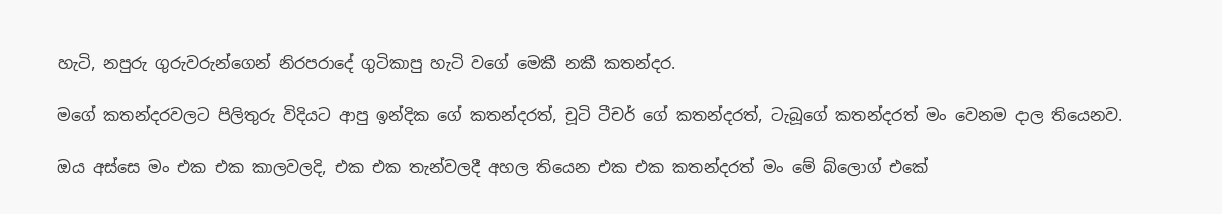හැටි, නපුරු ගුරුවරුන්ගෙන් නිරපරාදේ ගුටිකාපු හැටි වගේ මෙකී නකී කතන්දර.

මගේ කතන්දරවලට පිලිතුරු විදියට ආපු ඉන්දික ගේ කතන්දරත්, චූටි ටීචර් ගේ කතන්දරත්, ටැබූගේ කතන්දරත් මං වෙනම දාල තියෙනව.

ඔය අස්සෙ මං එක එක කාලවලදි, එක එක තැන්වලදී අහල තියෙන එක එක කතන්දරත් මං මේ බ්ලොග් එකේ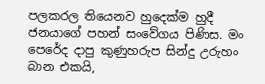පලකරල තියෙනව හුදෙක්ම හුදී ජනයාගේ පහන් සංවේගය පිණිස. මං පෙරේද දාපු කුණුහරුප සින්දු උරුහං බාන එකයි,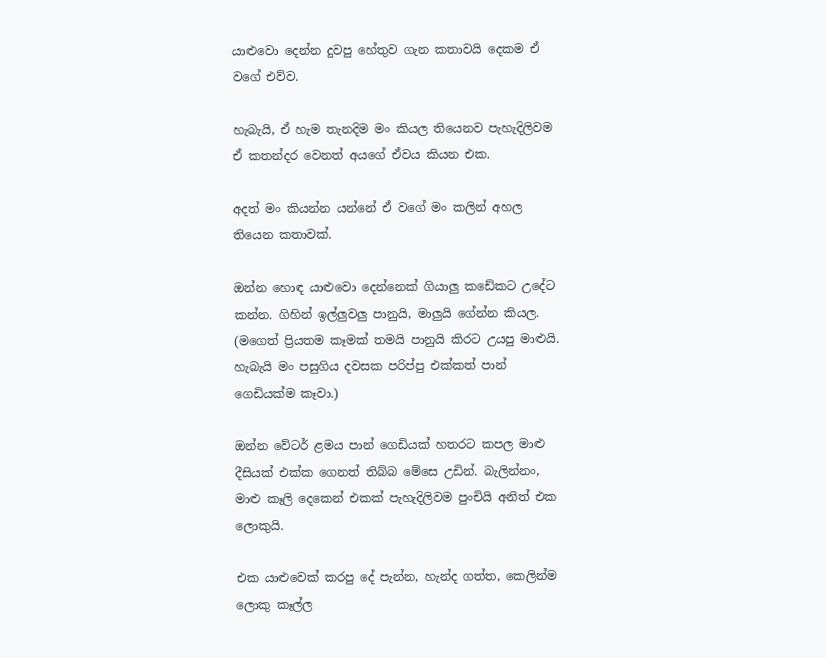යාළුවො දෙන්න දුවපු හේතුව ගැන කතාවයි දෙකම ඒ වගේ එව්ව.

හැබැයි, ඒ හැම තැනදිම මං කියල තියෙනව පැහැදිලිවම ඒ කතන්දර වෙනත් අයගේ ඒවය කියන එක.

අදත් මං කියන්න යන්නේ ඒ වගේ මං කලින් අහල තියෙන කතාවක්.

ඔන්න හොඳ යාළුවො දෙන්නෙක් ගියාලු කඩේකට උදේට කන්න. ගිහින් ඉල්ලුවලු පානුයි, මාලුයි ගේන්න කියල. (මගෙත් ප්‍රියතම කෑමක් තමයි පානුයි කිරට උයපු මාළුයි. හැබැයි මං පසුගිය දවසක පරිප්පු එක්කත් පාන් ගෙඩියක්ම කෑවා.)

ඔන්න වේටර් ළමය පාන් ගෙඩියක් හතරට කපල මාළු දීසියක් එක්ක ගෙනත් තිබ්බ මේසෙ උඩින්. බැලින්නං, මාළු කෑලි දෙකෙන් එකක් පැහැදිලිවම පුංචියි අනිත් එක ලොකුයි.

එක යාළුවෙක් කරපු දේ පැන්න, හැන්ද ගත්ත, කෙලින්ම ලොකු කෑල්ල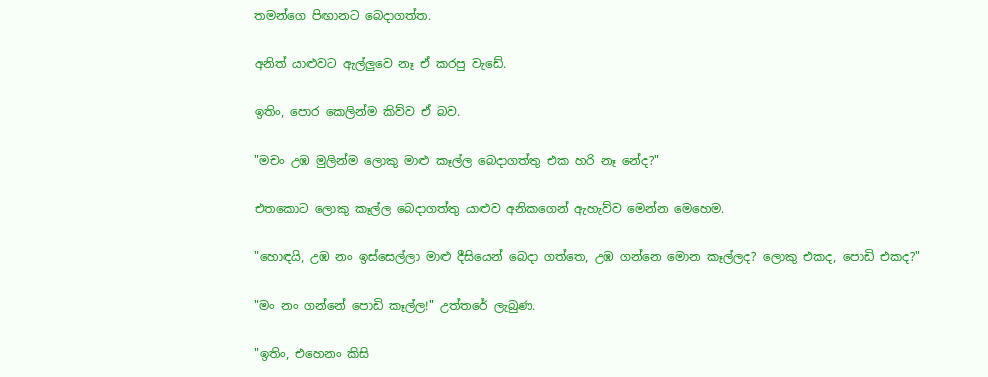තමන්ගෙ පිඟානට බෙදාගත්ත.

අනිත් යාළුවට ඇල්ලුවෙ නෑ ඒ කරපු වැඩේ.

ඉතිං, පොර කෙලින්ම කිව්ව ඒ බව.

"මචං උඹ මුලින්ම ලොකු මාළු කෑල්ල බෙදාගත්තු එක හරි නෑ නේද?"

එතකොට ලොකු කෑල්ල බෙදාගත්තු යාළුව අනිකගෙන් ඇහැව්ව මෙන්න මෙහෙම.

"හොඳයි, උඹ නං ඉස්සෙල්ලා මාළු දීසියෙන් බෙදා ගත්තෙ, උඹ ගන්නෙ මොන කෑල්ලද? ලොකු එකද, පොඩි එකද?"

"මං නං ගන්නේ පොඩි කෑල්ල!" උත්තරේ ලැබුණ.

"ඉතිං, එහෙනං කිසි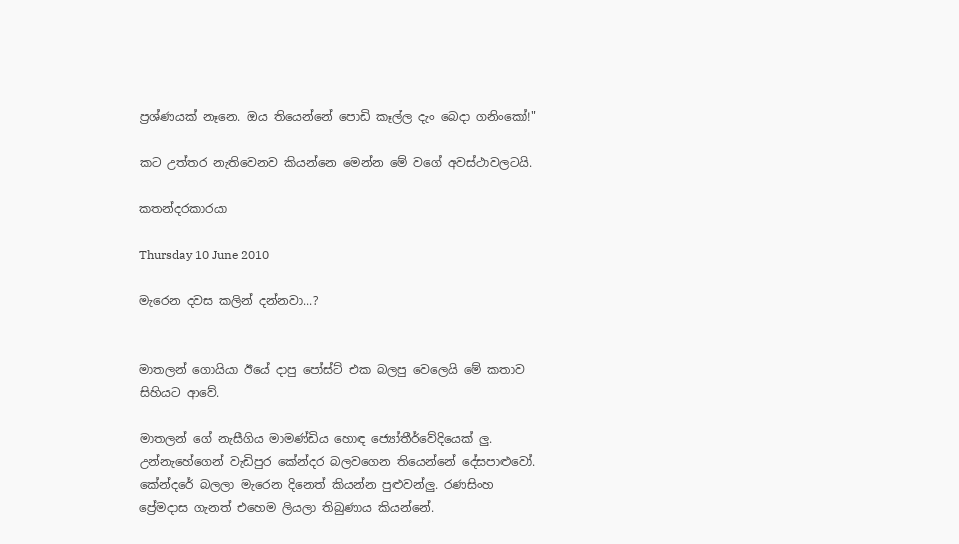ප්‍රශ්ණයක් නෑනෙ. ඔය තියෙන්නේ පොඩි කෑල්ල දැං බෙදා ගනිංකෝ!"

කට උත්තර නැතිවෙනව කියන්නෙ මෙන්න මේ වගේ අවස්ථාවලටයි.

කතන්දරකාරයා

Thursday 10 June 2010

මැරෙන දවස කලින් දන්නවා...?


මාතලන් ගොයියා ඊයේ දාපු පෝස්ට් එක බලපු වෙලෙයි මේ කතාව සිහියට ආවේ.

මාතලන් ගේ නැසීගිය මාමණ්ඩිය හොඳ ජ්‍යෝතීර්වේදියෙක් ලු. උන්නැහේගෙන් වැඩිපුර කේන්දර බලවගෙන තියෙන්නේ දේසපාළුවෝ. කේන්දරේ බලලා මැරෙන දිනෙත් කියන්න පුළුවන්ලු. රණසිංහ ප්‍රේමදාස ගැනත් එහෙම ලියලා තිබුණාය කියන්නේ.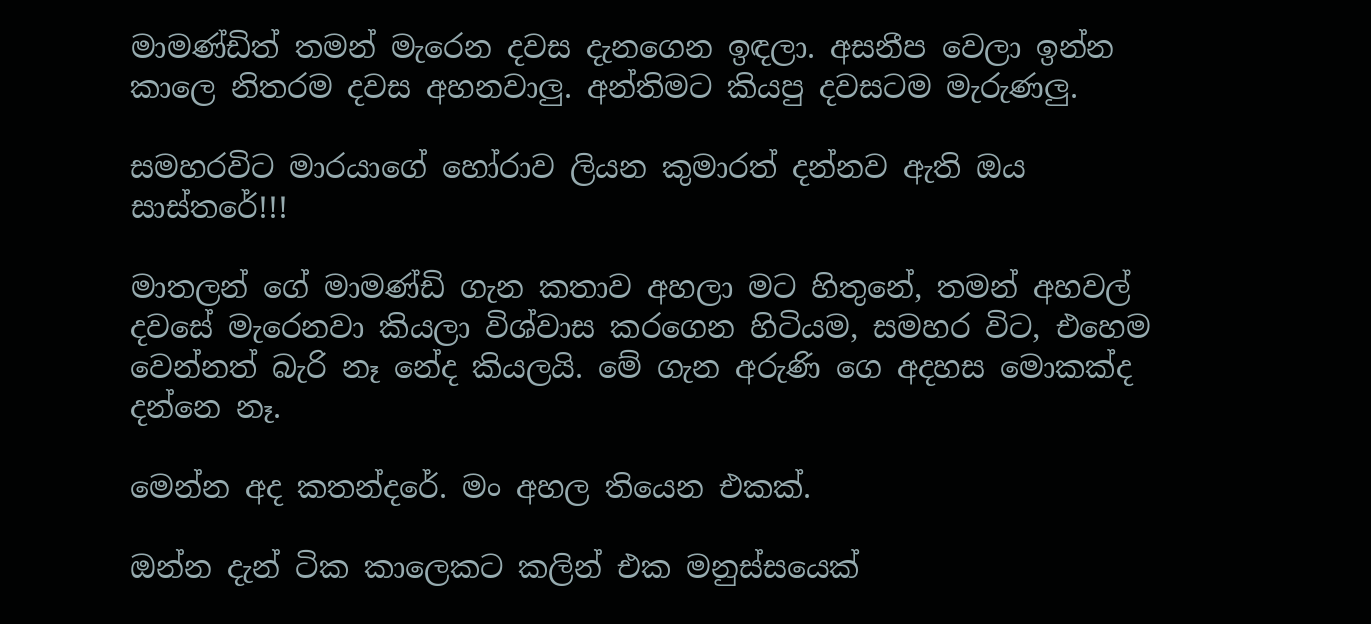මාමණ්ඩිත් තමන් මැරෙන දවස දැනගෙන ඉඳලා. අසනීප වෙලා ඉන්න කාලෙ නිතරම දවස අහනවාලු. අන්තිමට කියපු දවසටම මැරුණලු.

සමහරවිට මාරයාගේ හෝරාව ලියන කුමාරත් දන්නව ඇති ඔය සාස්තරේ!!!

මාතලන් ගේ මාමණ්ඩි ගැන කතාව අහලා මට හිතුනේ, තමන් අහවල් දවසේ මැරෙනවා කියලා විශ්වාස කරගෙන හිටියම, සමහර විට, එහෙම වෙන්නත් බැරි නෑ නේද කියලයි. මේ ගැන අරුණි ගෙ අදහස මොකක්ද දන්නෙ නෑ.

මෙන්න අද කතන්දරේ. මං අහල තියෙන එකක්.

ඔන්න දැන් ටික කාලෙකට කලින් එක මනුස්සයෙක්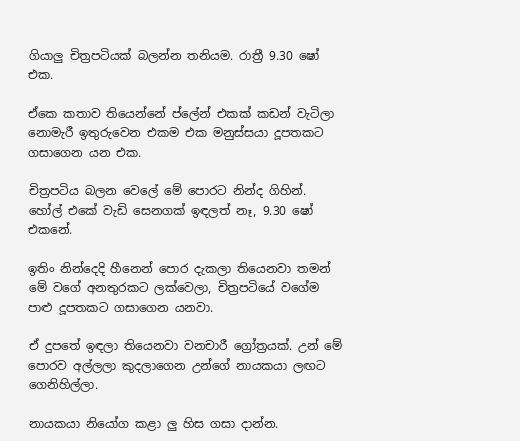ගියාලු චිත්‍රපටියක් බලන්න තනියම. රාත්‍රී 9.30 ෂෝ එක.

ඒකෙ කතාව තියෙන්නේ ප්ලේන් එකක් කඩන් වැටිලා නොමැරී ඉතුරුවෙන එකම එක මනුස්සයා දූපතකට ගසාගෙන යන එක.

චිත්‍රපටිය බලන වෙලේ මේ පොරට නින්ද ගිහින්. හෝල් එකේ වැඩි සෙනගක් ඉඳලත් නෑ, 9.30 ෂෝ එකනේ.

ඉතිං නින්දෙදි හීනෙන් පොර දැකලා තියෙනවා තමන් මේ වගේ අනතුරකට ලක්වෙලා, චිත්‍රපටියේ වගේම පාළු දූපතකට ගසාගෙන යනවා.

ඒ දුපතේ ඉඳලා තියෙනවා වනචාරී ග්‍රෝත්‍රයක්. උන් මේ පොරව අල්ලලා කුදලාගෙන උන්ගේ නායකයා ලඟට ගෙනිහිල්ලා.

නායකයා නියෝග කළා ලු හිස ගසා දාන්න.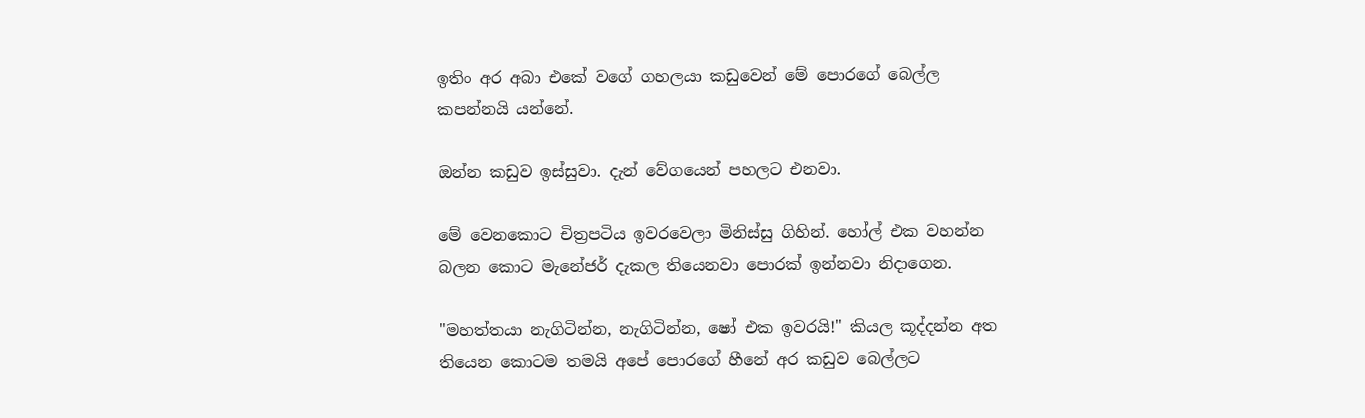ඉතිං අර අබා එකේ වගේ ගහලයා කඩුවෙන් මේ පොරගේ බෙල්ල කපන්නයි යන්නේ.

ඔන්න කඩුව ඉස්සුවා. දැන් වේගයෙන් පහලට එනවා.

මේ වෙනකොට චිත්‍රපටිය ඉවරවෙලා මිනිස්සු ගිහින්. හෝල් එක වහන්න බලන කොට මැනේජර් දැකල තියෙනවා පොරක් ඉන්නවා නිදාගෙන.

"මහත්තයා නැගිටින්න, නැගිටින්න, ෂෝ එක ඉවරයි!" කියල කූද්දන්න අත තියෙන කොටම තමයි අපේ පොරගේ හීනේ අර කඩුව බෙල්ලට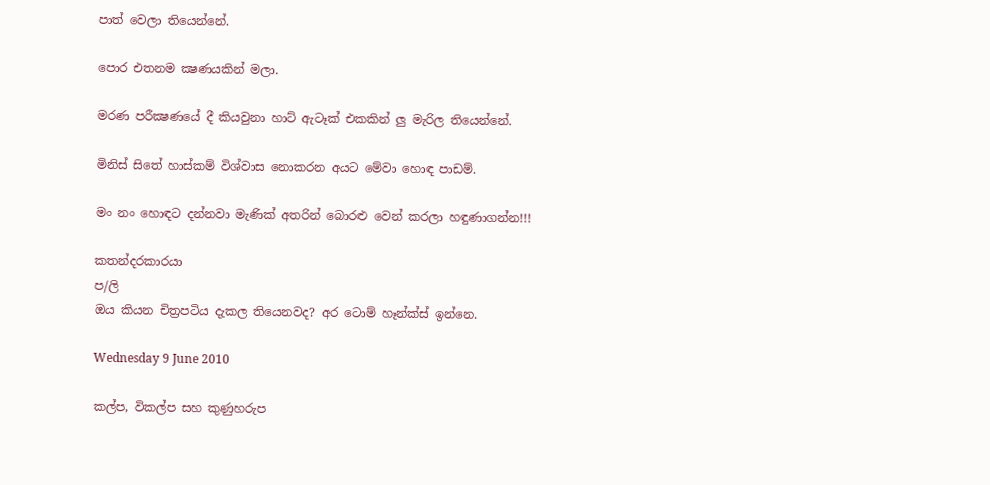පාත් වෙලා තියෙන්නේ.

පොර එතනම ක්‍ෂණයකින් මලා.

මරණ පරීක්‍ෂණයේ දී කියවුනා හාට් ඇටෑක් එකකින් ලු මැරිල තියෙන්නේ.

මිනිස් සිතේ හාස්කම් විශ්වාස නොකරන අයට මේවා හොඳ පාඩම්.

මං නං හොඳට දන්නවා මැණික් අතරින් බොරළු වෙන් කරලා හඳුණාගන්න!!!

කතන්දරකාරයා
ප/ලි
ඔය කියන චිත්‍රපටිය දැකල තියෙනවද? අර ටොම් හෑන්ක්ස් ඉන්නෙ.

Wednesday 9 June 2010

කල්ප, විකල්ප සහ කුණුහරුප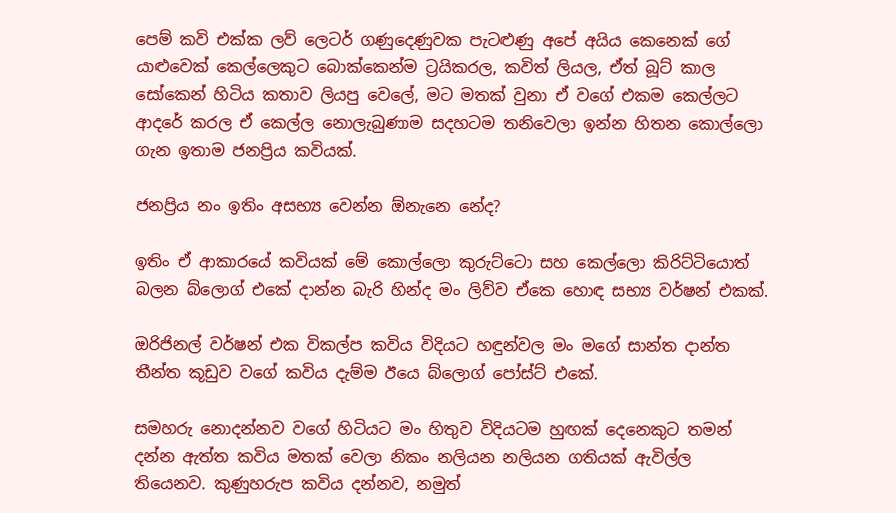පෙම් කවි එක්ක ලව් ලෙටර් ගණුදෙණුවක පැටළුණු අපේ අයිය කෙනෙක් ගේ යාළුවෙක් කෙල්ලෙකුට බොක්කෙන්ම ට්‍රයිකරල, කවිත් ලියල, ඒත් බූට් කාල සෝකෙන් හිටිය කතාව ලියපු වෙලේ, මට මතක් වුනා ඒ වගේ එකම කෙල්ලට ආදරේ කරල ඒ කෙල්ල නොලැබුණාම සදහටම තනිවෙලා ඉන්න හිතන කොල්ලො ගැන ඉතාම ජනප්‍රිය කවියක්.

ජනප්‍රිය නං ඉතිං අසභ්‍ය වෙන්න ඕනැනෙ නේද?

ඉතිං ඒ ආකාරයේ කවියක් මේ කොල්ලො කුරුට්ටො සහ කෙල්ලො කිරිට්ටියොත් බලන බ්ලොග් එකේ දාන්න බැරි හින්ද මං ලිව්ව ඒකෙ හොඳ සභ්‍ය වර්ෂන් එකක්.

ඔරිජිනල් වර්ෂන් එක විකල්ප කවිය විදියට හඳුන්වල මං මගේ සාන්ත දාන්ත තීන්ත කූඩුව වගේ කවිය දැම්ම ඊයෙ බ්ලොග් පෝස්ට් එකේ.

සමහරු නොදන්නව වගේ හිටියට මං හිතුව විදියටම හුඟක් දෙනෙකුට තමන් දන්න ඇත්ත කවිය මතක් වෙලා නිකං නලියන නලියන ගතියක් ඇවිල්ල තියෙනව. කුණුහරුප කවිය දන්නව, නමුත්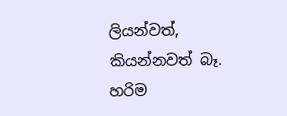ලියන්වත්, කියන්නවත් බෑ. හරිම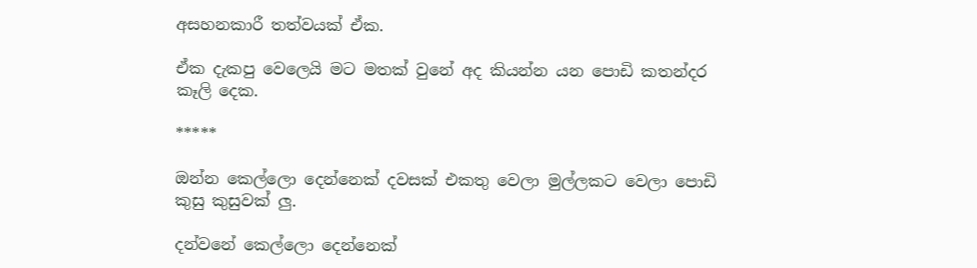අසහනකාරී තත්වයක් ඒක.

ඒක දැකපු වෙලෙයි මට මතක් වුනේ අද කියන්න යන පොඩි කතන්දර කෑලි දෙක.

*****

ඔන්න කෙල්ලො දෙන්නෙක් දවසක් එකතු වෙලා මුල්ලකට වෙලා පොඩි කුසු කුසුවක් ලු.

දන්වනේ කෙල්ලො දෙන්නෙක්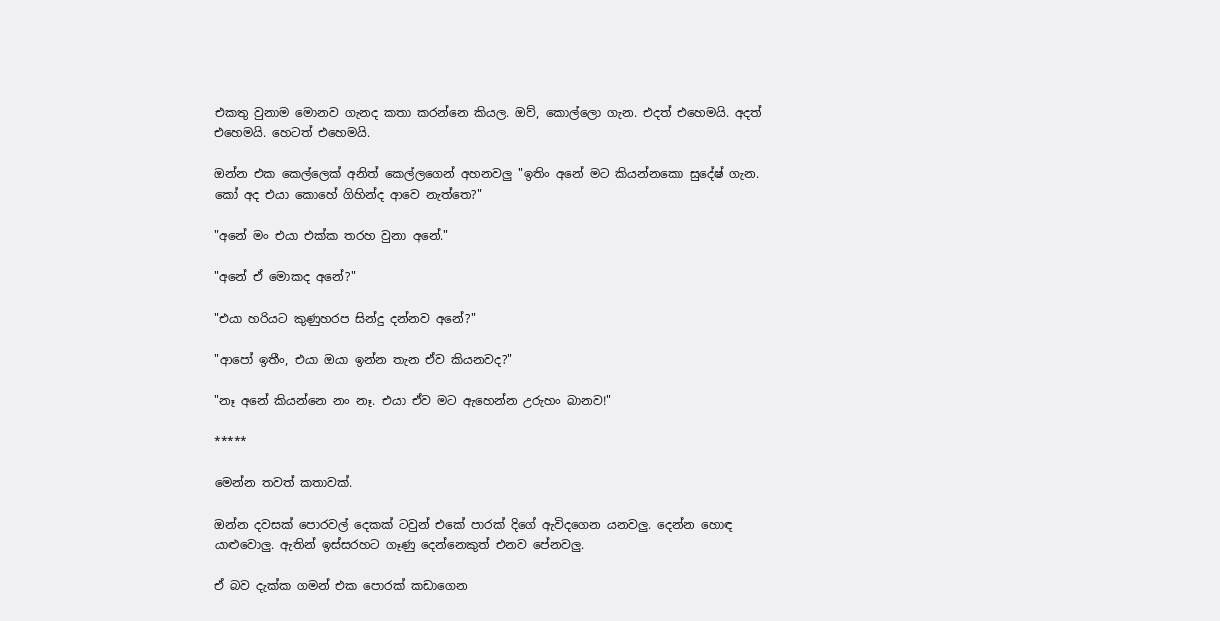එකතු වුනාම මොනව ගැනද කතා කරන්නෙ කියල. ඔව්, කොල්ලො ගැන. එදත් එහෙමයි. අදත් එහෙමයි. හෙටත් එහෙමයි.

ඔන්න එක කෙල්ලෙක් අනිත් කෙල්ලගෙන් අහනවලු "ඉතිං අනේ මට කියන්නකො සුදේෂ් ගැන. කෝ අද එයා කොහේ ගිහින්ද ආවෙ නැත්තෙ?"

"අනේ මං එයා එක්ක තරහ වුනා අනේ."

"අනේ ඒ මොකද අනේ?"

"එයා හරියට කුණුහරප සින්දු දන්නව අනේ?"

"ආපෝ ඉතීං, එයා ඔයා ඉන්න තැන ඒව කියනවද?"

"නෑ අනේ කියන්නෙ නං නෑ. එයා ඒව මට ඇහෙන්න උරුහං බානව!"

*****

මෙන්න තවත් කතාවක්.

ඔන්න දවසක් පොරවල් දෙකක් ටවුන් එකේ පාරක් දිගේ ඇවිදගෙන යනවලු. දෙන්න හොඳ යාළුවොලු. ඇතින් ඉස්සරහට ගෑණු දෙන්නෙකුත් එනව පේනවලු.

ඒ බව දැක්ක ගමන් එක පොරක් කඩාගෙන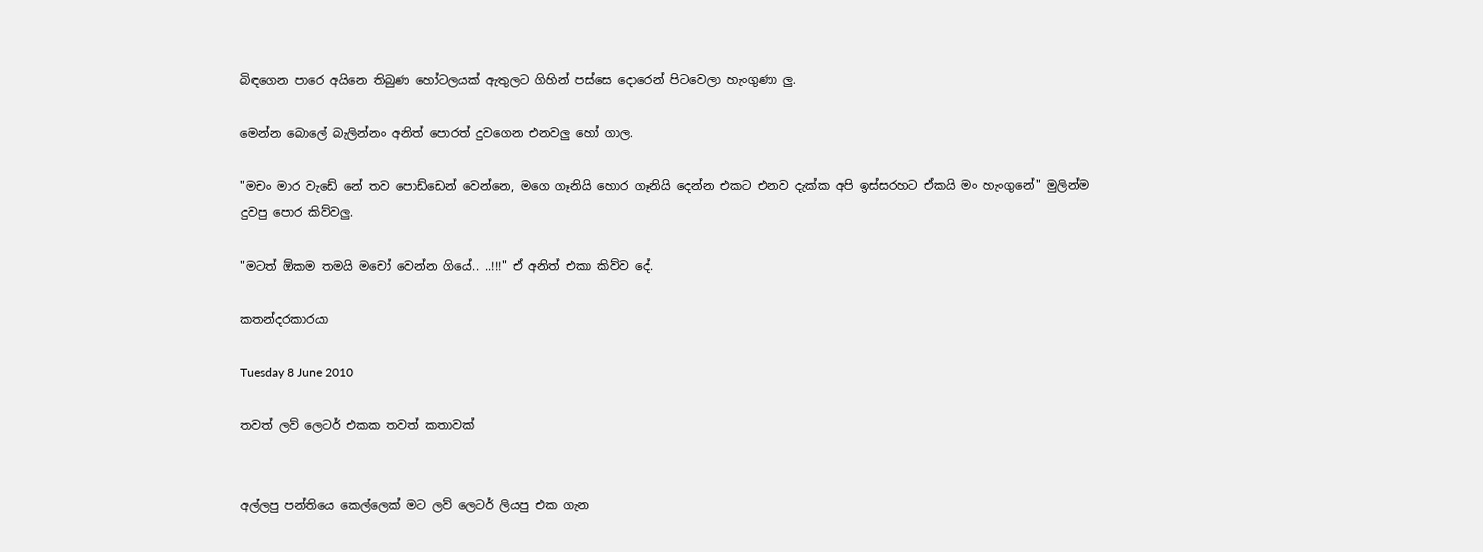බිඳගෙන පාරෙ අයිනෙ තිබුණ හෝටලයක් ඇතුලට ගිහින් පස්සෙ දොරෙන් පිටවෙලා හැංගුණා ලු.

මෙන්න බොලේ බැලින්නං අනිත් පොරත් දුවගෙන එනවලු හෝ ගාල.

"මචං මාර වැඩේ නේ තව පොඩ්ඩෙන් වෙන්නෙ, මගෙ ගෑනියි හොර ගෑනියි දෙන්න එකට එනව දැක්ක අපි ඉස්සරහට ඒකයි මං හැංගුනේ" මුලින්ම දුවපු පොර කිව්වලු.

"මටත් ඕකම තමයි මචෝ වෙන්න ගියේ.. ..!!!" ඒ අනිත් එකා කිව්ව දේ.

කතන්දරකාරයා

Tuesday 8 June 2010

තවත් ලව් ලෙටර් එකක තවත් කතාවක්


අල්ලපු පන්තියෙ කෙල්ලෙක් මට ලව් ලෙටර් ලියපු එක ගැන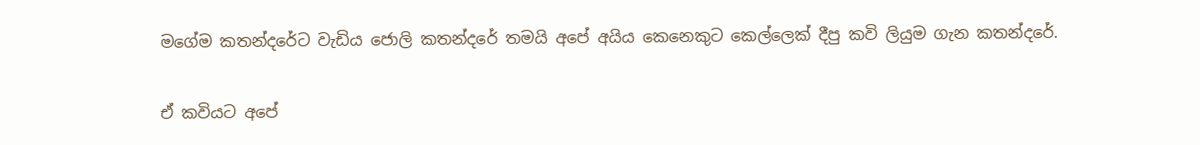මගේම කතන්දරේට වැඩිය ජොලි කතන්දරේ තමයි අපේ අයිය කෙනෙකුට කෙල්ලෙක් දීපු කවි ලියුම ගැන කතන්දරේ.

ඒ කවියට අපේ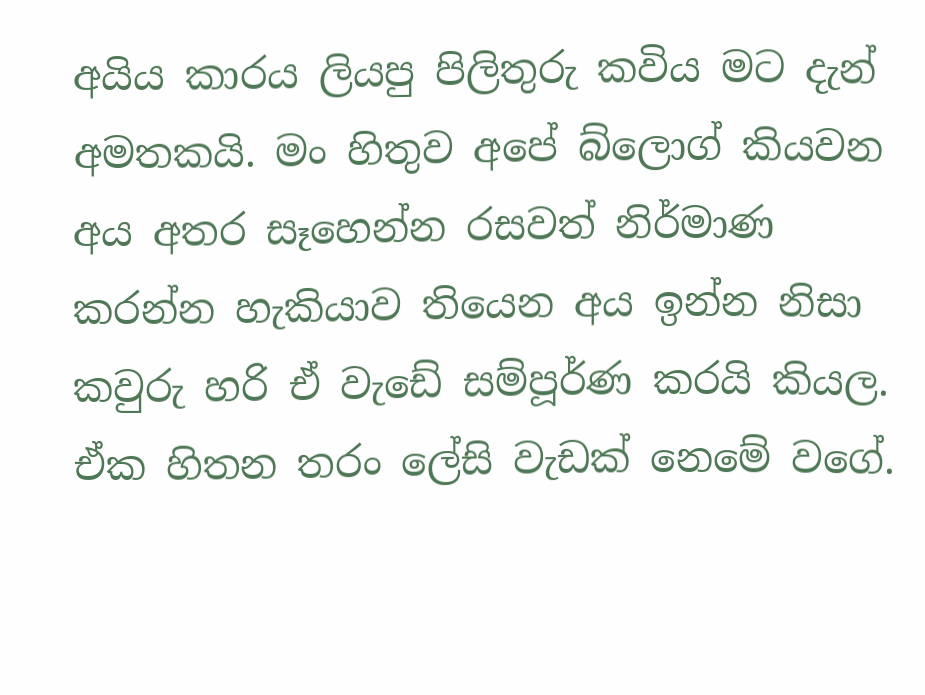අයිය කාරය ලියපු පිලිතුරු කවිය මට දැන් අමතකයි. මං හිතුව අපේ බ්ලොග් කියවන අය අතර සෑහෙන්න රසවත් නිර්මාණ කරන්න හැකියාව තියෙන අය ඉන්න නිසා කවුරු හරි ඒ වැඩේ සම්පූර්ණ කරයි කියල. ඒක හිතන තරං ලේසි වැඩක් නෙමේ වගේ.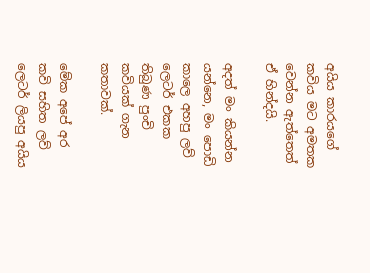අයිය කාරයගේ කවිය මට අමතක වෙන්න ඇත්තෙත් ඒ හින්දයි.

අදත් මං කියන්න යන්නෙ, මං පොඩි කාලෙ අහපු ලව් ලෙටර් එකක තිබුණ පුංචි කවියක් ගැන කතාවක්.

මේක අපේ අර කවි සහිත ලව් ලෙටර් ලියපු අයිය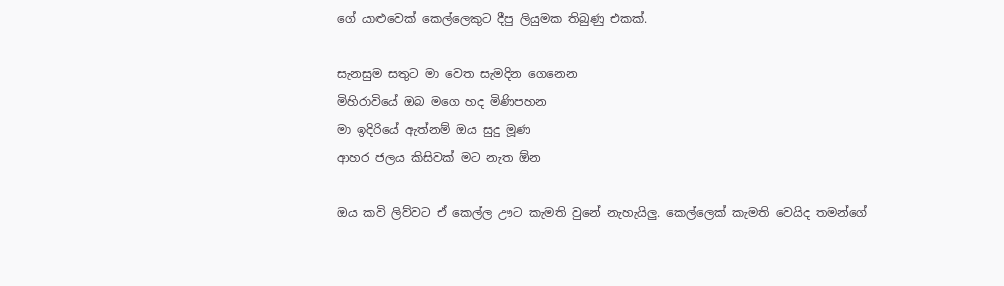ගේ යාළුවෙක් කෙල්ලෙකුට දීපු ලියුමක තිබුණු එකක්.

සැනසුම සතුට මා වෙත සැමදින ගෙනෙන
මිහිරාවියේ ඔබ මගෙ හද මිණිපහන
මා ඉදිරියේ ඇත්නම් ඔය සුදු මූණ
ආහර ජලය කිසිවක් මට නැත ඕන

ඔය කවි ලිව්වට ඒ කෙල්ල ඌට කැමති වුනේ නැහැයිලු. කෙල්ලෙක් කැමති වෙයිද තමන්ගේ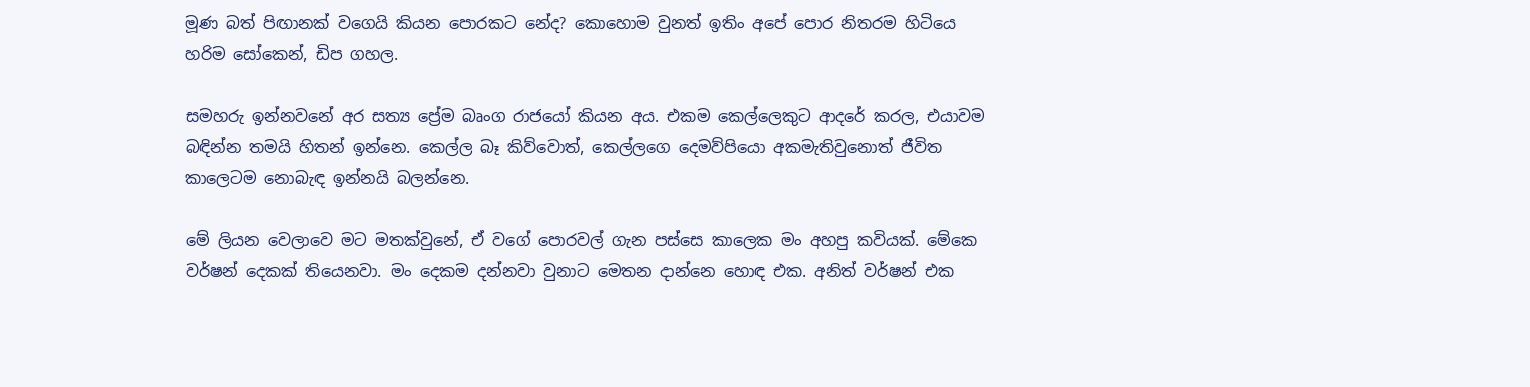මූණ බත් පිඟානක් වගෙයි කියන පොරකට නේද? කොහොම වුනත් ඉතිං අපේ පොර නිතරම හිටියෙ හරිම සෝකෙන්, ඩිප ගහල.

සමහරු ඉන්නවනේ අර සත්‍ය ප්‍රේම බෘංග රාජයෝ කියන අය. එකම කෙල්ලෙකුට ආදරේ කරල, එයාවම බඳින්න තමයි හිතන් ඉන්නෙ. කෙල්ල බෑ කිව්වොත්, කෙල්ලගෙ දෙමව්පියො අකමැතිවුනොත් ජීවිත කාලෙටම නොබැඳ ඉන්නයි බලන්නෙ.

මේ ලියන වෙලාවෙ මට මතක්වුනේ, ඒ වගේ පොරවල් ගැන පස්සෙ කාලෙක මං අහපු කවියක්. මේකෙ වර්ෂන් දෙකක් තියෙනවා. මං දෙකම දන්නවා වුනාට මෙතන දාන්නෙ හොඳ එක. අනිත් වර්ෂන් එක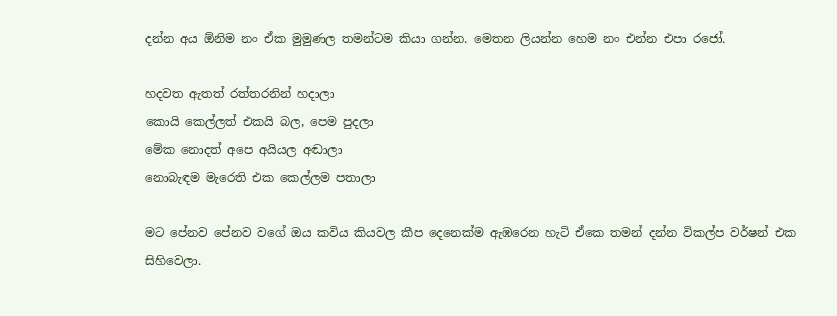දන්න අය ඕනිම නං ඒක මුමුණල තමන්ටම කියා ගන්න. මෙතන ලියන්න හෙම නං එන්න එපා රජෝ.

හදවත ඇතත් රත්තරනින් හදාලා
කොයි කෙල්ලත් එකයි බල, පෙම පුදලා
මේක නොදත් අපෙ අයියල අඬාලා
නොබැඳම මැරෙති එක කෙල්ලම පතාලා

මට පේනව පේනව වගේ ඔය කවිය කියවල කීප දෙනෙක්ම ඇඹරෙන හැටි ඒකෙ තමන් දන්න විකල්ප වර්ෂන් එක සිහිවෙලා.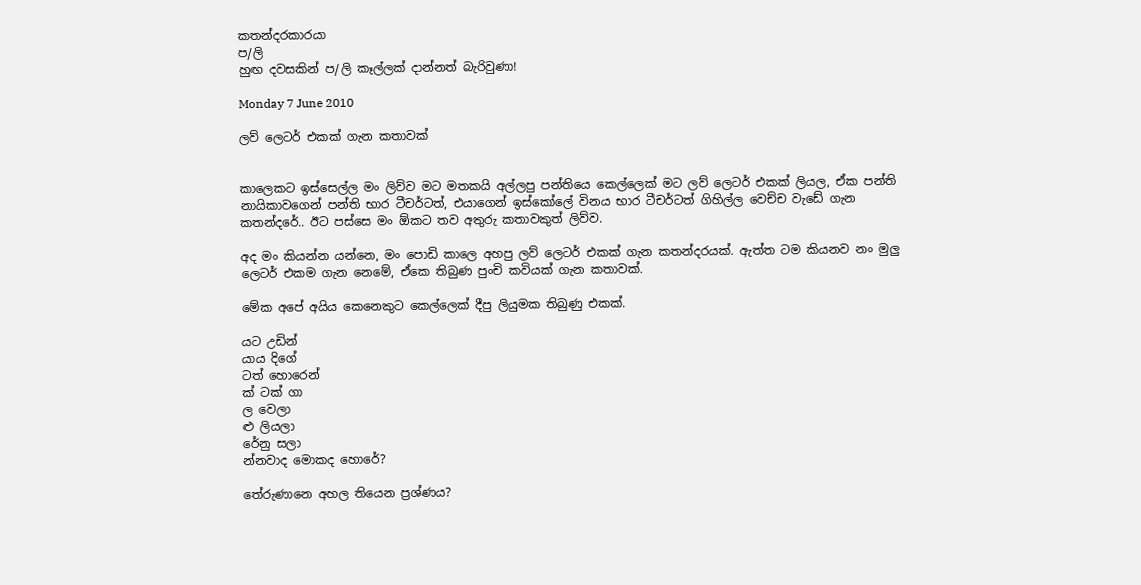කතන්දරකාරයා
ප/ලි
හුඟ දවසකින් ප/ලි කෑල්ලක් දාන්නත් බැරිවුණා!

Monday 7 June 2010

ලව් ලෙටර් එකක් ගැන කතාවක්


කාලෙකට ඉස්සෙල්ල මං ලිව්ව මට මතකයි අල්ලපු පන්තියෙ කෙල්ලෙක් මට ලව් ලෙටර් එකක් ලියල, ඒක පන්ති නායිකාවගෙන් පන්ති භාර ටීචර්ටත්, එයාගෙන් ඉස්කෝලේ විනය භාර ටීචර්ටත් ගිහිල්ල වෙච්ච වැඩේ ගැන කතන්දරේ.. ඊට පස්සෙ මං ඕකට තව අතුරු කතාවකුත් ලිව්ව.

අද මං කියන්න යන්නෙ, මං පොඩි කාලෙ අහපු ලව් ලෙටර් එකක් ගැන කතන්දරයක්. ඇත්ත ටම කියනව නං මුලු ලෙටර් එකම ගැන නෙමේ, ඒකෙ තිබුණ පුංචි කවියක් ගැන කතාවක්.

මේක අපේ අයිය කෙනෙකුට කෙල්ලෙක් දීපු ලියුමක තිබුණු එකක්.

යට උඩින්
යාය දිගේ
ටත් හොරෙන්
ක් ටක් ගා
ල වෙලා
ළු ලියලා
රේනු සලා
න්නවාද මොකද හොරේ?

තේරුණානෙ අහල තියෙන ප්‍රශ්ණය?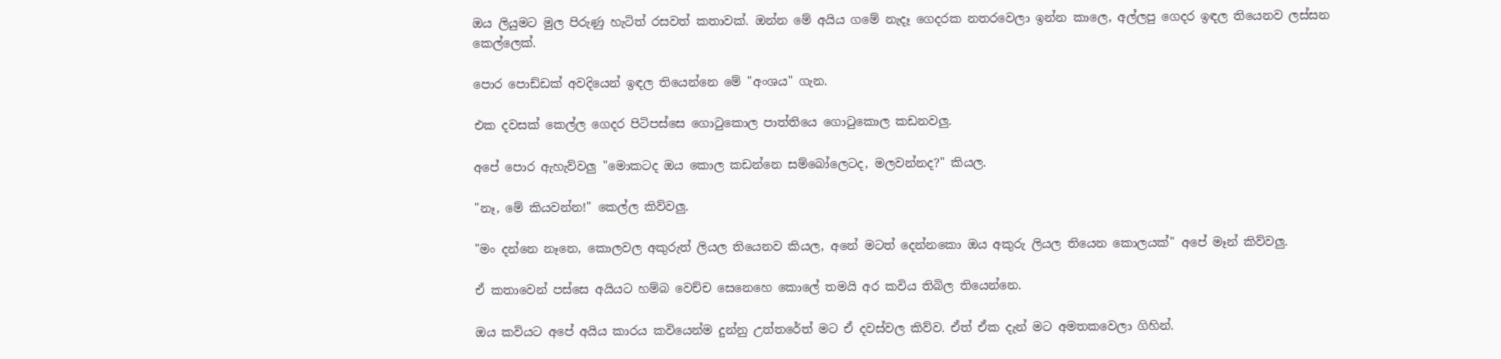ඔය ලියුමට මුල පිරුණු හැටිත් රසවත් කතාවක්. ඔන්න මේ අයිය ගමේ නැදෑ ගෙදරක නතරවෙලා ඉන්න කාලෙ, අල්ලපු ගෙදර ඉඳල තියෙනව ලස්සන කෙල්ලෙක්.

පොර පොඩ්ඩක් අවදියෙන් ඉඳල තියෙන්නෙ මේ "අංශය" ගැන.

එක දවසක් කෙල්ල ගෙදර පිටිපස්සෙ ගොටුකොල පාත්තියෙ ගොටුකොල කඩනවලු.

අපේ පොර ඇහැව්වලු "මොකටද ඔය කොල කඩන්නෙ සම්බෝලෙටද, මලවන්නද?" කියල.

"නෑ, මේ කියවන්න!" කෙල්ල කිව්වලු.

"මං දන්නෙ නෑනෙ, කොලවල අකුරුත් ලියල තියෙනව කියල, අනේ මටත් දෙන්නකො ඔය අකුරු ලියල තියෙන කොලයක්" අපේ මෑන් කිව්වලු.

ඒ කතාවෙන් පස්සෙ අයියට හම්බ වෙච්ච සෙනෙහෙ කොලේ තමයි අර කවිය තිබිල තියෙන්නෙ.

ඔය කවියට අපේ අයිය කාරය කවියෙන්ම දුන්නු උත්තරේත් මට ඒ දවස්වල කිව්ව. ඒත් ඒක දැන් මට අමතකවෙලා ගිහින්.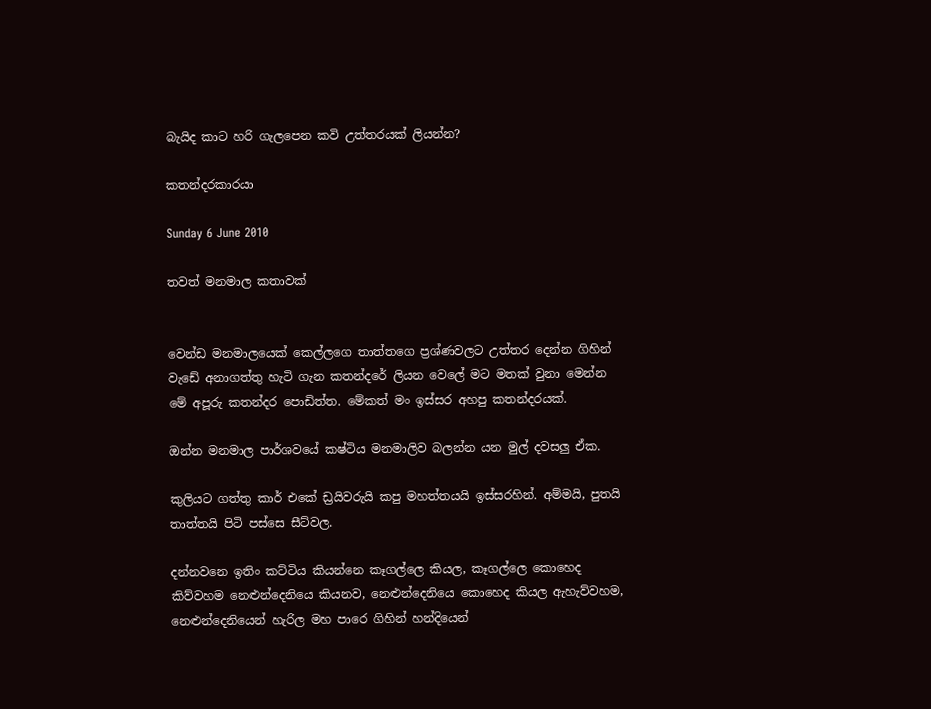බැයිද කාට හරි ගැලපෙන කවි උත්තරයක් ලියන්න?

කතන්දරකාරයා

Sunday 6 June 2010

තවත් මනමාල කතාවක්


වෙන්ඩ මනමාලයෙක් කෙල්ලගෙ තාත්තගෙ ප්‍රශ්ණවලට උත්තර දෙන්න ගිහින් වැඩේ අනාගත්තු හැටි ගැන කතන්දරේ ලියන වෙලේ මට මතක් වුනා මෙන්න මේ අපූරු කතන්දර පොඩිත්ත. මේකත් මං ඉස්සර අහපු කතන්දරයක්.

ඔන්න මනමාල පාර්ශවයේ කෂ්ටිය මනමාලිව බලන්න යන මුල් දවසලු ඒක.

කුලියට ගත්තු කාර් එකේ ඩ්‍රයිවරුයි කපු මහත්තයයි ඉස්සරහින්. අම්මයි, පුතයි තාත්තයි පිටි පස්සෙ සීට්වල.

දන්නවනෙ ඉතිං කට්ටිය කියන්නෙ කෑගල්ලෙ කියල, කෑගල්ලෙ කොහෙද කිව්වහම නෙළුන්දෙනියෙ කියනව, නෙළුන්දෙනියෙ කොහෙද කියල ඇහැව්වහම, නෙළුන්දෙනියෙන් හැරිල මහ පාරෙ ගිහින් හන්දියෙන්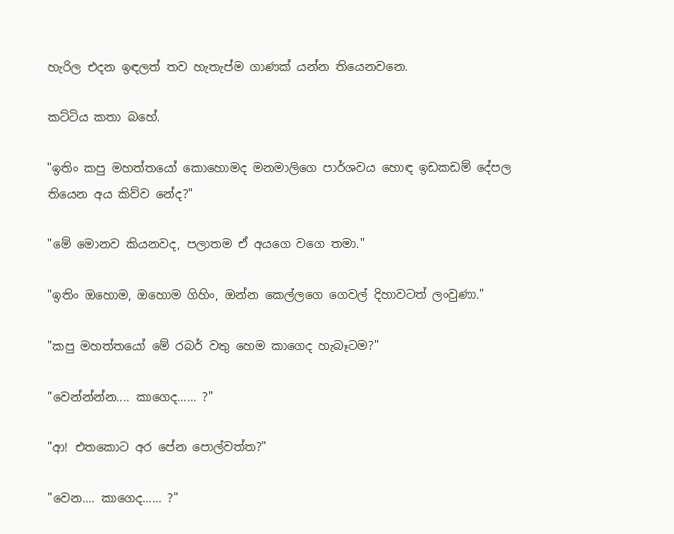හැරිල එදන ඉඳලත් තව හැතැප්ම ගාණක් යන්න තියෙනවනෙ.

කට්ටිය කතා බහේ.

"ඉතිං කපු මහත්තයෝ කොහොමද මනමාලිගෙ පාර්ශවය හොඳ ඉඩකඩම් දේපල තියෙන අය කිව්ව නේද?"

"මේ මොනව කියනවද, පලාතම ඒ අයගෙ වගෙ තමා."

"ඉතිං ඔහොම, ඔහොම ගිහිං, ඔන්න කෙල්ලගෙ ගෙවල් දිහාවටත් ලංවුණා."

"කපු මහත්තයෝ මේ රබර් වතු හෙම කාගෙද හැබෑටම?"

"වෙන්න්න්න.... කාගෙද...... ?"

"ආ! එතකොට අර පේන පොල්වත්ත?"

"වෙන.... කාගෙද...... ?"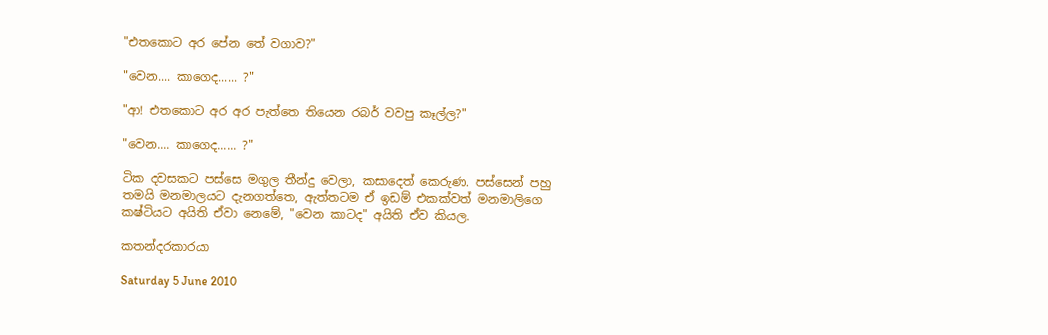"එතකොට අර පේන තේ වගාව?"

"වෙන.... කාගෙද...... ?"

"ආ! එතකොට අර අර පැත්තෙ තියෙන රබර් වවපු කෑල්ල?"

"වෙන.... කාගෙද...... ?"

ටික දවසකට පස්සෙ මගුල තීන්දු වෙලා, කසාදෙත් කෙරුණ. පස්සෙන් පහු තමයි මනමාලයට දැනගත්තෙ, ඇත්තටම ඒ ඉඩම් එකක්වත් මනමාලිගෙ කෂ්ටියට අයිති ඒවා නෙමේ, "වෙන කාටද" අයිති ඒව කියල.

කතන්දරකාරයා

Saturday 5 June 2010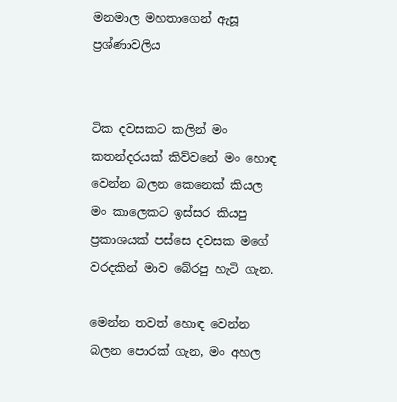මනමාල මහතාගෙන් ඇසූ ප්‍රශ්ණාවලිය


ටික දවසකට කලින් මං කතන්දරයක් කිව්වනේ මං හොඳ වෙන්න බලන කෙනෙක් කියල මං කාලෙකට ඉස්සර කියපු ප්‍රකාශයක් පස්සෙ දවසක මගේ වරදකින් මාව බේරපු හැටි ගැන.

මෙන්න තවත් හොඳ වෙන්න බලන පොරක් ගැන, මං අහල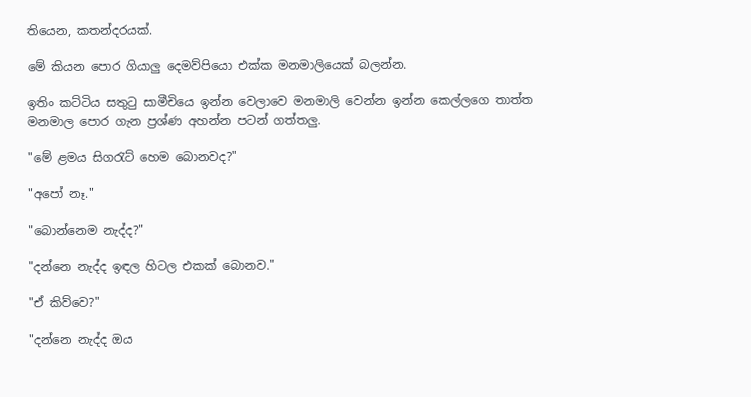තියෙන, කතන්දරයක්.

මේ කියන පොර ගියාලු දෙමව්පියො එක්ක මනමාලියෙක් බලන්න.

ඉතිං කට්ටිය සතුටු සාමීචියෙ ඉන්න වෙලාවෙ මනමාලි වෙන්න ඉන්න කෙල්ලගෙ තාත්ත මනමාල පොර ගැන ප්‍රශ්ණ අහන්න පටන් ගත්තලු.

"මේ ළමය සිගරැට් හෙම බොනවද?"

"අපෝ නෑ."

"බොන්නෙම නැද්ද?"

"දන්නෙ නැද්ද ඉඳල හිටල එකක් බොනව."

"ඒ කිව්වෙ?"

"දන්නෙ නැද්ද ඔය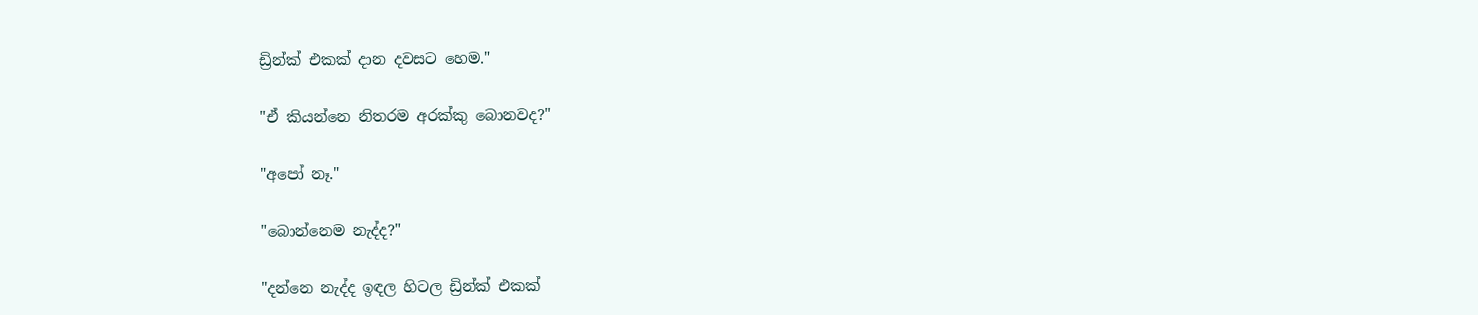ඩ්‍රින්ක් එකක් දාන දවසට හෙම."

"ඒ කියන්නෙ නිතරම අරක්කු බොනවද?"

"අපෝ නෑ."

"බොන්නෙම නැද්ද?"

"දන්නෙ නැද්ද ඉඳල හිටල ඩ්‍රින්ක් එකක්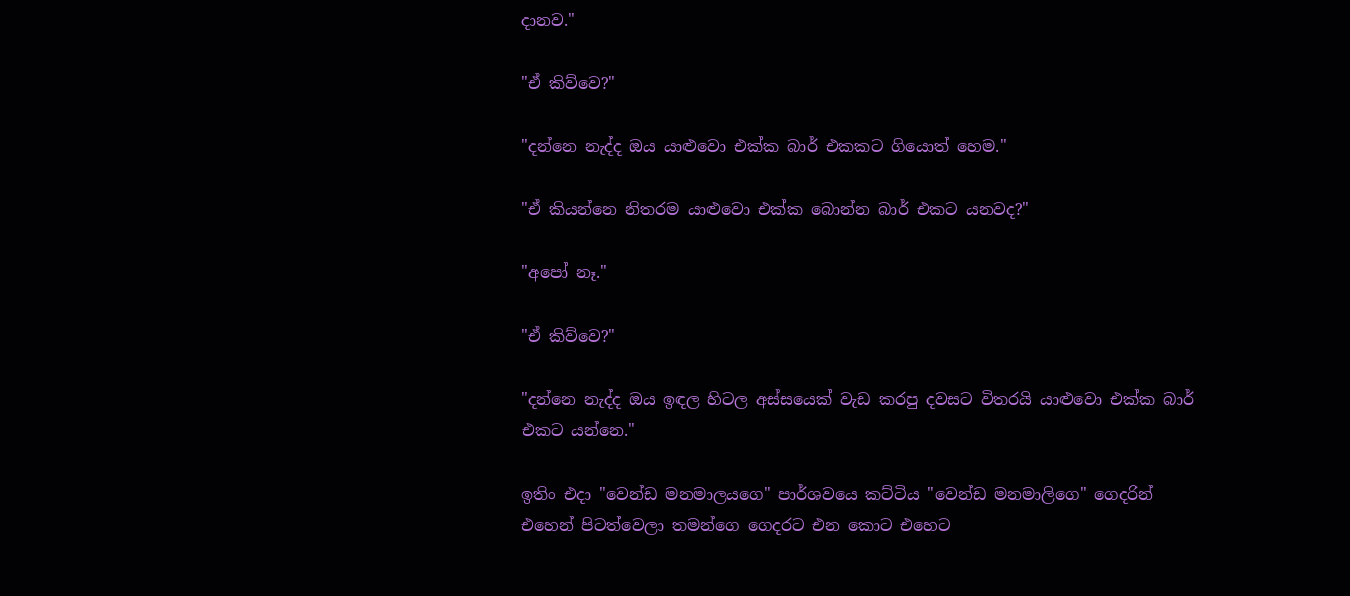දානව."

"ඒ කිව්වෙ?"

"දන්නෙ නැද්ද ඔය යාළුවො එක්ක බාර් එකකට ගියොත් හෙම."

"ඒ කියන්නෙ නිතරම යාළුවො එක්ක බොන්න බාර් එකට යනවද?"

"අපෝ නෑ."

"ඒ කිව්වෙ?"

"දන්නෙ නැද්ද ඔය ඉඳල හිටල අස්සයෙක් වැඩ කරපු දවසට විතරයි යාළුවො එක්ක බාර් එකට යන්නෙ."

ඉතිං එදා "වෙන්ඩ මනමාලයගෙ" පාර්ශවයෙ කට්ටිය "වෙන්ඩ මනමාලිගෙ" ගෙදරින් එහෙන් පිටත්වෙලා තමන්ගෙ ගෙදරට එන කොට එහෙට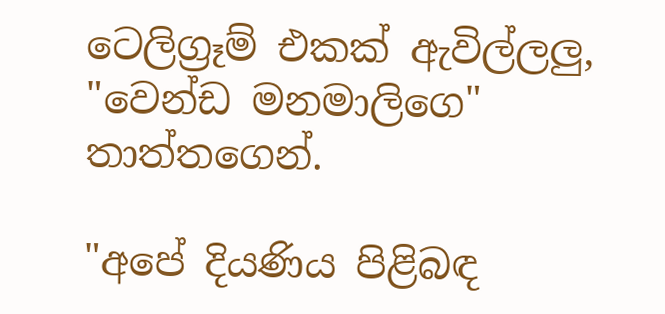ටෙලිග්‍රෑම් එකක් ඇවිල්ලලු, "වෙන්ඩ මනමාලිගෙ" තාත්තගෙන්.

"අපේ දියණිය පිළිබඳ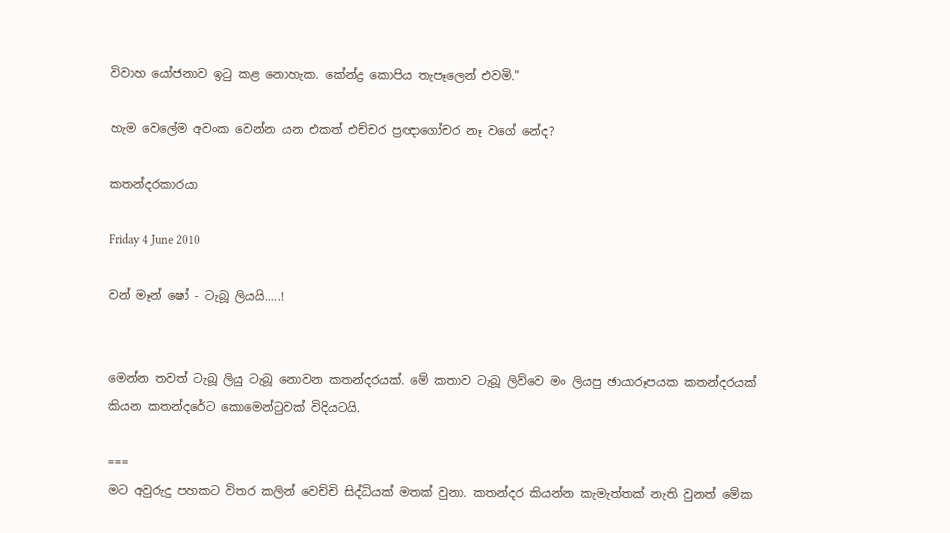විවාහ යෝජනාව ඉටු කළ නොහැක. කේන්ද්‍ර කොපිය තැපෑලෙන් එවමි."

හැම වෙලේම අවංක වෙන්න යන එකත් එච්චර ප්‍රඥාගෝචර නෑ වගේ නේද?

කතන්දරකාරයා

Friday 4 June 2010

වන් මෑන් ෂෝ - ටැබූ ලියයි.....!


මෙන්න තවත් ටැබූ ලියු ටැබූ නොවන කතන්දරයක්. මේ කතාව ටැබූ ලිව්වෙ මං ලියපු ඡායාරූපයක කතන්දරයක් කියන කතන්දරේට කොමෙන්ටුවක් විදියටයි.

===
මට අවුරුදු පහකට විතර කලින් වෙච්චි සිද්ධියක් මතක් වුනා. කතන්දර කියන්න කැමැත්තක් නැති වුනත් මේක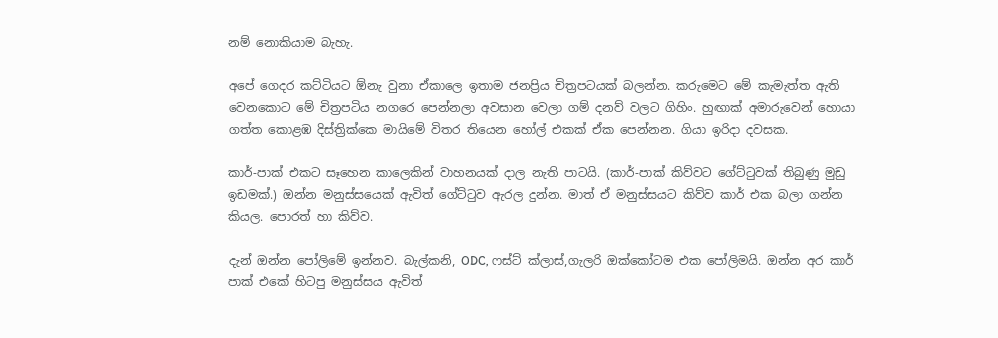නම් නොකියාම බැහැ.

අපේ ගෙදර කට්ටියට ඕනැ වුනා ඒකාලෙ ඉතාම ජනප්‍රිය චිත්‍රපටයක් බලන්න. කරුමෙට මේ කැමැත්ත ඇති වෙනකොට මේ චිත්‍රපටිය නගරෙ පෙන්නලා අවසාන වෙලා ගම් දනව් වලට ගිහිං. හුඟාක් අමාරුවෙන් හොයා ගත්ත කොළඹ දිස්ත්‍රික්කෙ මායිමේ විතර තියෙන හෝල් එකක් ඒක පෙන්නන. ගියා ඉරිදා දවසක.

කාර්-පාක් එකට සෑහෙන කාලෙකින් වාහනයක් දාල නැති පාටයි. (කාර්-පාක් කිව්වට ගේට්ටුවක් තිබුණු මුඩු ඉඩමක්.) ඔන්න මනුස්සයෙක් ඇවිත් ගේට්ටුව ඇරල දුන්න. මාත් ඒ මනුස්සයට කිව්ව කාර් එක බලා ගන්න කියල. පොරත් හා කිව්ව.

දැන් ඔන්න පෝලිමේ ඉන්නව. බැල්කනි, ODC, ෆස්ට් ක්ලාස්,ගැලරි ඔක්කෝටම එක පෝලිමයි. ඔන්න අර කාර් පාක් එකේ හිටපු මනුස්සය ඇවිත්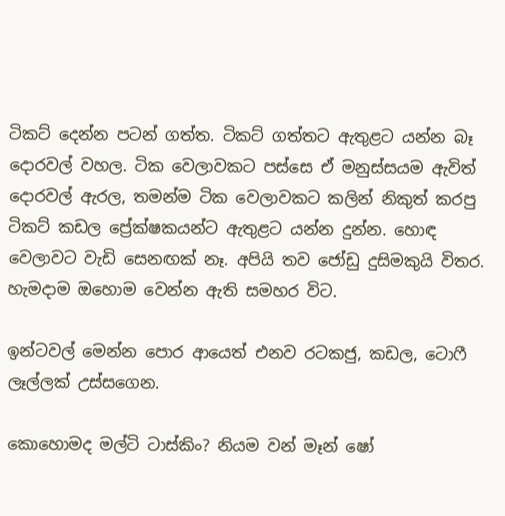ටිකට් දෙන්න පටන් ගත්ත. ටිකට් ගත්තට ඇතුළට යන්න බෑ දොරවල් වහල. ටික වෙලාවකට පස්සෙ ඒ මනුස්සයම ඇවිත් දොරවල් ඇරල, තමන්ම ටික වෙලාවකට කලින් නිකුත් කරපු ටිකට් කඩල ප්‍රේක්ෂකයන්ට ඇතුළට යන්න දුන්න. හොඳ වෙලාවට වැඩි සෙනඟක් නෑ. අපියි තව ජෝඩු දුසිමකුයි විතර. හැමදාම ඔහොම වෙන්න ඇති සමහර විට.

ඉන්ටවල් මෙන්න පොර ආයෙත් එනව රටකජු, කඩල, ටොෆී ලෑල්ලක් උස්සගෙන.

කොහොමද මල්ටි ටාස්කිං? නියම වන් මෑන් ෂෝ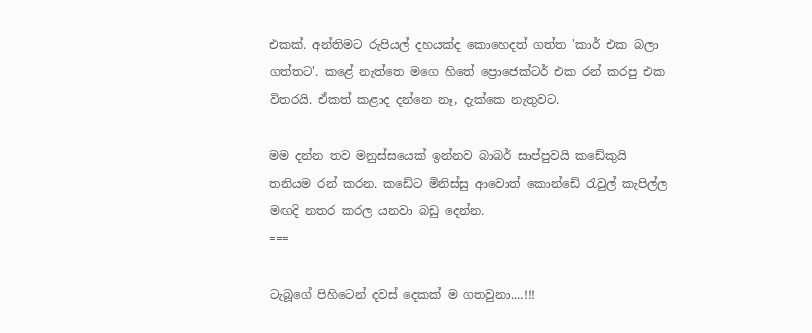එකක්. අන්තිමට රුපියල් දහයක්ද කොහෙදත් ගත්ත 'කාර් එක බලා ගත්තට'. කළේ නැත්තෙ මගෙ හිතේ ප්‍රොජෙක්ටර් එක රන් කරපු එක විතරයි. ඒකත් කළාද දන්නෙ නෑ, දැක්කෙ නැතුවට.

මම දන්න තව මනුස්සයෙක් ඉන්නව බාබර් සාප්පුවයි කඩේකුයි තනියම රන් කරන. කඩේට මිනිස්සු ආවොත් කොන්ඩේ රැවුල් කැපිල්ල මඟදි නතර කරල යනවා බඩු දෙන්න.
===

ටැබූගේ පිහිටෙන් දවස් දෙකක් ම ගතවුනා....!!!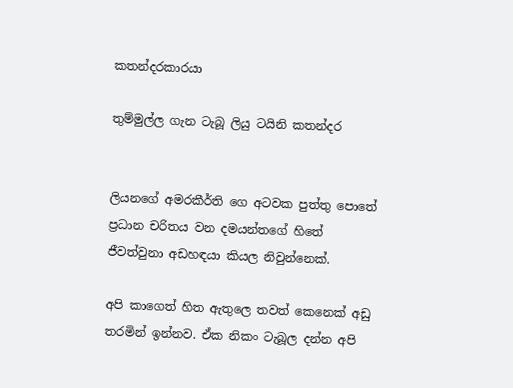කතන්දරකාරයා

තුම්මුල්ල ගැන ටැබූ ලියු ටයිනි කතන්දර


ලියනගේ අමරකීර්ති ගෙ අටවක පුත්තු පොතේ ප්‍රධාන චරිතය වන දමයන්තගේ හිතේ ජීවත්වුනා අඩහඳයා කියල නිවුන්නෙක්.

අපි කාගෙත් හිත ඇතුලෙ තවත් කෙනෙක් අඩු තරමින් ඉන්නව. ඒක නිකං ටැබූල දන්න අපි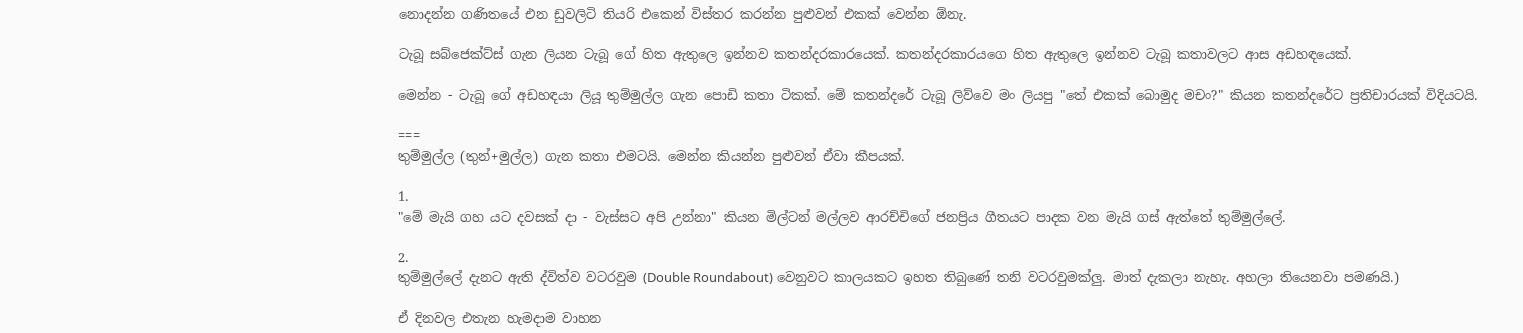නොදන්න ගණිතයේ එන ඩුවලිටි තියරි එකෙන් විස්තර කරන්න පුළුවන් එකක් වෙන්න ඕනැ.

ටැබූ සබ්ජෙක්ට්ස් ගැන ලියන ටැබූ ගේ හිත ඇතුලෙ ඉන්නව කතන්දරකාරයෙක්. කතන්දරකාරයගෙ හිත ඇතුලෙ ඉන්නව ටැබූ කතාවලට ආස අඩහඳයෙක්.

මෙන්න - ටැබූ ගේ අඩහඳයා ලියූ තුම්මුල්ල ගැන පොඩි කතා ටිකක්. මේ කතන්දරේ ටැබූ ලිව්වෙ මං ලියපු "තේ එකක් බොමුද මචං?" කියන කතන්දරේට ප්‍රතිචාරයක් විදියටයි.

===
තුම්මුල්ල (තුන්+මුල්ල) ගැන කතා එමටයි. මෙන්න කියන්න පුළුවන් ඒවා කීපයක්.

1.
"මේ මැයි ගහ යට දවසක් දා - වැස්සට අපි උන්නා" කියන මිල්ටන් මල්ලව ආරච්චිගේ ජනප්‍රිය ගීතයට පාදක වන මැයි ගස් ඇත්තේ තුම්මුල්ලේ.

2.
තුම්මුල්ලේ දැනට ඇති ද්විත්ව වටරවුම (Double Roundabout) වෙනුවට කාලයකට ඉහත තිබුණේ තනි වටරවුමක්ලු. මාත් දැකලා නැහැ. අහලා තියෙනවා පමණයි.)

ඒ දිනවල එතැන හැමදාම වාහන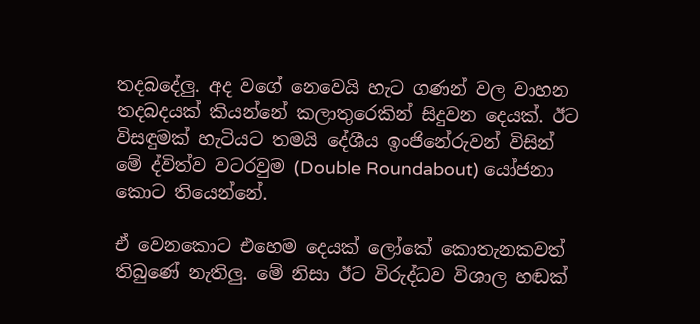තදබදේලු. අද වගේ නෙවෙයි හැට ගණන් වල වාහන තදබදයක් කියන්නේ කලාතුරෙකින් සිදුවන දෙයක්. ඊට විසඳුමක් හැටියට තමයි දේශීය ඉංජිනේරුවන් විසින් මේ ද්විත්ව වටරවුම (Double Roundabout) යෝජනා කොට තියෙන්නේ.

ඒ වෙනකොට එහෙම දෙයක් ලෝකේ කොතැනකවත් තිබුණේ නැතිලු. මේ නිසා ඊට විරුද්ධව විශාල හඬක්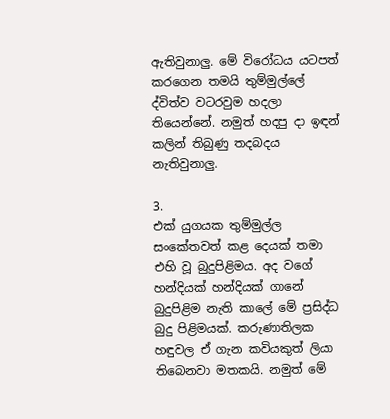ඇතිවුනාලු. මේ විරෝධය යටපත් කරගෙන තමයි තුම්මුල්ලේ ද්විත්ව වටරවුම හදලා තියෙන්නේ. නමුත් හදපු දා ඉඳන් කලින් තිබුණු තදබදය නැතිවුනාලු.

3.
එක් යුගයක තුම්මුල්ල සංකේතවත් කළ දෙයක් තමා එහි වූ බුදුපිළිමය. අද වගේ හන්දියක් හන්දියක් ගානේ බුදුපිළිම නැති කාලේ මේ ප්‍රසිද්ධ බුදු පිළිමයක්. කරුණාතිලක හඳුවල ඒ ගැන කවියකුත් ලියා තිබෙනවා මතකයි. නමුත් මේ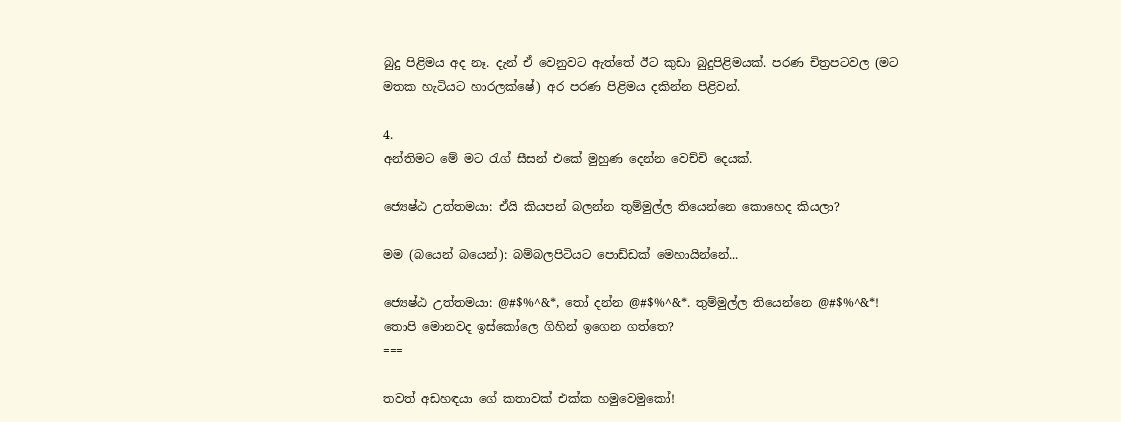බුදු පිළිමය අද නෑ. දැන් ඒ වෙනුවට ඇත්තේ ඊට කුඩා බුදුපිළිමයක්. පරණ චිත්‍රපටවල (මට මතක හැටියට හාරලක්ෂේ) අර පරණ පිළිමය දකින්න පිළිවන්.

4.
අන්තිමට මේ මට රැග් සීසන් එකේ මුහුණ දෙන්න වෙච්චි දෙයක්.

ජ්‍යෙෂ්ඨ උත්තමයා: ඒයි කියපන් බලන්න තුම්මුල්ල තියෙන්නෙ කොහෙද කියලා?

මම (බයෙන් බයෙන්): බම්බලපිටියට පොඩ්ඩක් මෙහායින්නේ...

ජ්‍යෙෂ්ඨ උත්තමයා: @#$%^&*, තෝ දන්න @#$%^&*. තුම්මුල්ල තියෙන්නෙ @#$%^&*! තොපි මොනවද ඉස්කෝලෙ ගිහින් ඉගෙන ගත්තෙ?
===

තවත් අඩහඳයා ගේ කතාවක් එක්ක හමුවෙමුකෝ!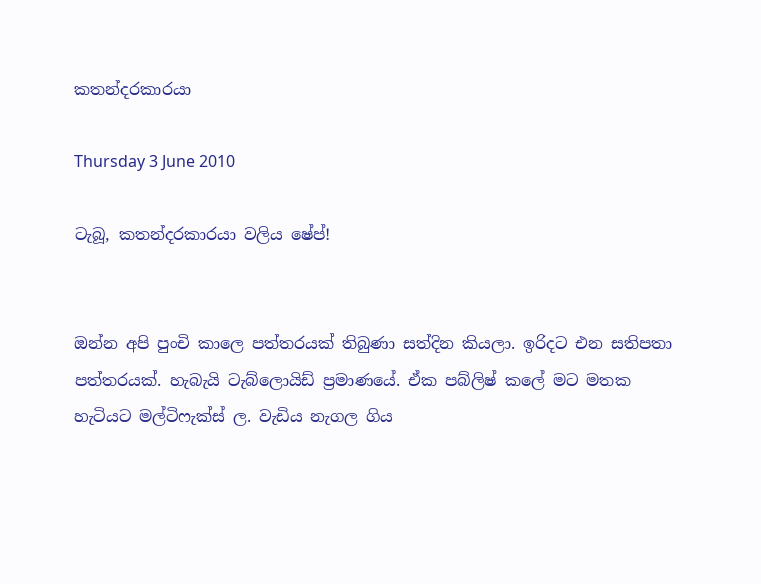කතන්දරකාරයා

Thursday 3 June 2010

ටැබූ, කතන්දරකාරයා වලිය ෂේප්!


ඔන්න අපි පුංචි කාලෙ පත්තරයක් තිබුණා සත්දින කියලා. ඉරිදට එන සතිපතා පත්තරයක්. හැබැයි ටැබ්ලොයිඩ් ප්‍රමාණයේ. ඒක පබ්ලිෂ් කලේ මට මතක හැටියට මල්ටිෆැක්ස් ල. වැඩිය නැගල ගිය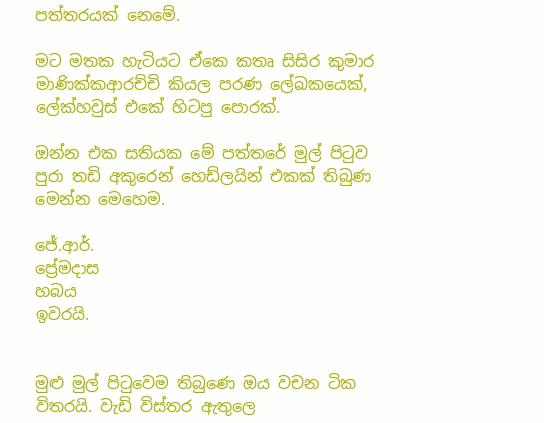පත්තරයක් නෙමේ.

මට මතක හැටියට ඒකෙ කතෘ සිසිර කුමාර මාණික්කආරච්චි කියල පරණ ලේඛකයෙක්, ලේක්හවුස් එකේ හිටපු පොරක්.

ඔන්න එක සතියක මේ පත්තරේ මුල් පිටුව පුරා තඩි අකුරෙන් හෙඩ්ලයින් එකක් තිබුණ මෙන්න මෙහෙම.

ජේ.ආර්.
ප්‍රේමදාස
හබය
ඉවරයි.


මුළු මුල් පිටුවෙම තිබුණෙ ඔය වචන ටික විතරයි. වැඩි විස්තර ඇතුලෙ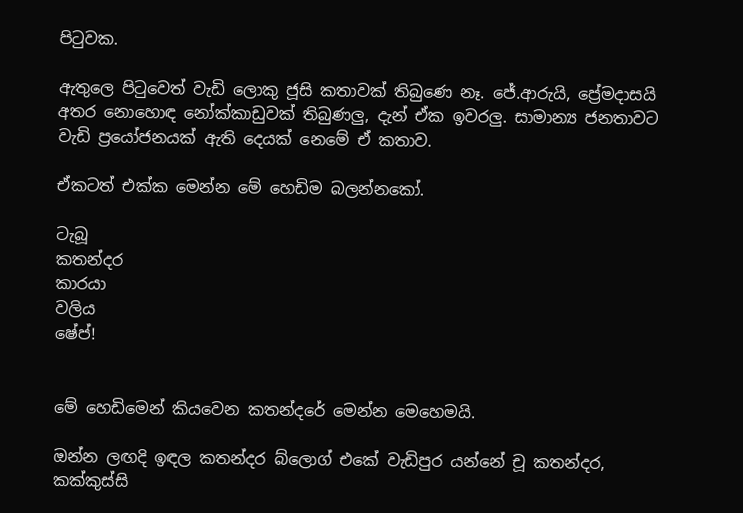පිටුවක.

ඇතුලෙ පිටුවෙත් වැඩි ලොකු ජූසි කතාවක් තිබුණෙ නෑ. ජේ.ආරුයි, ප්‍රේමදාසයි අතර නොහොඳ නෝක්කාඩුවක් තිබුණලු, දැන් ඒක ඉවරලු. සාමාන්‍ය ජනතාවට වැඩි ප්‍රයෝජනයක් ඇති දෙයක් නෙමේ ඒ කතාව.

ඒකටත් එක්ක මෙන්න මේ හෙඩිම බලන්නකෝ.

ටැබූ
කතන්දර
කාරයා
වලිය
ෂේප්!


මේ හෙඩිමෙන් කියවෙන කතන්දරේ මෙන්න මෙහෙමයි.

ඔන්න ලඟදි ඉඳල කතන්දර බ්ලොග් එකේ වැඩිපුර යන්නේ චූ කතන්දර, කක්කුස්සි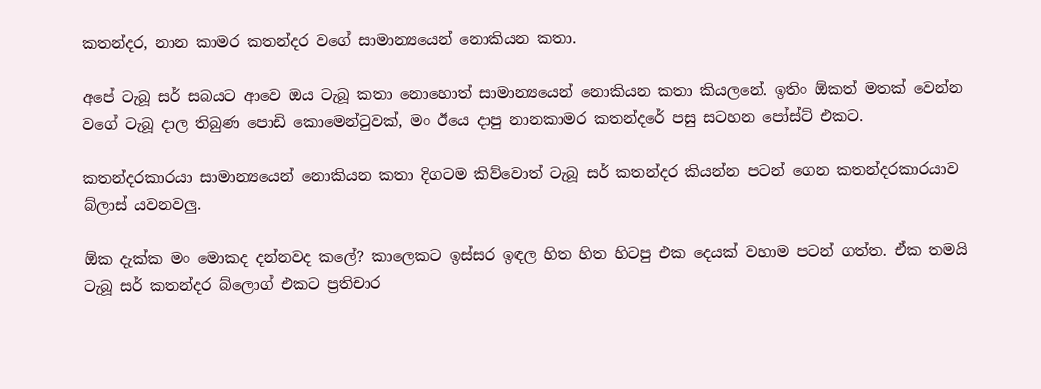කතන්දර, නාන කාමර කතන්දර වගේ සාමාන්‍යයෙන් නොකියන කතා.

අපේ ටැබූ සර් සබයට ආවෙ ඔය ටැබූ කතා නොහොත් සාමාන්‍යයෙන් නොකියන කතා කියලනේ. ඉතිං ඕකත් මතක් වෙන්න වගේ ටැබූ දාල තිබුණ පොඩි කොමෙන්ටුවක්, මං ඊයෙ දාපු නානකාමර කතන්දරේ පසු සටහන පෝස්ට් එකට.

කතන්දරකාරයා සාමාන්‍යයෙන් නොකියන කතා දිගටම කිව්වොත් ටැබූ සර් කතන්දර කියන්න පටන් ගෙන කතන්දරකාරයාව බ්ලාස් යවනවලු.

ඕක දැක්ක මං මොකද දන්නවද කලේ? කාලෙකට ඉස්සර ඉඳල හිත හිත හිටපු එක දෙයක් වහාම පටන් ගත්ත. ඒක තමයි ටැබූ සර් කතන්දර බ්ලොග් එකට ප්‍රතිචාර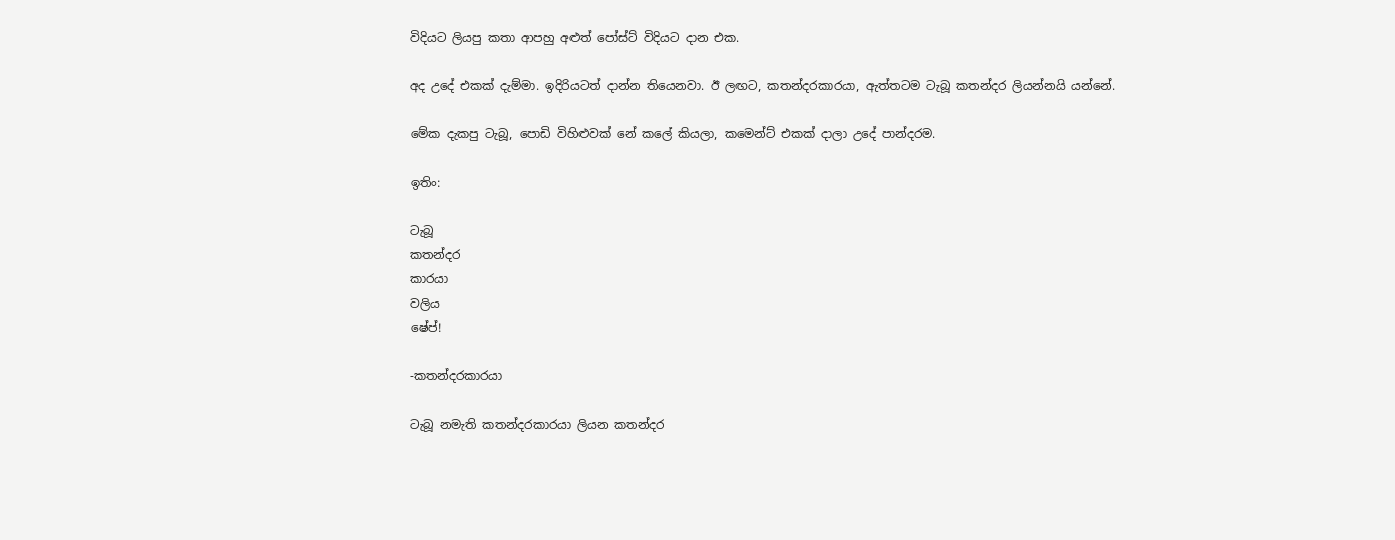විදියට ලියපු කතා ආපහු අළුත් පෝස්ට් විදියට දාන එක.

අද උදේ එකක් දැම්මා. ඉදිරියටත් දාන්න තියෙනවා. ඊ ලඟට, කතන්දරකාරයා, ඇත්තටම ටැබූ කතන්දර ලියන්නයි යන්නේ.

මේක දැකපු ටැබූ, පොඩි විහිළුවක් නේ කලේ කියලා, කමෙන්ට් එකක් දාලා උදේ පාන්දරම.

ඉතිං:

ටැබූ
කතන්දර
කාරයා
වලිය
ෂේප්!

-කතන්දරකාරයා

ටැබූ නමැති කතන්දරකාරයා ලියන කතන්දර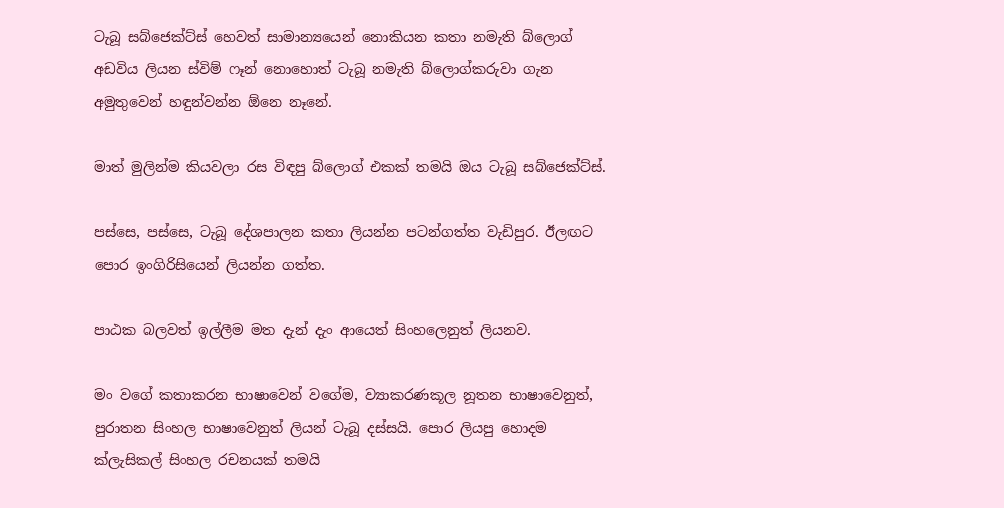ටැබූ සබ්ජෙක්ට්ස් හෙවත් සාමාන්‍යයෙන් නොකියන කතා නමැති බ්ලොග් අඩවිය ලියන ස්විම් ෆෑන් නොහොත් ටැබූ නමැති බ්ලොග්කරුවා ගැන අමුතුවෙන් හඳුන්වන්න ඕනෙ නෑනේ.

මාත් මුලින්ම කියවලා රස විඳපු බ්ලොග් එකක් තමයි ඔය ටැබූ සබ්ජෙක්ට්ස්.

පස්සෙ, පස්සෙ, ටැබූ දේශපාලන කතා ලියන්න පටන්ගත්ත වැඩිපුර. ඊලඟට පොර ඉංගිරිසියෙන් ලියන්න ගත්ත.

පාඨක බලවත් ඉල්ලීම මත දැන් දැං ආයෙත් සිංහලෙනුත් ලියනව.

මං වගේ කතාකරන භාෂාවෙන් වගේම, ව්‍යාකරණකූල නූතන භාෂාවෙනුත්, පුරාතන සිංහල භාෂාවෙනුත් ලියන් ටැබූ දස්සයි. පොර ලියපු හොදම ක්ලැසිකල් සිංහල රචනයක් තමයි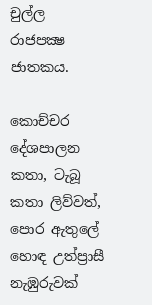චුල්ල රාජපක්‍ෂ ජාතකය.

කොච්චර දේශපාලන කතා, ටැබූ කතා ලිව්වත්, පොර ඇතුලේ හොඳ උත්ප්‍රාසී නැඹුරුවක්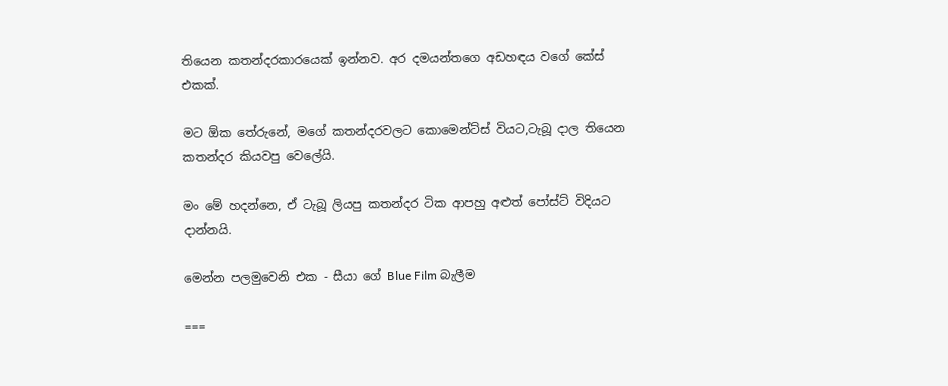තියෙන කතන්දරකාරයෙක් ඉන්නව. අර දමයන්තගෙ අඩහඳය වගේ කේස් එකක්.

මට ඕක තේරුනේ, මගේ කතන්දරවලට කොමෙන්ට්ස් වියට,ටැබූ දාල තියෙන කතන්දර කියවපු වෙලේයි.

මං මේ හදන්නෙ, ඒ ටැබූ ලියපු කතන්දර ටික ආපහු අළුත් පෝස්ට් විදියට දාන්නයි.

මෙන්න පලමුවෙනි එක - සීයා ගේ Blue Film බැලීම

===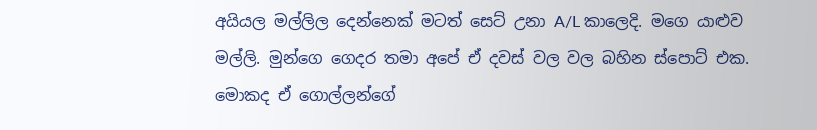අයියල මල්ලිල දෙන්නෙක් මටත් සෙට් උනා A/L කාලෙදි. මගෙ යාළුව මල්ලි. මුන්ගෙ ගෙදර තමා අපේ ඒ දවස් වල වල බහින ස්පොට් එක. මොකද ඒ ගොල්ලන්ගේ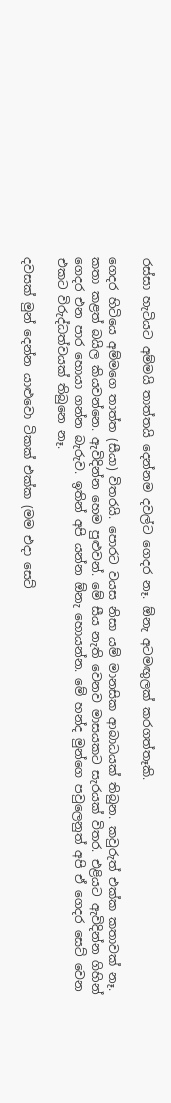රස්සා හැටියට අම්මයි තාත්තයි දෙන්නම දවල්ට ගෙදර නෑ. ඕනැ අටමඟුලක් කරගත්තෑකි.

ගෙදර හිටියෙ අම්මගෙ තාත්ත (සීයා) විතරයි. පොරට වයස නිසා යම් මානසික ආබාධයක් තිබුන. කවුරුත් එක්ක කතාවක් නෑ. කතා කළත් බයිල කියවන්නෙ. ඇවිදින්න හෙම පුළුවන්. මේ සීය නැති වෙනව මාසයකට සැරයක් විතර. එළියට ඇවිදින්න ගිහින් ගෙදර එන පාර හොයා ගන්න බැරුව. ඉතින් අපි යන්න ඕනැ හොයන්න. මේ හන්ද මුන්ගෙ පවුලෙනුත් අපි ඒ ගෙදර සෙට් වෙන එකට විරුද්ධත්වයක් තිබුනෙ නෑ.

දවසක් මුන් දෙන්න යාළුවො ටිකක් එක්ක (මම එදා සෙට්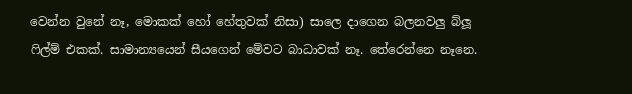වෙන්න වුනේ නෑ, මොකක් හෝ හේතුවක් නිසා) සාලෙ දාගෙන බලනවලු බ්ලූ ෆිල්ම් එකක්. සාමාන්‍යයෙන් සීයගෙන් මේවට බාධාවක් නෑ. තේරෙන්නෙ නෑනෙ.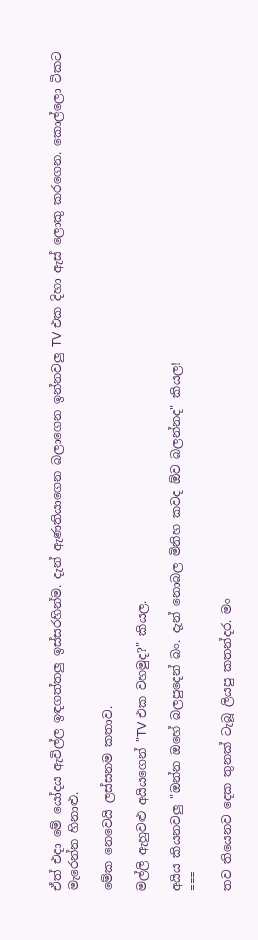ඒත් එදා මේ යෝදය ඇවිල්ල ඉඳගත්තලු ඉස්සරහින්ම. දැන් ඇණතියාගෙන බලාගෙන ඉන්නවලු TV එක දිහා ඇස් ලොකු කරගෙන. කොල්ලො ටිකට මැරෙන්න හිනාළු.

මේක නෙවෙයි ලස්සනම කතාව.

මල්ලි ඇහුවළු අයියගෙන් "TV එක වහමුද?" කියල.

අයිය කියනවලු "ඔන්න ඔහේ බලපුදෙන් බං. දැන් නොබල මිනිහ කවද ඕව බලන්නද" කියල!
===

තව තියෙනව දෙක තුනක් ටැබූ ලියපු කතන්දර. මං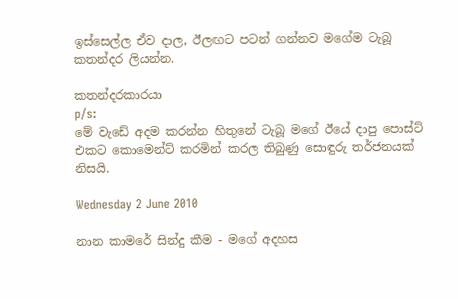ඉස්සෙල්ල ඒව දාල, ඊලඟට පටන් ගන්නව මගේම ටැබූ කතන්දර ලියන්න.

කතන්දරකාරයා
p/s:
මේ වැඩේ අදම කරන්න හිතුනේ ටැබූ මගේ ඊයේ දාපු පොස්ට් එකට කොමෙන්ට් කරමින් කරල තිබුණු සොඳුරු තර්ජනයක් නිසයි.

Wednesday 2 June 2010

නාන කාමරේ සින්දු කීම - මගේ අදහස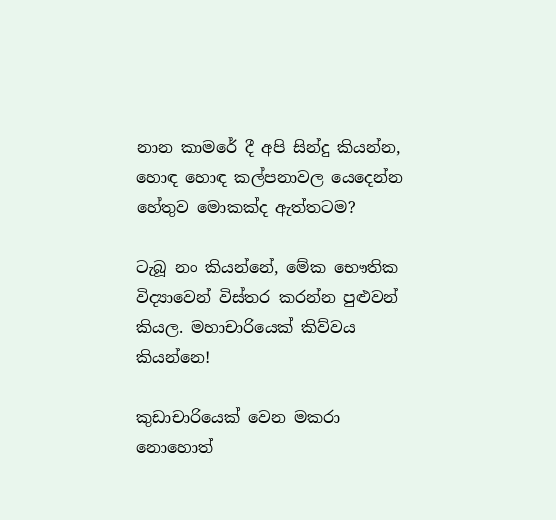නාන කාමරේ දී අපි සින්දු කියන්න, හොඳ හොඳ කල්පනාවල යෙදෙන්න හේතුව මොකක්ද ඇත්තටම?

ටැබූ නං කියන්නේ, මේක භෞතික විද්‍යාවෙන් විස්තර කරන්න පුළුවන් කියල. මහාචාරියෙක් කිව්වය කියන්නෙ!

කුඩාචාරියෙක් වෙන මකරා නොහොත්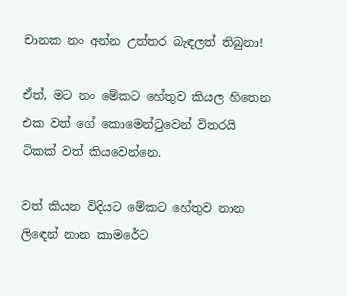චානක නං අන්න උත්තර බැඳලත් තිබුනා!

ඒත්, මට නං මේකට හේතුව කියල හිතෙන එක වත් ගේ කොමෙන්ටුවෙන් විතරයි ටිකක් වත් කියවෙන්නෙ.

වත් කියන විදියට මේකට හේතුව නාන ලිඳෙන් නාන කාමරේට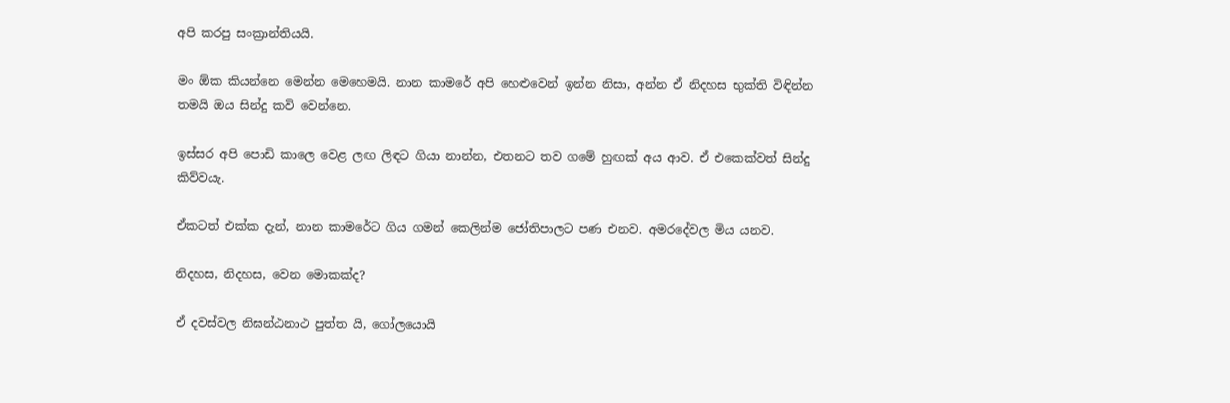අපි කරපු සංක්‍රාන්තියයි.

මං ඕක කියන්නෙ මෙන්න මෙහෙමයි. නාන කාමරේ අපි හෙළුවෙන් ඉන්න නිසා, අන්න ඒ නිදහස භුක්ති විඳින්න තමයි ඔය සින්දු කවි වෙන්නෙ.

ඉස්සර අපි පොඩි කාලෙ වෙළ ලඟ ලිඳට ගියා නාන්න, එතනට තව ගමේ හුඟක් අය ආව. ඒ එකෙක්වත් සින්දු කිව්වයැ.

ඒකටත් එක්ක දැන්, නාන කාමරේට ගිය ගමන් කෙලින්ම ජෝතිපාලට පණ එනව. අමරදේවල මිය යනව.

නිදහස, නිදහස, වෙන මොකක්ද?

ඒ දවස්වල නිඝන්ඨනාථ පුත්ත යි, ගෝලයොයි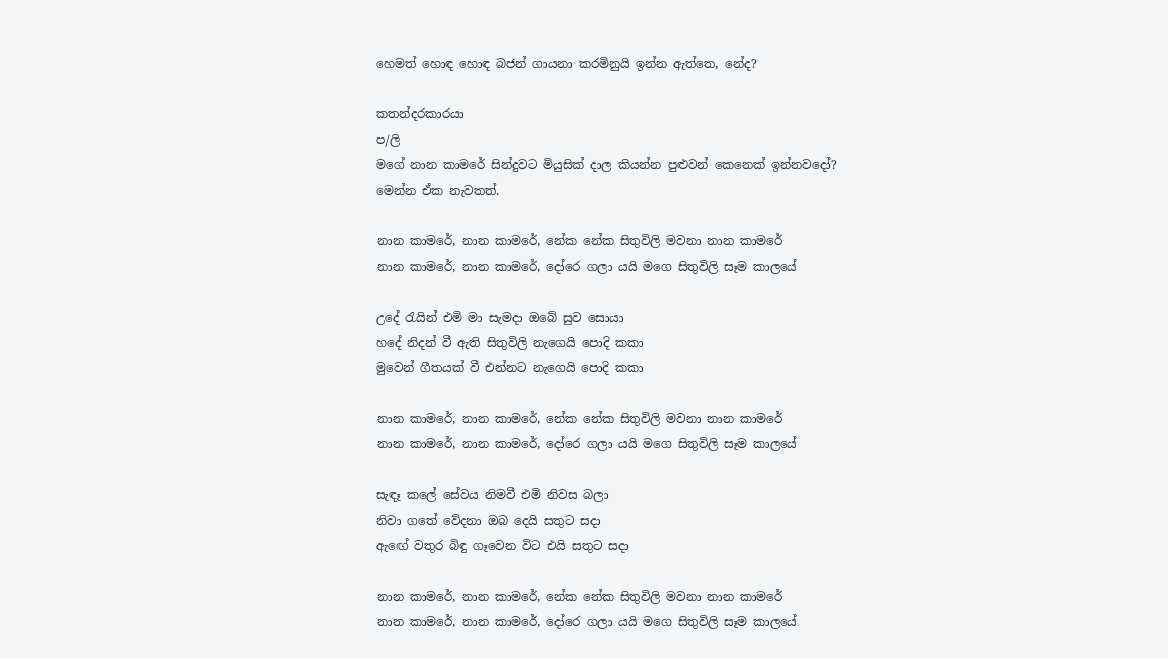හෙමත් හොඳ හොඳ බජන් ගායනා කරමිනුයි ඉන්න ඇත්තෙ, නේද?

කතන්දරකාරයා
ප/ලි
මගේ නාන කාමරේ සින්දුවට මියුසික් දාල කියන්න පුළුවන් කෙනෙක් ඉන්නවදෝ?
මෙන්න ඒක නැවතත්.

නාන කාමරේ, නාන කාමරේ, නේක නේක සිතුවිලි මවනා නාන කාමරේ
නාන කාමරේ, නාන කාමරේ, දෝරෙ ගලා යයි මගෙ සිතුවිලි සෑම කාලයේ

උදේ රැයින් එමි මා සැමදා ඔබේ සුව සොයා
හදේ නිදන් වී ඇති සිතුවිලි නැගෙයි පොදි කකා
මුවෙන් ගීතයක් වී එන්නට නැගෙයි පොදි කකා

නාන කාමරේ, නාන කාමරේ, නේක නේක සිතුවිලි මවනා නාන කාමරේ
නාන කාමරේ, නාන කාමරේ, දෝරෙ ගලා යයි මගෙ සිතුවිලි සෑම කාලයේ

සැඳෑ කලේ සේවය නිමවී එමි නිවස බලා
නිවා ගතේ වේදනා ඔබ දෙයි සතුට සදා
ඇඟේ වතුර බිඳු ගෑවෙන විට එයි සතුට සදා

නාන කාමරේ, නාන කාමරේ, නේක නේක සිතුවිලි මවනා නාන කාමරේ
නාන කාමරේ, නාන කාමරේ, දෝරෙ ගලා යයි මගෙ සිතුවිලි සෑම කාලයේ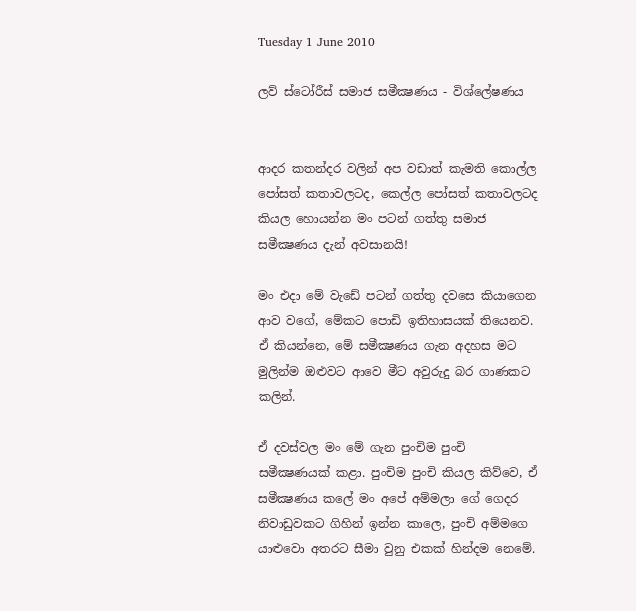Tuesday 1 June 2010

ලව් ස්ටෝරීස් සමාජ සමීක්‍ෂණය - විශ්ලේෂණය


ආදර කතන්දර වලින් අප වඩාත් කැමති කොල්ල පෝසත් කතාවලටද, කෙල්ල පෝසත් කතාවලටද කියල හොයන්න මං පටන් ගත්තු සමාජ සමීක්‍ෂණය දැන් අවසානයි!

මං එදා මේ වැඩේ පටන් ගත්තු දවසෙ කියාගෙන ආව වගේ, මේකට පොඩි ඉතිහාසයක් තියෙනව. ඒ කියන්නෙ, මේ සමීක්‍ෂණය ගැන අදහස මට මුලින්ම ඔළුවට ආවෙ මීට අවුරුදු බර ගාණකට කලින්.

ඒ දවස්වල මං මේ ගැන පුංචිම පුංචි සමීක්‍ෂණයක් කළා. පුංචිම පුංචි කියල කිව්වෙ, ඒ සමීක්‍ෂණය කලේ මං අපේ අම්මලා ගේ ගෙදර නිවාඩුවකට ගිහින් ඉන්න කාලෙ, පුංචි අම්මගෙ යාළුවො අතරට සීමා වුනු එකක් හින්දම නෙමේ.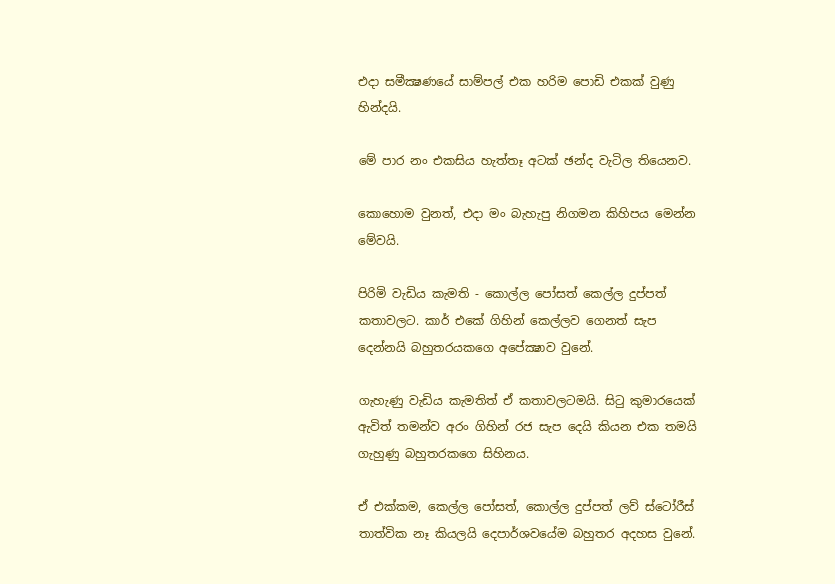එදා සමීක්‍ෂණයේ සාම්පල් එක හරිම පොඩි එකක් වුණු හින්දයි.

මේ පාර නං එකසිය හැත්තෑ අටක් ඡන්ද වැටිල තියෙනව.

කොහොම වුනත්, එදා මං බැහැපු නිගමන කිහිපය මෙන්න මේවයි.

පිරිමි වැඩිය කැමති - කොල්ල පෝසත් කෙල්ල දුප්පත් කතාවලට. කාර් එකේ ගිහින් කෙල්ලව ගෙනත් සැප දෙන්නයි බහුතරයකගෙ අපේක්‍ෂාව වුනේ.

ගැහැණු වැඩිය කැමතිත් ඒ කතාවලටමයි. සිටු කුමාරයෙක් ඇවිත් තමන්ව අරං ගිහින් රජ සැප දෙයි කියන එක තමයි ගැහුණු බහුතරකගෙ සිහිනය.

ඒ එක්කම, කෙල්ල පෝසත්, කොල්ල දුප්පත් ලව් ස්ටෝරීස් තාත්වික නෑ කියලයි දෙපාර්ශවයේම බහුතර අදහස වුනේ.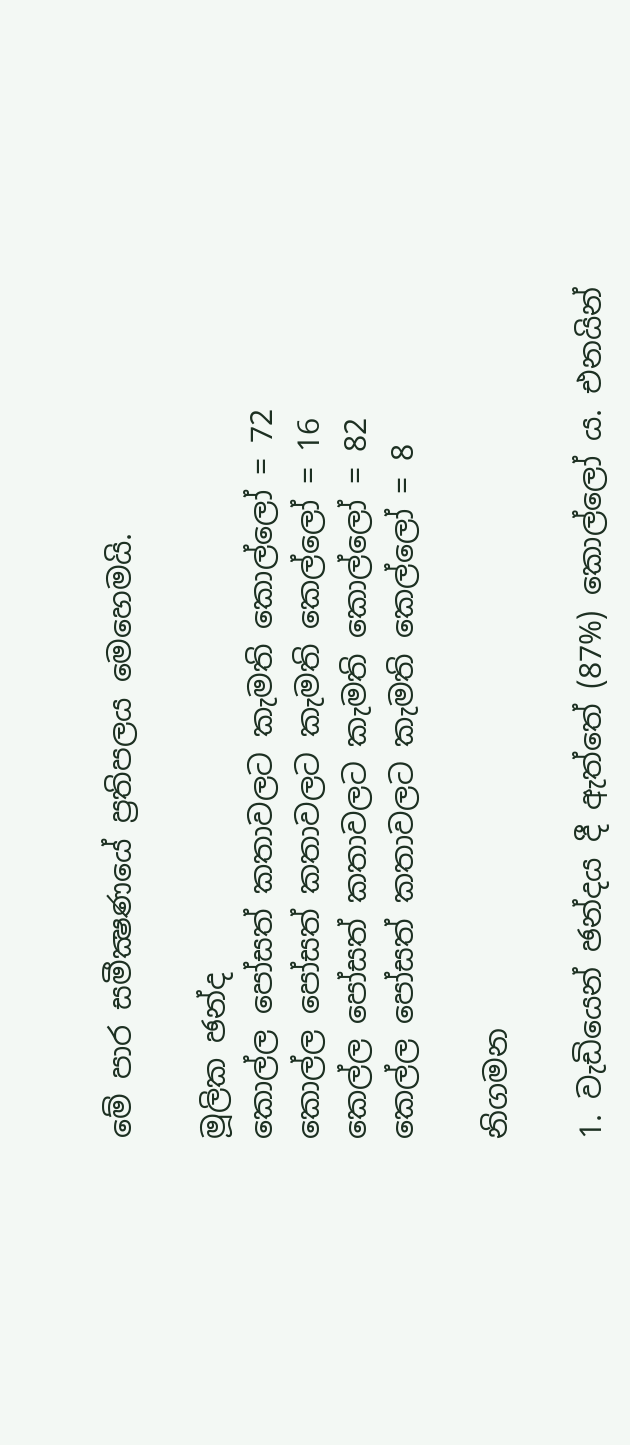මේ පාර සමීක්‍ෂණයේ ප්‍රතිපලය මෙහෙමයි.

මූලික ඡන්ද
කොල්ල පෝසත් කතාවලට කැමති කොල්ලෝ = 72
කොල්ල පෝසත් කතාවලට කැමති කෙල්ලෝ = 16
කෙල්ල පෝසත් කතාවලට කැමති කොල්ලෝ = 82
කෙල්ල පෝසත් කතාවලට කැමති කෙල්ලෝ = 8

නිගමන

1. වැඩියෙන් ඡන්දය දී ඇත්තේ (87%) කොල්ලෝ ය. එනයින්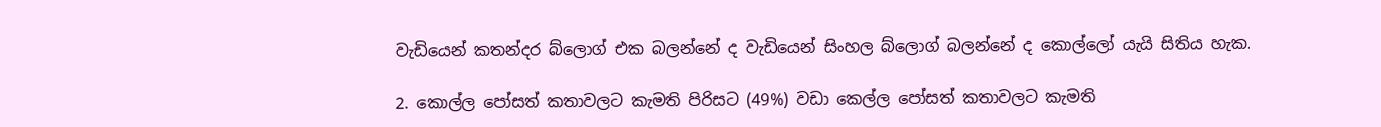වැඩියෙන් කතන්දර බ්ලොග් එක බලන්නේ ද වැඩියෙන් සිංහල බ්ලොග් බලන්නේ ද කොල්ලෝ යැයි සිතිය හැක.

2. කොල්ල පෝසත් කතාවලට කැමති පිරිසට (49%) වඩා කෙල්ල පෝසත් කතාවලට කැමති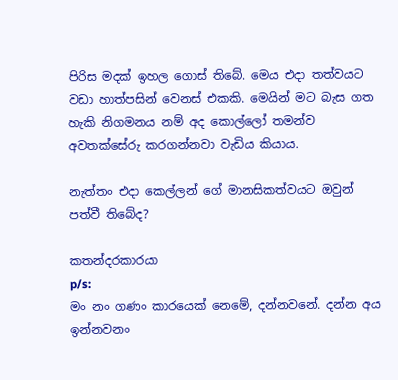පිරිස මදක් ඉහල ගොස් තිබේ. මෙය එදා තත්වයට වඩා හාත්පසින් වෙනස් එකකි. මෙයින් මට බැස ගත හැකි නිගමනය නම් අද කොල්ලෝ තමන්ව අවතක්සේරු කරගන්නවා වැඩිය කියාය.

නැත්තං එදා කෙල්ලන් ගේ මානසිකත්වයට ඔවුන් පත්වී තිබේද?

කතන්දරකාරයා
p/s:
මං නං ගණං කාරයෙක් නෙමේ, දන්නවනේ. දන්න අය ඉන්නවනං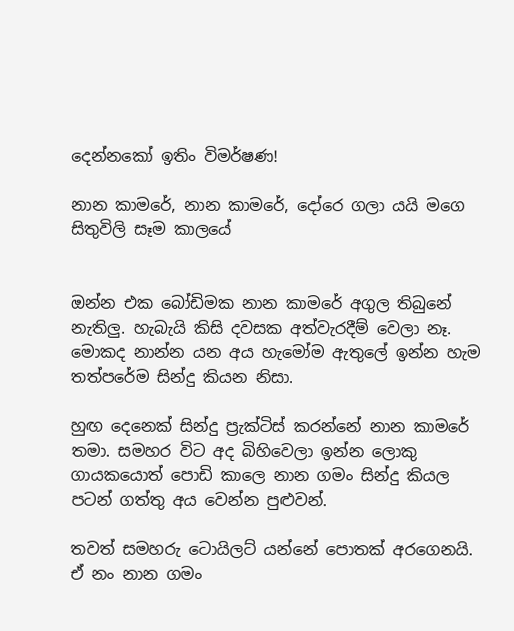දෙන්නකෝ ඉතිං විමර්ෂණ!

නාන කාමරේ, නාන කාමරේ, දෝරෙ ගලා යයි මගෙ සිතුවිලි සෑම කාලයේ


ඔන්න එක බෝඩිමක නාන කාමරේ අගුල තිබුනේ නැතිලු. හැබැයි කිසි දවසක අත්වැරදීම් වෙලා නෑ. මොකද නාන්න යන අය හැමෝම ඇතුලේ ඉන්න හැම තත්පරේම සින්දු කියන නිසා.

හුඟ දෙනෙක් සින්දු ප්‍රැක්ටිස් කරන්නේ නාන කාමරේ තමා. සමහර විට අද බිහිවෙලා ඉන්න ලොකු ගායකයොත් පොඩි කාලෙ නාන ගමං සින්දු කියල පටන් ගත්තු අය වෙන්න පුළුවන්.

තවත් සමහරු ටොයිලට් යන්නේ පොතක් අරගෙනයි. ඒ නං නාන ගමං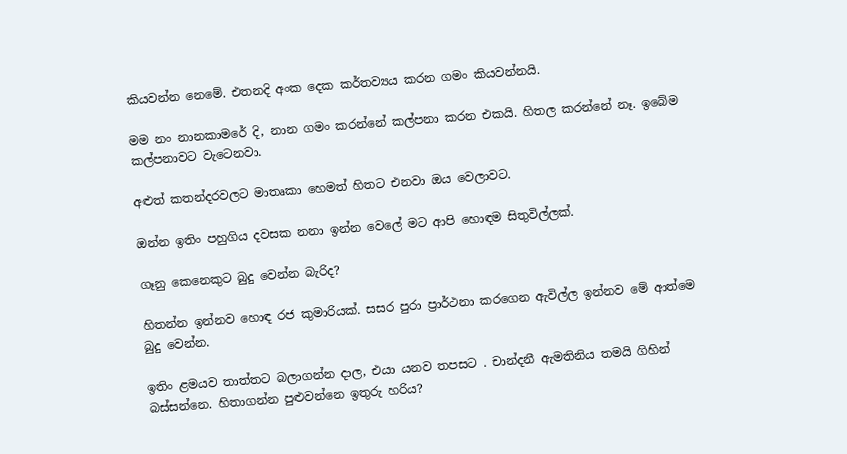කියවන්න නෙමේ. එතනදි අංක දෙක කර්තව්‍යය කරන ගමං කියවන්නයි.

මම නං නානකාමරේ දි, නාන ගමං කරන්නේ කල්පනා කරන එකයි. හිතල කරන්නේ නෑ. ඉබේම කල්පනාවට වැටෙනවා.

අළුත් කතන්දරවලට මාතෘකා හෙමත් හිතට එනවා ඔය වෙලාවට.

ඔන්න ඉතිං පහුගිය දවසක නනා ඉන්න වෙලේ මට ආපි හොඳම සිතුවිල්ලක්.

ගෑනු කෙනෙකුට බුදු වෙන්න බැරිද?

හිතන්න ඉන්නව හොඳ රජ කුමාරියක්. සසර පුරා ප්‍රාර්ථනා කරගෙන ඇවිල්ල ඉන්නව මේ ආත්මෙ බුදු වෙන්න.

ඉතිං ළමයව තාත්තට බලාගන්න දාල, එයා යනව තපසට . චාන්දනී ඇමතිනිය තමයි ගිහින් බස්සන්නෙ. හිතාගන්න පුළුවන්නෙ ඉතුරු හරිය?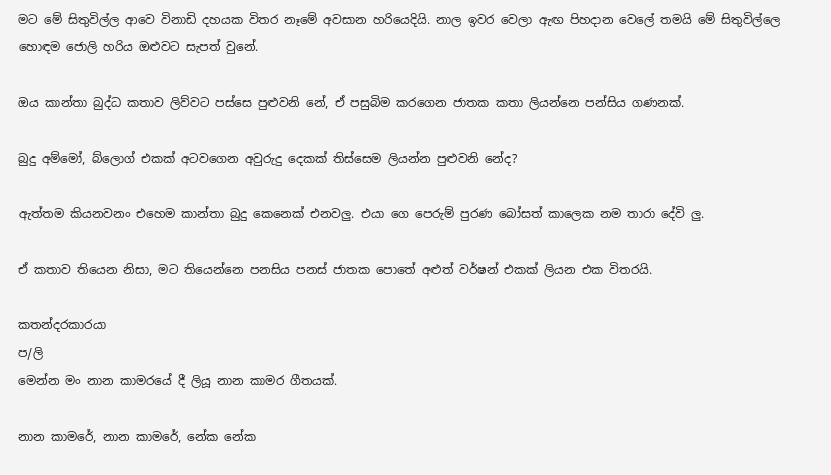මට මේ සිතුවිල්ල ආවෙ විනාඩි දහයක විතර නෑමේ අවසාන හරියෙදියි. නාල ඉවර වෙලා ඇඟ පිහදාන වෙලේ තමයි මේ සිතුවිල්ලෙ හොඳම ජොලි හරිය ඔළුවට සැපත් වුනේ.

ඔය කාන්තා බුද්ධ කතාව ලිව්වට පස්සෙ පුළුවනි නේ, ඒ පසුබිම කරගෙන ජාතක කතා ලියන්නෙ පන්සිය ගණනක්.

බුදු අම්මෝ, බ්ලොග් එකක් අටවගෙන අවුරුදු දෙකක් තිස්සෙම ලියන්න පුළුවනි නේද?

ඇත්තම කියනවනං එහෙම කාන්තා බුදු කෙනෙක් එනවලු. එයා ගෙ පෙරුම් පුරණ බෝසත් කාලෙක නම තාරා දේවි ලු.

ඒ කතාව තියෙන නිසා, මට තියෙන්නෙ පනසිය පනස් ජාතක පොතේ අළුත් වර්ෂන් එකක් ලියන එක විතරයි.

කතන්දරකාරයා
ප/ලි
මෙන්න මං නාන කාමරයේ දී ලියූ නාන කාමර ගීතයක්.

නාන කාමරේ, නාන කාමරේ, නේක නේක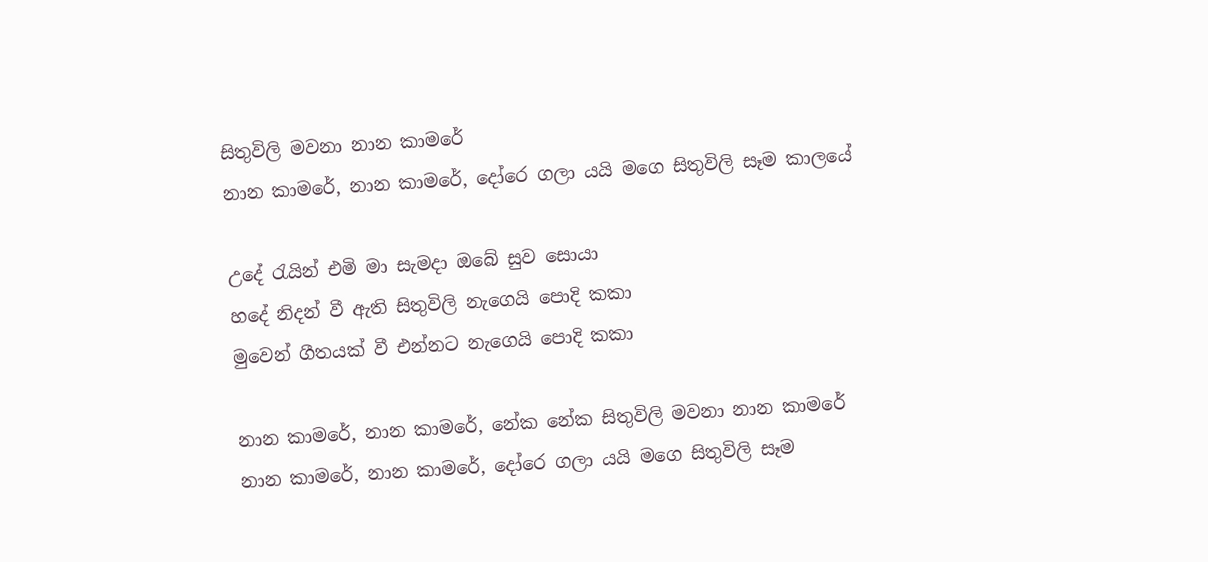සිතුවිලි මවනා නාන කාමරේ
නාන කාමරේ, නාන කාමරේ, දෝරෙ ගලා යයි මගෙ සිතුවිලි සෑම කාලයේ

උදේ රැයින් එමි මා සැමදා ඔබේ සුව සොයා
හදේ නිදන් වී ඇති සිතුවිලි නැගෙයි පොදි කකා
මුවෙන් ගීතයක් වී එන්නට නැගෙයි පොදි කකා

නාන කාමරේ, නාන කාමරේ, නේක නේක සිතුවිලි මවනා නාන කාමරේ
නාන කාමරේ, නාන කාමරේ, දෝරෙ ගලා යයි මගෙ සිතුවිලි සෑම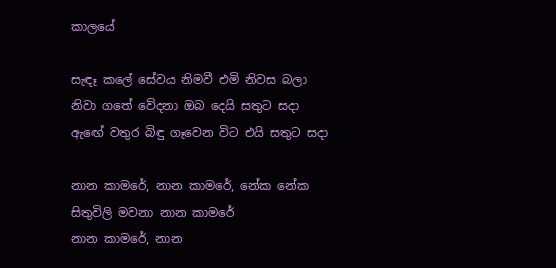කාලයේ

සැඳෑ කලේ සේවය නිමවී එමි නිවස බලා
නිවා ගතේ වේදනා ඔබ දෙයි සතුට සදා
ඇඟේ වතුර බිඳු ගෑවෙන විට එයි සතුට සදා

නාන කාමරේ, නාන කාමරේ, නේක නේක සිතුවිලි මවනා නාන කාමරේ
නාන කාමරේ, නාන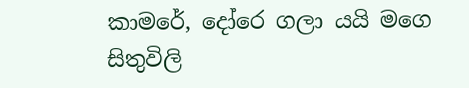කාමරේ, දෝරෙ ගලා යයි මගෙ සිතුවිලි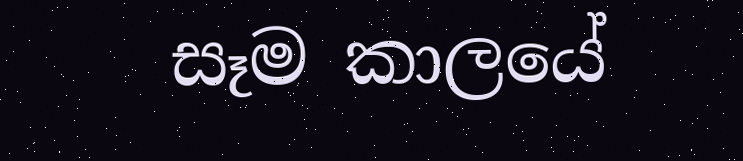සෑම කාලයේ